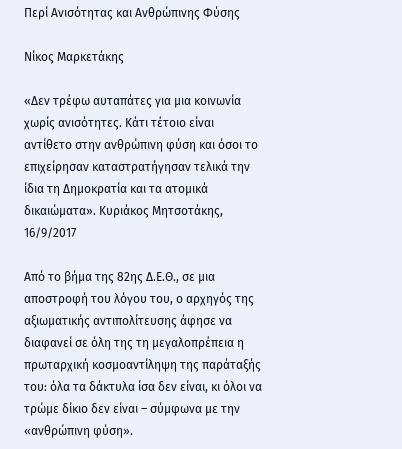Περί Ανισότητας και Ανθρώπινης Φύσης

Νίκος Μαρκετάκης

«Δεν τρέφω αυταπάτες για μια κοινωνία χωρίς ανισότητες. Κάτι τέτοιο είναι αντίθετο στην ανθρώπινη φύση και όσοι το επιχείρησαν καταστρατήγησαν τελικά την ίδια τη Δημοκρατία και τα ατομικά δικαιώματα». Κυριάκος Μητσοτάκης, 16/9/2017

Από το βήμα της 82ης Δ.Ε.Θ., σε μια αποστροφή του λόγου του, ο αρχηγός της αξιωματικής αντιπολίτευσης άφησε να διαφανεί σε όλη της τη μεγαλοπρέπεια η πρωταρχική κοσμοαντίληψη της παράταξής του: όλα τα δάκτυλα ίσα δεν είναι, κι όλοι να τρώμε δίκιο δεν είναι – σύμφωνα με την «ανθρώπινη φύση».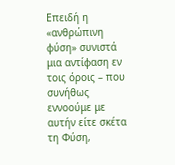Επειδή η «ανθρώπινη φύση» συνιστά μια αντίφαση εν τοις όροις – που συνήθως εννοούμε με αυτήν είτε σκέτα τη Φύση,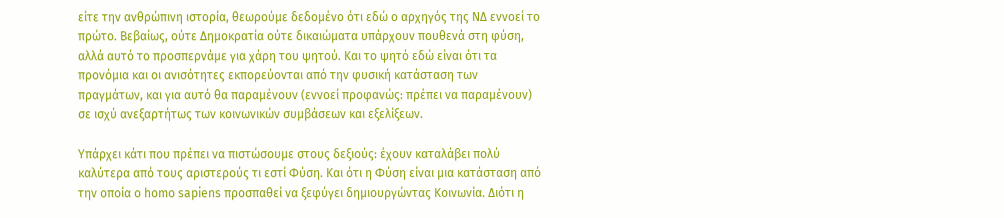είτε την ανθρώπινη ιστορία, θεωρούμε δεδομένο ότι εδώ ο αρχηγός της ΝΔ εννοεί το πρώτο. Βεβαίως, ούτε Δημοκρατία ούτε δικαιώματα υπάρχουν πουθενά στη φύση, αλλά αυτό το προσπερνάμε για χάρη του ψητού. Και το ψητό εδώ είναι ότι τα προνόμια και οι ανισότητες εκπορεύονται από την φυσική κατάσταση των πραγμάτων, και για αυτό θα παραμένουν (εννοεί προφανώς: πρέπει να παραμένουν) σε ισχύ ανεξαρτήτως των κοινωνικών συμβάσεων και εξελίξεων.

Υπάρχει κάτι που πρέπει να πιστώσουμε στους δεξιούς: έχουν καταλάβει πολύ καλύτερα από τους αριστερούς τι εστί Φύση. Και ότι η Φύση είναι μια κατάσταση από την οποία ο homo sapiens προσπαθεί να ξεφύγει δημιουργώντας Κοινωνία. Διότι η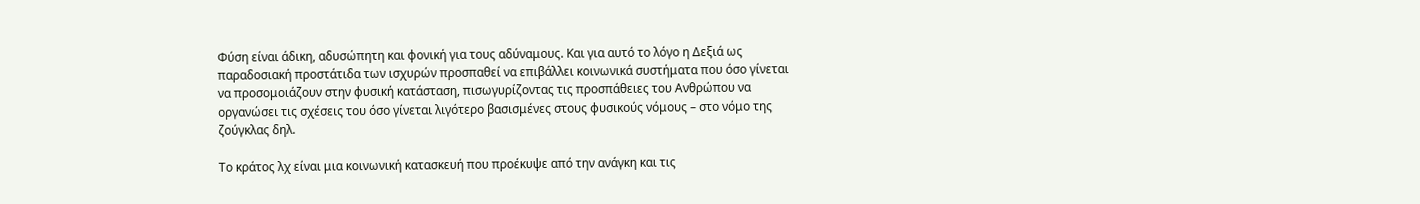Φύση είναι άδικη, αδυσώπητη και φονική για τους αδύναμους. Και για αυτό το λόγο η Δεξιά ως παραδοσιακή προστάτιδα των ισχυρών προσπαθεί να επιβάλλει κοινωνικά συστήματα που όσο γίνεται να προσομοιάζουν στην φυσική κατάσταση, πισωγυρίζοντας τις προσπάθειες του Ανθρώπου να οργανώσει τις σχέσεις του όσο γίνεται λιγότερο βασισμένες στους φυσικούς νόμους – στο νόμο της ζούγκλας δηλ.

Το κράτος λχ είναι μια κοινωνική κατασκευή που προέκυψε από την ανάγκη και τις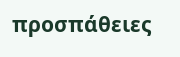προσπάθειες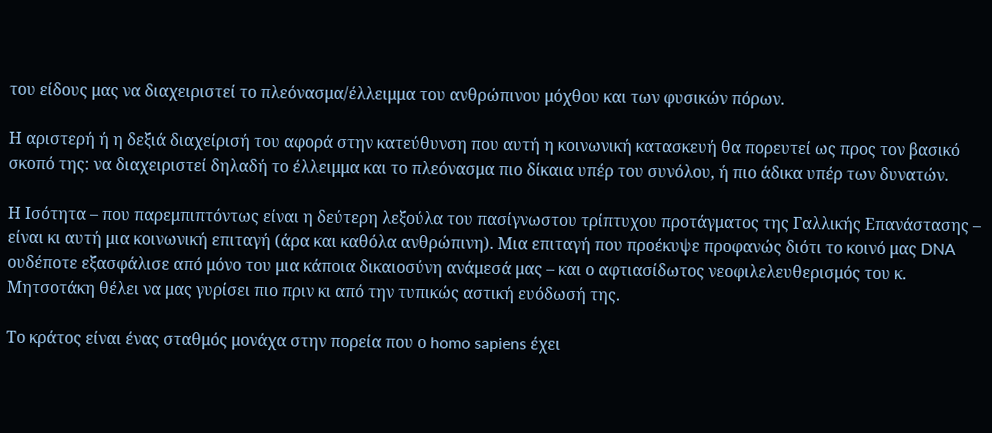του είδους μας να διαχειριστεί το πλεόνασμα/έλλειμμα του ανθρώπινου μόχθου και των φυσικών πόρων.

Η αριστερή ή η δεξιά διαχείρισή του αφορά στην κατεύθυνση που αυτή η κοινωνική κατασκευή θα πορευτεί ως προς τoν βασικό σκοπό της: να διαχειριστεί δηλαδή το έλλειμμα και το πλεόνασμα πιο δίκαια υπέρ του συνόλου, ή πιο άδικα υπέρ των δυνατών.

Η Ισότητα – που παρεμπιπτόντως είναι η δεύτερη λεξούλα του πασίγνωστου τρίπτυχου προτάγματος της Γαλλικής Επανάστασης – είναι κι αυτή μια κοινωνική επιταγή (άρα και καθόλα ανθρώπινη). Μια επιταγή που προέκυψε προφανώς διότι το κοινό μας DNA ουδέποτε εξασφάλισε από μόνο του μια κάποια δικαιοσύνη ανάμεσά μας – και ο αφτιασίδωτος νεοφιλελευθερισμός του κ. Μητσοτάκη θέλει να μας γυρίσει πιο πριν κι από την τυπικώς αστική ευόδωσή της.

Το κράτος είναι ένας σταθμός μονάχα στην πορεία που ο homo sapiens έχει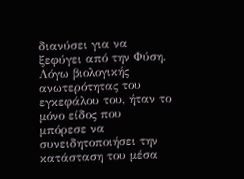διανύσει για να ξεφύγει από την Φύση. Λόγω βιολογικής ανωτερότητας του εγκεφάλου του, ήταν το μόνο είδος που μπόρεσε να συνειδητοποιήσει την κατάσταση του μέσα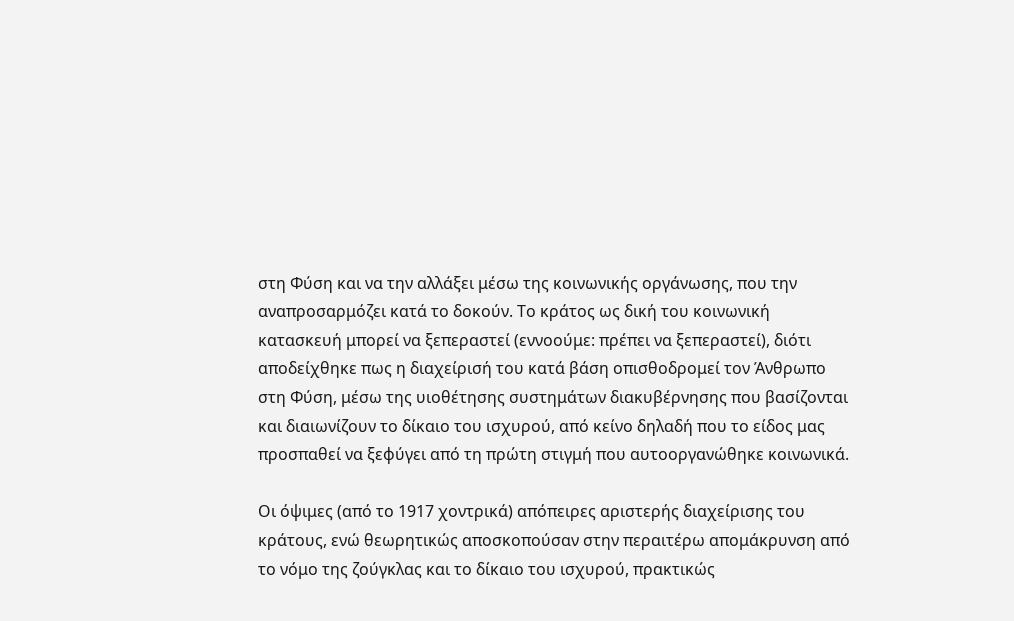στη Φύση και να την αλλάξει μέσω της κοινωνικής οργάνωσης, που την αναπροσαρμόζει κατά το δοκούν. Το κράτος ως δική του κοινωνική κατασκευή μπορεί να ξεπεραστεί (εννοούμε: πρέπει να ξεπεραστεί), διότι αποδείχθηκε πως η διαχείρισή του κατά βάση οπισθοδρομεί τον Άνθρωπο στη Φύση, μέσω της υιοθέτησης συστημάτων διακυβέρνησης που βασίζονται και διαιωνίζουν το δίκαιο του ισχυρού, από κείνο δηλαδή που το είδος μας προσπαθεί να ξεφύγει από τη πρώτη στιγμή που αυτοοργανώθηκε κοινωνικά.

Οι όψιμες (από το 1917 χοντρικά) απόπειρες αριστερής διαχείρισης του κράτους, ενώ θεωρητικώς αποσκοπούσαν στην περαιτέρω απομάκρυνση από το νόμο της ζούγκλας και το δίκαιο του ισχυρού, πρακτικώς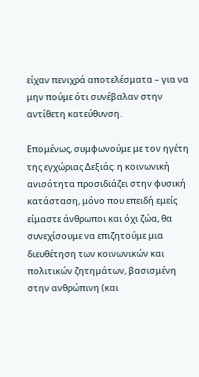είχαν πενιχρά αποτελέσματα – για να μην πούμε ότι συνέβαλαν στην αντίθετη κατεύθυνση.

Επομένως, συμφωνούμε με τον ηγέτη της εγχώριας Δεξιάς: η κοινωνική ανισότητα προσιδιάζει στην φυσική κατάσταση, μόνο που επειδή εμείς είμαστε άνθρωποι και όχι ζώα, θα συνεχίσουμε να επιζητούμε μια διευθέτηση των κοινωνικών και πολιτικών ζητημάτων, βασισμένη στην ανθρώπινη (και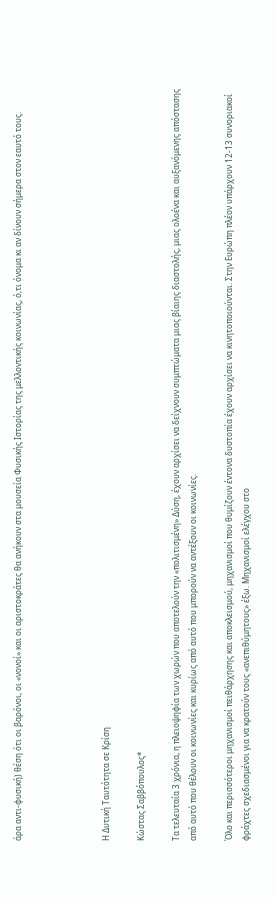άρα αντι-φυσική) θέση ότι οι βαρόνοι, οι «νονοί» και οι αριστοκράτες θα ανήκουν στα μουσεία Φυσικής Ιστορίας της μελλοντικής κοινωνίας, ό,τι όνομα κι αν δίνουν σήμερα στον εαυτό τους.




Η Δυτική Ταυτότητα σε Κρίση

Κώστας Σαββόπουλος*

Τα τελευταία 3 χρόνια, η πλειοψηφία των χωρών που αποτελούν την «πολιτισμένη» Δύση, έχουν αρχίσει να δείχνουν συμπτώματα μιας βίαιης διαστολής, μιας ολοένα και αυξανόμενης απόστασης από αυτό που θέλουν οι κοινωνίες και κυρίως από αυτό που μπορούν να αντέξουν οι κοινωνίες.

Όλο και περισσότεροι μηχανισμοί πειθάρχησης και αποκλεισμού, μηχανισμοί που θυμίζουν έντονα δυστοπία έχουν αρχίσει να κινητοποιούνται. Στην Ευρώπη πλέον υπάρχουν 12-13 συνοριακοί φράχτες σχεδιασμένοι για να κρατούν τους «ανεπιθύμητους» έξω. Μηχανισμοί ελέγχου στο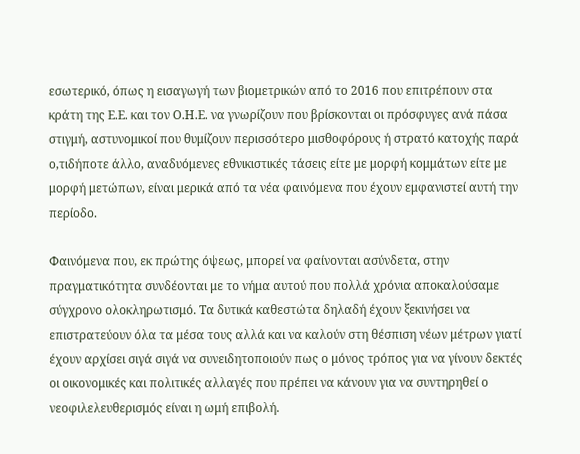εσωτερικό, όπως η εισαγωγή των βιομετρικών από το 2016 που επιτρέπουν στα κράτη της Ε.Ε. και τον Ο.Η.Ε. να γνωρίζουν που βρίσκονται οι πρόσφυγες ανά πάσα στιγμή, αστυνομικοί που θυμίζουν περισσότερο μισθοφόρους ή στρατό κατοχής παρά ο,τιδήποτε άλλο, αναδυόμενες εθνικιστικές τάσεις είτε με μορφή κομμάτων είτε με μορφή μετώπων, είναι μερικά από τα νέα φαινόμενα που έχουν εμφανιστεί αυτή την περίοδο.

Φαινόμενα που, εκ πρώτης όψεως, μπορεί να φαίνονται ασύνδετα, στην πραγματικότητα συνδέονται με το νήμα αυτού που πολλά χρόνια αποκαλούσαμε σύγχρονο ολοκληρωτισμό. Τα δυτικά καθεστώτα δηλαδή έχουν ξεκινήσει να επιστρατεύουν όλα τα μέσα τους αλλά και να καλούν στη θέσπιση νέων μέτρων γιατί έχουν αρχίσει σιγά σιγά να συνειδητοποιούν πως ο μόνος τρόπος για να γίνουν δεκτές οι οικονομικές και πολιτικές αλλαγές που πρέπει να κάνουν για να συντηρηθεί ο νεοφιλελευθερισμός είναι η ωμή επιβολή.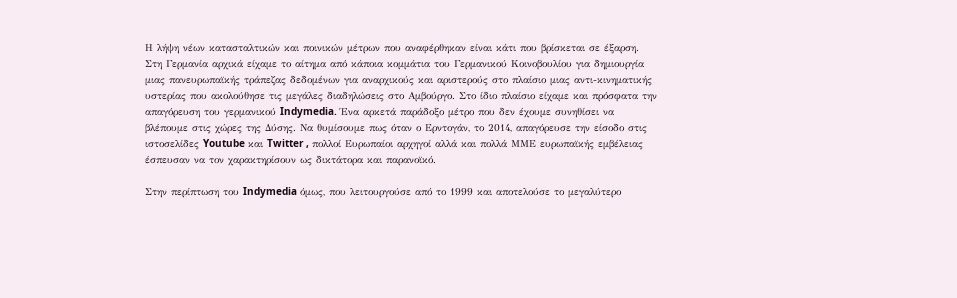Η λήψη νέων κατασταλτικών και ποινικών μέτρων που αναφέρθηκαν είναι κάτι που βρίσκεται σε έξαρση. Στη Γερμανία αρχικά είχαμε το αίτημα από κάποια κομμάτια του Γερμανικού Κοινοβουλίου για δημιουργία μιας πανευρωπαϊκής τράπεζας δεδομένων για αναρχικούς και αριστερούς στο πλαίσιο μιας αντι-κινηματικής υστερίας που ακολούθησε τις μεγάλες διαδηλώσεις στο Αμβούργο. Στο ίδιο πλαίσιο είχαμε και πρόσφατα την απαγόρευση του γερμανικού Indymedia. Ένα αρκετά παράδοξο μέτρο που δεν έχουμε συνηθίσει να βλέπουμε στις χώρες της Δύσης. Να θυμίσουμε πως όταν ο Ερντογάν, το 2014, απαγόρευσε την είσοδο στις ιστοσελίδες Youtube και Twitter , πολλοί Ευρωπαίοι αρχηγοί αλλά και πολλά ΜΜΕ ευρωπαϊκής εμβέλειας έσπευσαν να τον χαρακτηρίσουν ως δικτάτορα και παρανοϊκό.

Στην περίπτωση του Indymedia όμως, που λειτουργούσε από το 1999 και αποτελούσε το μεγαλύτερο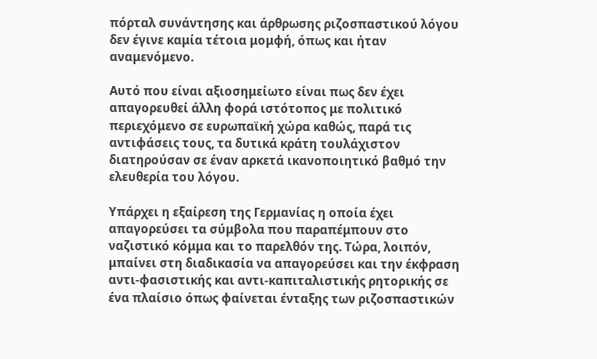πόρταλ συνάντησης και άρθρωσης ριζοσπαστικού λόγου δεν έγινε καμία τέτοια μομφή, όπως και ήταν αναμενόμενο.

Αυτό που είναι αξιοσημείωτο είναι πως δεν έχει απαγορευθεί άλλη φορά ιστότοπος με πολιτικό περιεχόμενο σε ευρωπαϊκή χώρα καθώς, παρά τις αντιφάσεις τους, τα δυτικά κράτη τουλάχιστον διατηρούσαν σε έναν αρκετά ικανοποιητικό βαθμό την ελευθερία του λόγου.

Υπάρχει η εξαίρεση της Γερμανίας η οποία έχει απαγορεύσει τα σύμβολα που παραπέμπουν στο ναζιστικό κόμμα και το παρελθόν της. Τώρα, λοιπόν, μπαίνει στη διαδικασία να απαγορεύσει και την έκφραση αντι-φασιστικής και αντι-καπιταλιστικής ρητορικής σε ένα πλαίσιο όπως φαίνεται ένταξης των ριζοσπαστικών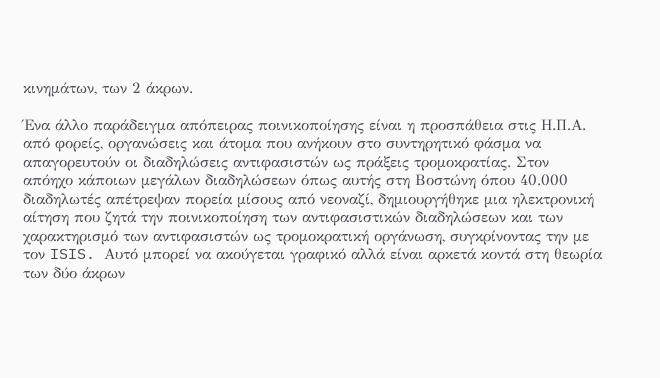κινημάτων, των 2 άκρων.

Ένα άλλο παράδειγμα απόπειρας ποινικοποίησης είναι η προσπάθεια στις Η.Π.Α. από φορείς, οργανώσεις και άτομα που ανήκουν στο συντηρητικό φάσμα να απαγορευτούν οι διαδηλώσεις αντιφασιστών ως πράξεις τρομοκρατίας. Στον απόηχο κάποιων μεγάλων διαδηλώσεων όπως αυτής στη Βοστώνη όπου 40.000 διαδηλωτές απέτρεψαν πορεία μίσους από νεοναζί, δημιουργήθηκε μια ηλεκτρονική αίτηση που ζητά την ποινικοποίηση των αντιφασιστικών διαδηλώσεων και των χαρακτηρισμό των αντιφασιστών ως τρομοκρατική οργάνωση, συγκρίνοντας την με τον ISIS. Αυτό μπορεί να ακούγεται γραφικό αλλά είναι αρκετά κοντά στη θεωρία των δύο άκρων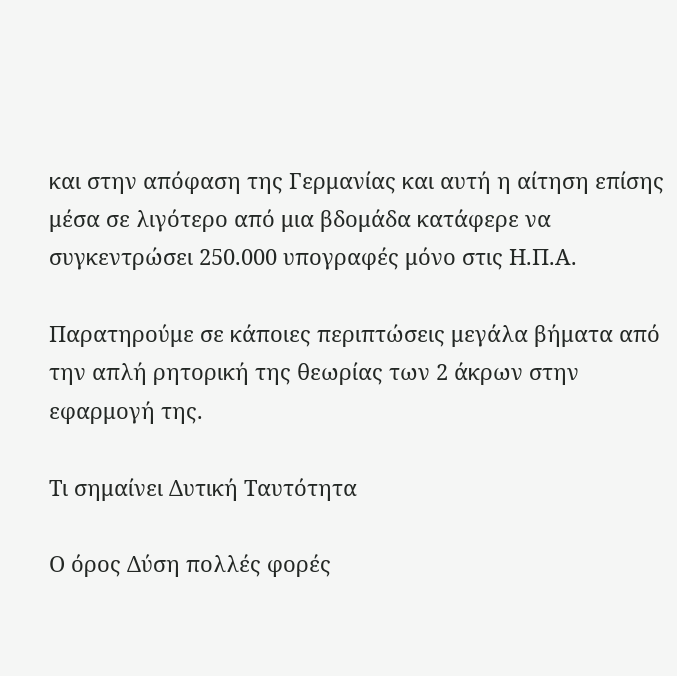και στην απόφαση της Γερμανίας και αυτή η αίτηση επίσης μέσα σε λιγότερο από μια βδομάδα κατάφερε να συγκεντρώσει 250.000 υπογραφές μόνο στις Η.Π.Α.

Παρατηρούμε σε κάποιες περιπτώσεις μεγάλα βήματα από την απλή ρητορική της θεωρίας των 2 άκρων στην εφαρμογή της.

Τι σημαίνει Δυτική Ταυτότητα

Ο όρος Δύση πολλές φορές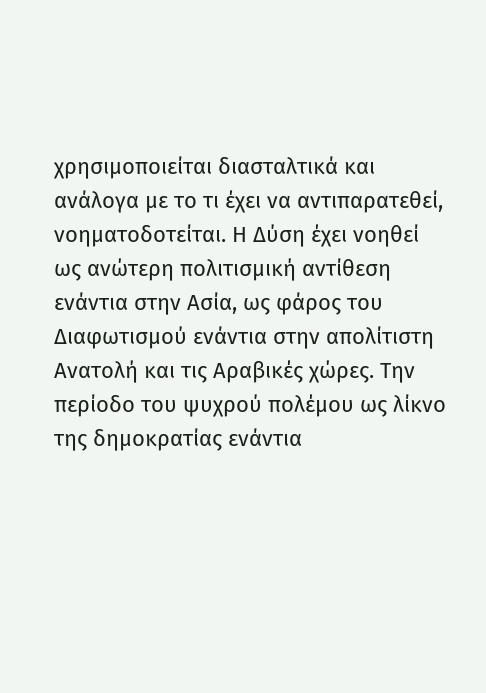χρησιμοποιείται διασταλτικά και ανάλογα με το τι έχει να αντιπαρατεθεί, νοηματοδοτείται. Η Δύση έχει νοηθεί ως ανώτερη πολιτισμική αντίθεση ενάντια στην Ασία, ως φάρος του Διαφωτισμού ενάντια στην απολίτιστη Ανατολή και τις Αραβικές χώρες. Την περίοδο του ψυχρού πολέμου ως λίκνο της δημοκρατίας ενάντια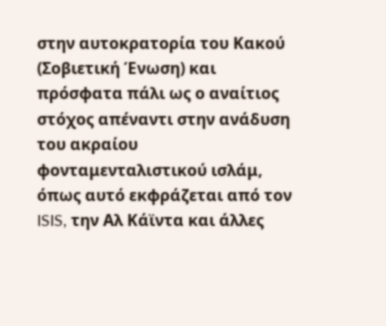στην αυτοκρατορία του Κακού (Σοβιετική Ένωση) και πρόσφατα πάλι ως ο αναίτιος στόχος απέναντι στην ανάδυση του ακραίου φονταμενταλιστικού ισλάμ, όπως αυτό εκφράζεται από τον ISIS, την Αλ Κάϊντα και άλλες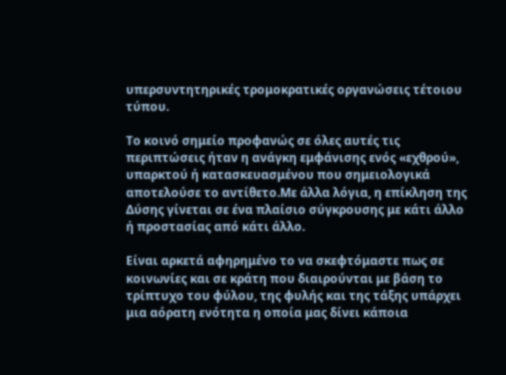υπερσυντητηρικές τρομοκρατικές οργανώσεις τέτοιου τύπου.

Το κοινό σημείο προφανώς σε όλες αυτές τις περιπτώσεις ήταν η ανάγκη εμφάνισης ενός «εχθρού», υπαρκτού ή κατασκευασμένου που σημειολογικά αποτελούσε το αντίθετο.Με άλλα λόγια, η επίκληση της Δύσης γίνεται σε ένα πλαίσιο σύγκρουσης με κάτι άλλο ή προστασίας από κάτι άλλο.

Είναι αρκετά αφηρημένο το να σκεφτόμαστε πως σε κοινωνίες και σε κράτη που διαιρούνται με βάση το τρίπτυχο του φύλου, της φυλής και της τάξης υπάρχει μια αόρατη ενότητα η οποία μας δίνει κάποια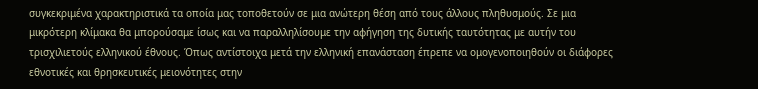συγκεκριμένα χαρακτηριστικά τα οποία μας τοποθετούν σε μια ανώτερη θέση από τους άλλους πληθυσμούς. Σε μια μικρότερη κλίμακα θα μπορούσαμε ίσως και να παραλληλίσουμε την αφήγηση της δυτικής ταυτότητας με αυτήν του τρισχιλιετούς ελληνικού έθνους. Όπως αντίστοιχα μετά την ελληνική επανάσταση έπρεπε να ομογενοποιηθούν οι διάφορες εθνοτικές και θρησκευτικές μειονότητες στην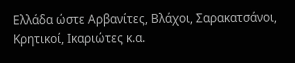Ελλάδα ώστε Αρβανίτες, Βλάχοι, Σαρακατσάνοι, Κρητικοί, Ικαριώτες κ.α.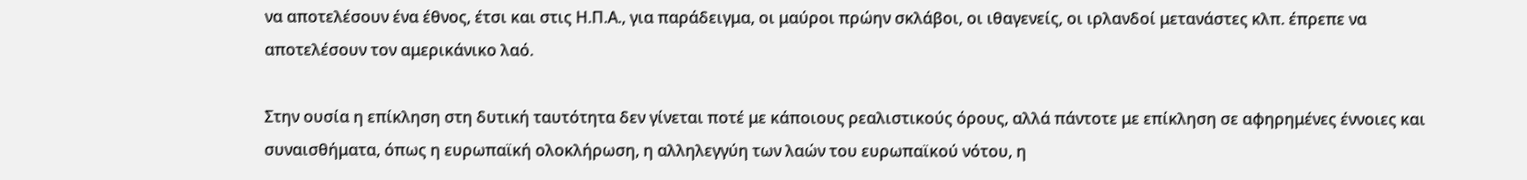να αποτελέσουν ένα έθνος, έτσι και στις Η.Π.Α., για παράδειγμα, οι μαύροι πρώην σκλάβοι, οι ιθαγενείς, οι ιρλανδοί μετανάστες κλπ. έπρεπε να αποτελέσουν τον αμερικάνικο λαό.

Στην ουσία η επίκληση στη δυτική ταυτότητα δεν γίνεται ποτέ με κάποιους ρεαλιστικούς όρους, αλλά πάντοτε με επίκληση σε αφηρημένες έννοιες και συναισθήματα, όπως η ευρωπαϊκή ολοκλήρωση, η αλληλεγγύη των λαών του ευρωπαϊκού νότου, η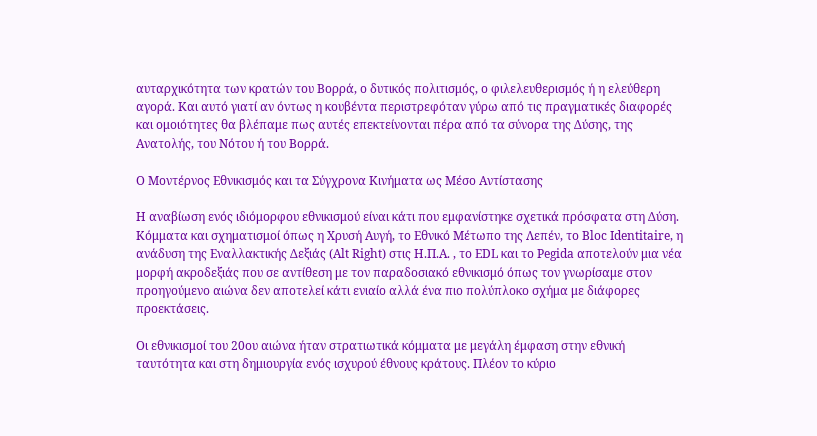αυταρχικότητα των κρατών του Βορρά, ο δυτικός πολιτισμός, ο φιλελευθερισμός ή η ελεύθερη αγορά. Και αυτό γιατί αν όντως η κουβέντα περιστρεφόταν γύρω από τις πραγματικές διαφορές και ομοιότητες θα βλέπαμε πως αυτές επεκτείνονται πέρα από τα σύνορα της Δύσης, της Ανατολής, του Νότου ή του Βορρά.

Ο Μοντέρνος Εθνικισμός και τα Σύγχρονα Κινήματα ως Μέσο Αντίστασης

Η αναβίωση ενός ιδιόμορφου εθνικισμού είναι κάτι που εμφανίστηκε σχετικά πρόσφατα στη Δύση. Κόμματα και σχηματισμοί όπως η Χρυσή Αυγή, το Εθνικό Μέτωπο της Λεπέν, το Bloc Identitaire, η ανάδυση της Εναλλακτικής Δεξιάς (Alt Right) στις Η.Π.Α. , το EDL και το Pegida αποτελούν μια νέα μορφή ακροδεξιάς που σε αντίθεση με τον παραδοσιακό εθνικισμό όπως τον γνωρίσαμε στον προηγούμενο αιώνα δεν αποτελεί κάτι ενιαίο αλλά ένα πιο πολύπλοκο σχήμα με διάφορες προεκτάσεις.

Οι εθνικισμοί του 20ου αιώνα ήταν στρατιωτικά κόμματα με μεγάλη έμφαση στην εθνική ταυτότητα και στη δημιουργία ενός ισχυρού έθνους κράτους. Πλέον το κύριο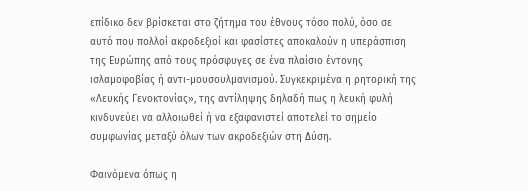επίδικο δεν βρίσκεται στο ζήτημα του έθνους τόσο πολύ, όσο σε αυτό που πολλοί ακροδεξιοί και φασίστες αποκαλούν η υπεράσπιση της Ευρώπης από τους πρόσφυγες σε ένα πλαίσιο έντονης ισλαμοφοβίας ή αντι-μουσουλμανισμού. Συγκεκριμένα η ρητορική της «Λευκής Γενοκτονίας», της αντίληψης δηλαδή πως η λευκή φυλή κινδυνεύει να αλλοιωθεί ή να εξαφανιστεί αποτελεί το σημείο συμφωνίας μεταξύ όλων των ακροδεξιών στη Δύση.

Φαινόμενα όπως η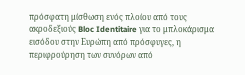πρόσφατη μίσθωση ενός πλοίου από τους ακροδεξιούς Bloc Identitaire για το μπλοκάρισμα εισόδου στην Ευρώπη από πρόσφυγες, η περιφρούρηση των συνόρων από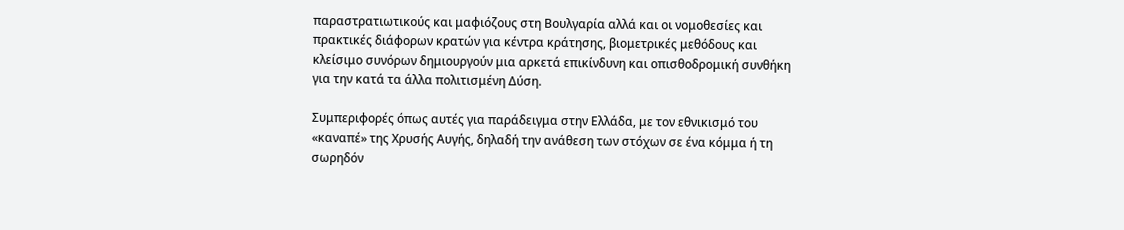παραστρατιωτικούς και μαφιόζους στη Βουλγαρία αλλά και οι νομοθεσίες και πρακτικές διάφορων κρατών για κέντρα κράτησης, βιομετρικές μεθόδους και κλείσιμο συνόρων δημιουργούν μια αρκετά επικίνδυνη και οπισθοδρομική συνθήκη για την κατά τα άλλα πολιτισμένη Δύση.

Συμπεριφορές όπως αυτές για παράδειγμα στην Ελλάδα, με τον εθνικισμό του «καναπέ» της Χρυσής Αυγής, δηλαδή την ανάθεση των στόχων σε ένα κόμμα ή τη σωρηδόν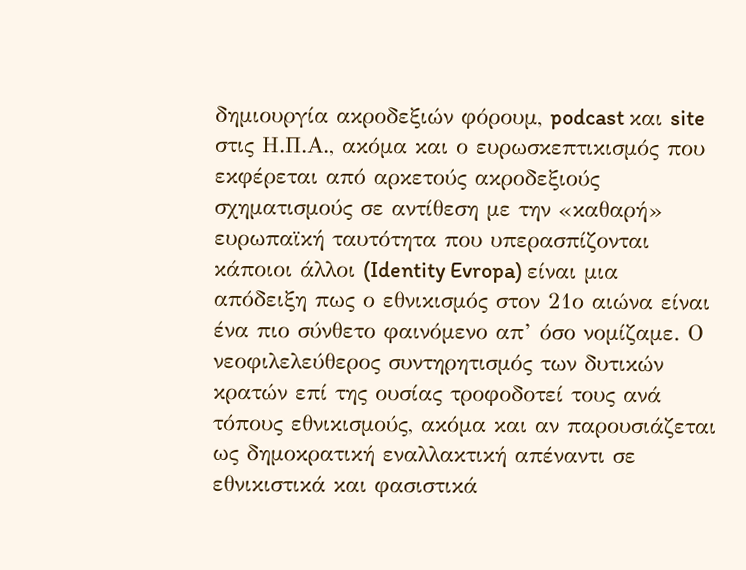δημιουργία ακροδεξιών φόρουμ, podcast και site στις Η.Π.Α., ακόμα και ο ευρωσκεπτικισμός που εκφέρεται από αρκετούς ακροδεξιούς σχηματισμούς σε αντίθεση με την «καθαρή» ευρωπαϊκή ταυτότητα που υπερασπίζονται κάποιοι άλλοι (Identity Evropa) είναι μια απόδειξη πως ο εθνικισμός στον 21ο αιώνα είναι ένα πιο σύνθετο φαινόμενο απ’ όσο νομίζαμε. Ο νεοφιλελεύθερος συντηρητισμός των δυτικών κρατών επί της ουσίας τροφοδοτεί τους ανά τόπους εθνικισμούς, ακόμα και αν παρουσιάζεται ως δημοκρατική εναλλακτική απέναντι σε εθνικιστικά και φασιστικά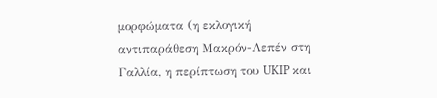μορφώματα (η εκλογική αντιπαράθεση Μακρόν-Λεπέν στη Γαλλία, η περίπτωση του UKIP και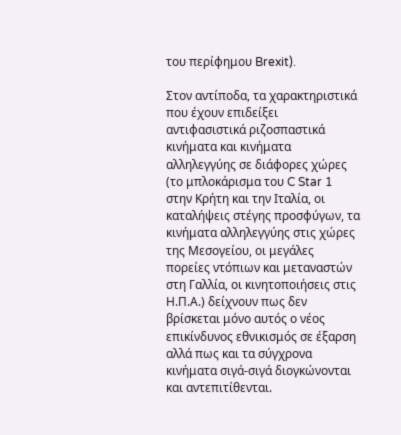του περίφημου Brexit).

Στον αντίποδα, τα χαρακτηριστικά που έχουν επιδείξει αντιφασιστικά ριζοσπαστικά κινήματα και κινήματα αλληλεγγύης σε διάφορες χώρες (το μπλοκάρισμα του C Star 1 στην Κρήτη και την Ιταλία, οι καταλήψεις στέγης προσφύγων, τα κινήματα αλληλεγγύης στις χώρες της Μεσογείου, οι μεγάλες πορείες ντόπιων και μεταναστών στη Γαλλία, οι κινητοποιήσεις στις Η.Π.Α.) δείχνουν πως δεν βρίσκεται μόνο αυτός ο νέος επικίνδυνος εθνικισμός σε έξαρση αλλά πως και τα σύγχρονα κινήματα σιγά-σιγά διογκώνονται και αντεπιτίθενται.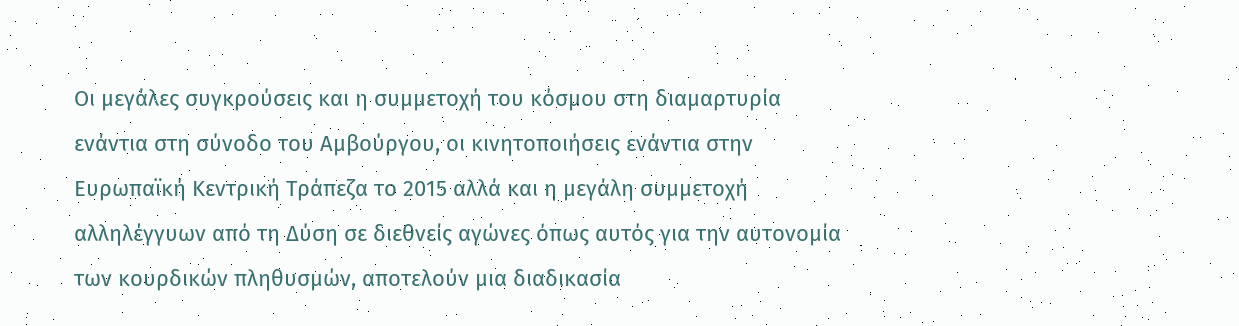Οι μεγάλες συγκρούσεις και η συμμετοχή του κόσμου στη διαμαρτυρία ενάντια στη σύνοδο του Αμβούργου, οι κινητοποιήσεις ενάντια στην Ευρωπαϊκή Κεντρική Τράπεζα το 2015 αλλά και η μεγάλη συμμετοχή αλληλέγγυων από τη Δύση σε διεθνείς αγώνες όπως αυτός για την αυτονομία των κουρδικών πληθυσμών, αποτελούν μια διαδικασία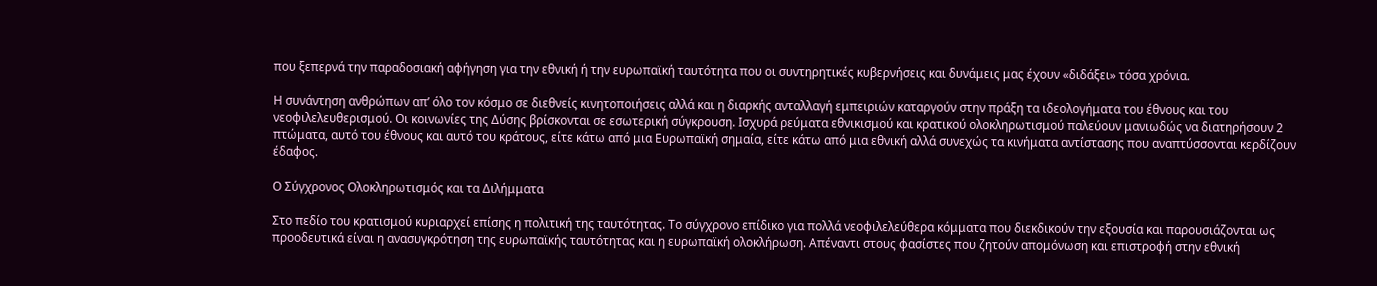που ξεπερνά την παραδοσιακή αφήγηση για την εθνική ή την ευρωπαϊκή ταυτότητα που οι συντηρητικές κυβερνήσεις και δυνάμεις μας έχουν «διδάξει» τόσα χρόνια.

Η συνάντηση ανθρώπων απ’ όλο τον κόσμο σε διεθνείς κινητοποιήσεις αλλά και η διαρκής ανταλλαγή εμπειριών καταργούν στην πράξη τα ιδεολογήματα του έθνους και του νεοφιλελευθερισμού. Οι κοινωνίες της Δύσης βρίσκονται σε εσωτερική σύγκρουση. Ισχυρά ρεύματα εθνικισμού και κρατικού ολοκληρωτισμού παλεύουν μανιωδώς να διατηρήσουν 2 πτώματα, αυτό του έθνους και αυτό του κράτους, είτε κάτω από μια Ευρωπαϊκή σημαία, είτε κάτω από μια εθνική αλλά συνεχώς τα κινήματα αντίστασης που αναπτύσσονται κερδίζουν έδαφος.

Ο Σύγχρονος Ολοκληρωτισμός και τα Διλήμματα

Στο πεδίο του κρατισμού κυριαρχεί επίσης η πολιτική της ταυτότητας. Το σύγχρονο επίδικο για πολλά νεοφιλελεύθερα κόμματα που διεκδικούν την εξουσία και παρουσιάζονται ως προοδευτικά είναι η ανασυγκρότηση της ευρωπαϊκής ταυτότητας και η ευρωπαϊκή ολοκλήρωση. Απέναντι στους φασίστες που ζητούν απομόνωση και επιστροφή στην εθνική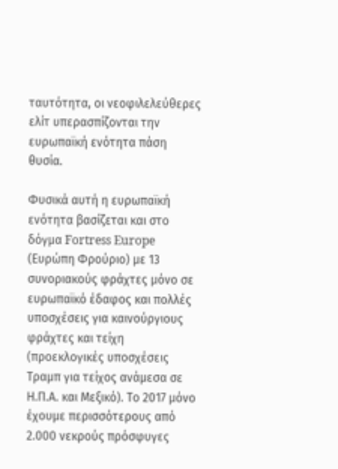ταυτότητα, οι νεοφιλελεύθερες ελίτ υπερασπίζονται την ευρωπαϊκή ενότητα πάση θυσία.

Φυσικά αυτή η ευρωπαϊκή ενότητα βασίζεται και στο δόγμα Fortress Europe (Ευρώπη Φρούριο) με 13 συνοριακούς φράχτες μόνο σε ευρωπαϊκό έδαφος και πολλές υποσχέσεις για καινούργιους φράχτες και τείχη (προεκλογικές υποσχέσεις Τραμπ για τείχος ανάμεσα σε Η.Π.Α. και Μεξικό). Το 2017 μόνο έχουμε περισσότερους από 2.000 νεκρούς πρόσφυγες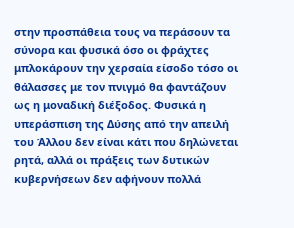στην προσπάθεια τους να περάσουν τα σύνορα και φυσικά όσο οι φράχτες μπλοκάρουν την χερσαία είσοδο τόσο οι θάλασσες με τον πνιγμό θα φαντάζουν ως η μοναδική διέξοδος. Φυσικά η υπεράσπιση της Δύσης από την απειλή του Άλλου δεν είναι κάτι που δηλώνεται ρητά, αλλά οι πράξεις των δυτικών κυβερνήσεων δεν αφήνουν πολλά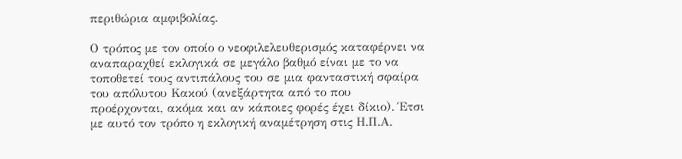περιθώρια αμφιβολίας.

Ο τρόπος με τον οποίο ο νεοφιλελευθερισμός καταφέρνει να αναπαραχθεί εκλογικά σε μεγάλο βαθμό είναι με το να τοποθετεί τους αντιπάλους του σε μια φανταστική σφαίρα του απόλυτου Κακού (ανεξάρτητα από το που προέρχονται, ακόμα και αν κάποιες φορές έχει δίκιο). Έτσι με αυτό τον τρόπο η εκλογική αναμέτρηση στις Η.Π.Α.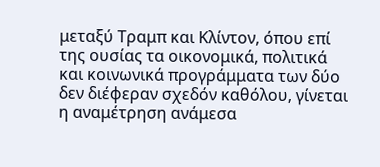μεταξύ Τραμπ και Κλίντον, όπου επί της ουσίας τα οικονομικά, πολιτικά και κοινωνικά προγράμματα των δύο δεν διέφεραν σχεδόν καθόλου, γίνεται η αναμέτρηση ανάμεσα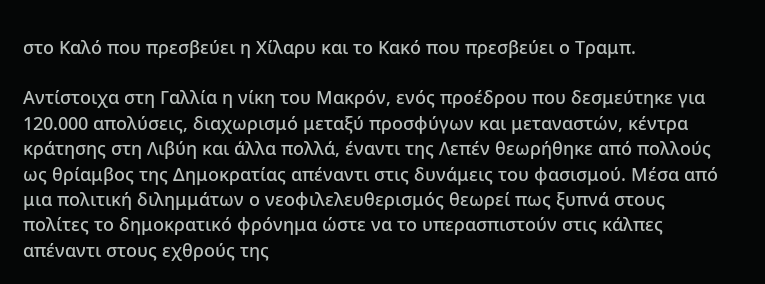στο Καλό που πρεσβεύει η Χίλαρυ και το Κακό που πρεσβεύει ο Τραμπ.

Αντίστοιχα στη Γαλλία η νίκη του Μακρόν, ενός προέδρου που δεσμεύτηκε για 120.000 απολύσεις, διαχωρισμό μεταξύ προσφύγων και μεταναστών, κέντρα κράτησης στη Λιβύη και άλλα πολλά, έναντι της Λεπέν θεωρήθηκε από πολλούς ως θρίαμβος της Δημοκρατίας απέναντι στις δυνάμεις του φασισμού. Μέσα από μια πολιτική διλημμάτων ο νεοφιλελευθερισμός θεωρεί πως ξυπνά στους πολίτες το δημοκρατικό φρόνημα ώστε να το υπερασπιστούν στις κάλπες απέναντι στους εχθρούς της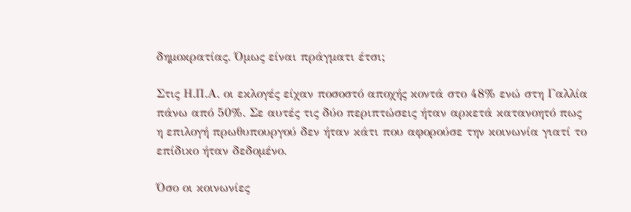δημοκρατίας. Όμως είναι πράγματι έτσι;

Στις Η.Π.Α. οι εκλογές είχαν ποσοστό αποχής κοντά στο 48% ενώ στη Γαλλία πάνω από 50%. Σε αυτές τις δύο περιπτώσεις ήταν αρκετά κατανοητό πως η επιλογή πρωθυπουργού δεν ήταν κάτι που αφορούσε την κοινωνία γιατί το επίδικο ήταν δεδομένο.

Όσο οι κοινωνίες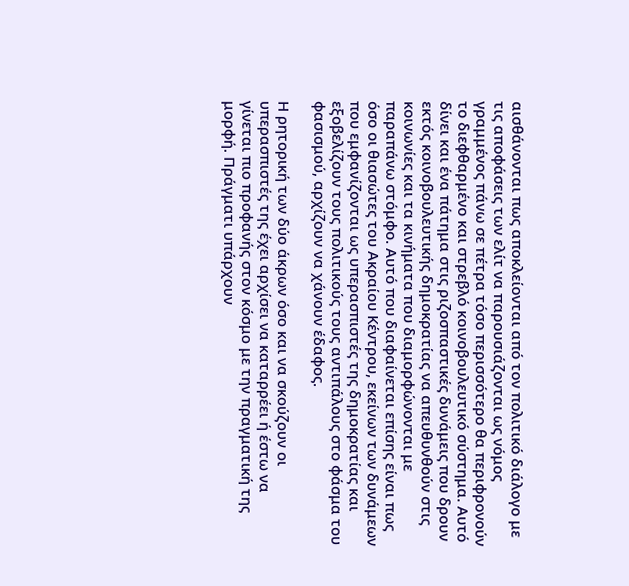αισθάνονται πως αποκλείονται από τον πολιτικό διάλογο με τις αποφάσεις των ελίτ να παρουσιάζονται ως νόμος γραμμένος πάνω σε πέτρα τόσο περισσότερο θα περιφρονούν το διεφθαρμένο και στρεβλό κοινοβουλευτικό σύστημα. Αυτό δίνει και ένα πάτημα στις ριζοσπαστικές δυνάμεις που δρουν εκτός κοινοβουλευτικής δημοκρατίας να απευθυνθούν στις κοινωνίες και τα κινήματα που διαμορφώνονται με παραπάνω στόμφο. Αυτό που διαφαίνεται επίσης είναι πως όσο οι θιασώτες του Ακραίου Κέντρου, εκείνων των δυνάμεων που εμφανίζονται ως υπερασπιστές της δημοκρατίας και εξοβελίζουν τους πολιτικούς τους αντιπάλους στο φάσμα του φασισμού, αρχίζουν να χάνουν έδαφος.

Η ρητορική των δύο άκρων όσο και να σκούζουν οι υπερασπιστές της έχει αρχίσει να καταρρέει ή έστω να γίνεται πιο προφανής στον κόσμο με την πραγματική της μορφή. Πράγματι υπάρχουν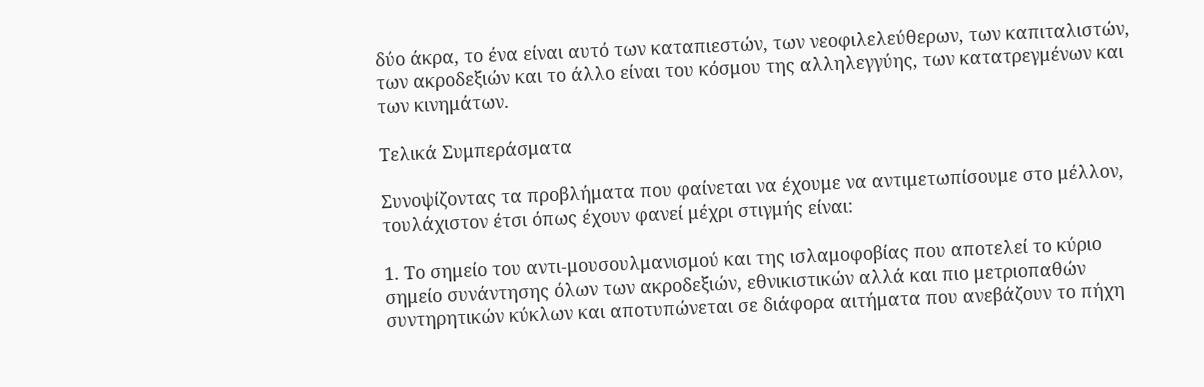δύο άκρα, το ένα είναι αυτό των καταπιεστών, των νεοφιλελεύθερων, των καπιταλιστών, των ακροδεξιών και το άλλο είναι του κόσμου της αλληλεγγύης, των κατατρεγμένων και των κινημάτων.

Τελικά Συμπεράσματα

Συνοψίζοντας τα προβλήματα που φαίνεται να έχουμε να αντιμετωπίσουμε στο μέλλον, τουλάχιστον έτσι όπως έχουν φανεί μέχρι στιγμής είναι:

1. Το σημείο του αντι-μουσουλμανισμού και της ισλαμοφοβίας που αποτελεί το κύριο σημείο συνάντησης όλων των ακροδεξιών, εθνικιστικών αλλά και πιο μετριοπαθών συντηρητικών κύκλων και αποτυπώνεται σε διάφορα αιτήματα που ανεβάζουν το πήχη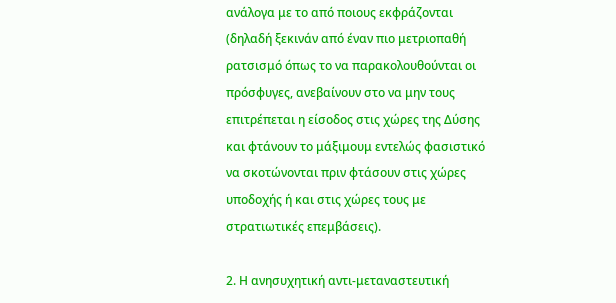ανάλογα με το από ποιους εκφράζονται (δηλαδή ξεκινάν από έναν πιο μετριοπαθή ρατσισμό όπως το να παρακολουθούνται οι πρόσφυγες, ανεβαίνουν στο να μην τους επιτρέπεται η είσοδος στις χώρες της Δύσης και φτάνουν το μάξιμουμ εντελώς φασιστικό να σκοτώνονται πριν φτάσουν στις χώρες υποδοχής ή και στις χώρες τους με στρατιωτικές επεμβάσεις).

2. Η ανησυχητική αντι-μεταναστευτική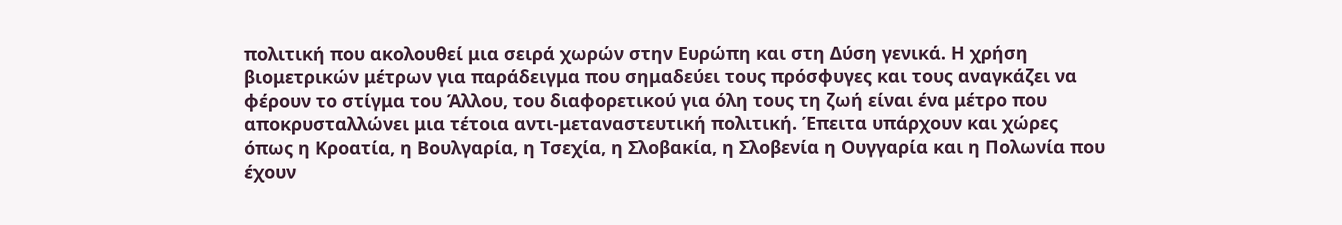πολιτική που ακολουθεί μια σειρά χωρών στην Ευρώπη και στη Δύση γενικά. Η χρήση βιομετρικών μέτρων για παράδειγμα που σημαδεύει τους πρόσφυγες και τους αναγκάζει να φέρουν το στίγμα του Άλλου, του διαφορετικού για όλη τους τη ζωή είναι ένα μέτρο που αποκρυσταλλώνει μια τέτοια αντι-μεταναστευτική πολιτική. Έπειτα υπάρχουν και χώρες όπως η Κροατία, η Βουλγαρία, η Τσεχία, η Σλοβακία, η Σλοβενία η Ουγγαρία και η Πολωνία που έχουν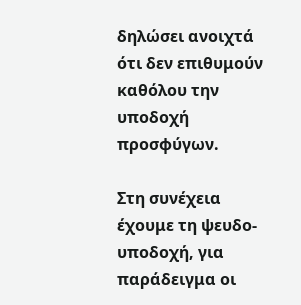δηλώσει ανοιχτά ότι δεν επιθυμούν καθόλου την υποδοχή προσφύγων.

Στη συνέχεια έχουμε τη ψευδο-υποδοχή, για παράδειγμα οι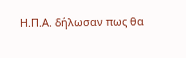Η.Π.Α. δήλωσαν πως θα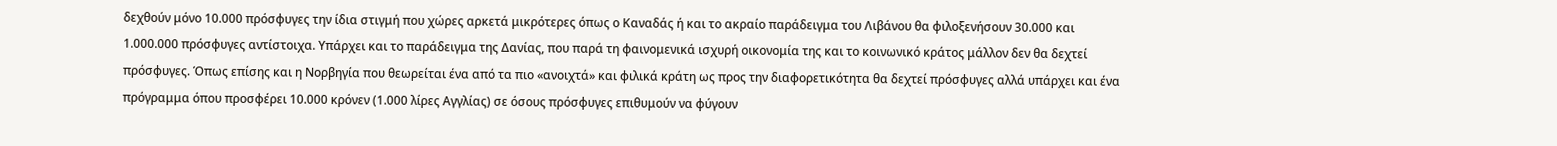δεχθούν μόνο 10.000 πρόσφυγες την ίδια στιγμή που χώρες αρκετά μικρότερες όπως ο Καναδάς ή και το ακραίο παράδειγμα του Λιβάνου θα φιλοξενήσουν 30.000 και 1.000.000 πρόσφυγες αντίστοιχα. Υπάρχει και το παράδειγμα της Δανίας, που παρά τη φαινομενικά ισχυρή οικονομία της και το κοινωνικό κράτος μάλλον δεν θα δεχτεί πρόσφυγες. Όπως επίσης και η Νορβηγία που θεωρείται ένα από τα πιο «ανοιχτά» και φιλικά κράτη ως προς την διαφορετικότητα θα δεχτεί πρόσφυγες αλλά υπάρχει και ένα πρόγραμμα όπου προσφέρει 10.000 κρόνεν (1.000 λίρες Αγγλίας) σε όσους πρόσφυγες επιθυμούν να φύγουν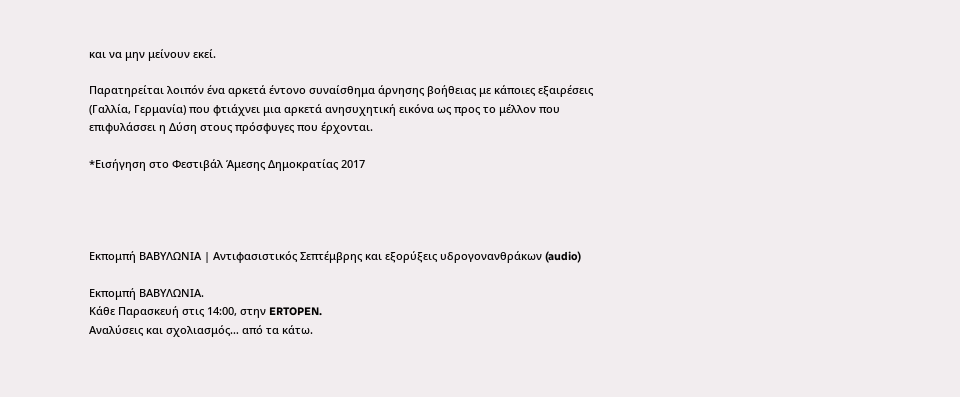και να μην μείνουν εκεί.

Παρατηρείται λοιπόν ένα αρκετά έντονο συναίσθημα άρνησης βοήθειας με κάποιες εξαιρέσεις (Γαλλία, Γερμανία) που φτιάχνει μια αρκετά ανησυχητική εικόνα ως προς το μέλλον που επιφυλάσσει η Δύση στους πρόσφυγες που έρχονται.

*Εισήγηση στο Φεστιβάλ Άμεσης Δημοκρατίας 2017




Εκπομπή ΒΑΒΥΛΩΝΙΑ | Αντιφασιστικός Σεπτέμβρης και εξορύξεις υδρογονανθράκων (audio)

Εκπομπή ΒΑΒΥΛΩΝΙΑ.
Κάθε Παρασκευή στις 14:00, στην ERTOPEN.
Αναλύσεις και σχολιασμός… από τα κάτω.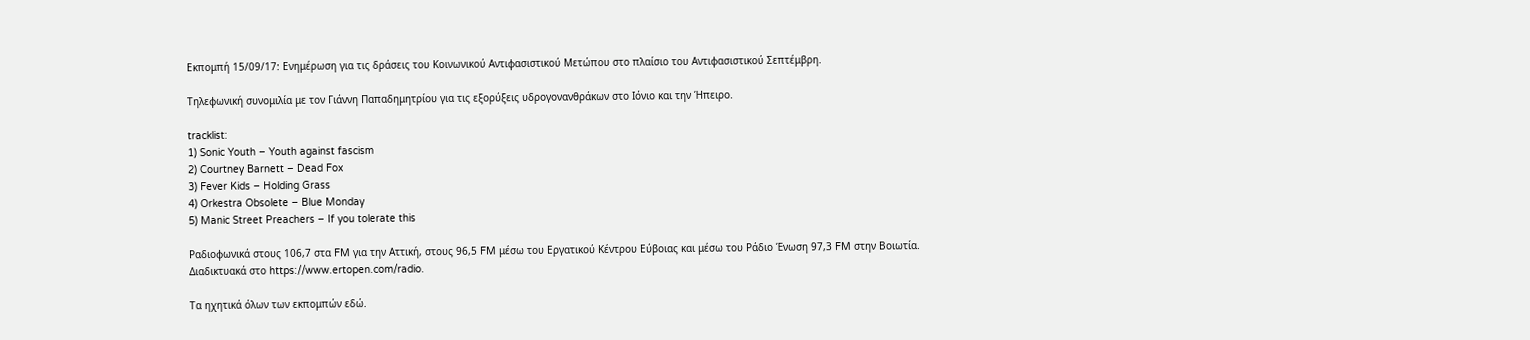Εκπομπή 15/09/17: Ενημέρωση για τις δράσεις του Κοινωνικού Αντιφασιστικού Μετώπου στο πλαίσιο του Αντιφασιστικού Σεπτέμβρη.

Τηλεφωνική συνομιλία με τον Γιάννη Παπαδημητρίου για τις εξορύξεις υδρογονανθράκων στο Ιόνιο και την Ήπειρο.

tracklist:
1) Sonic Youth – Youth against fascism
2) Courtney Barnett – Dead Fox
3) Fever Kids – Holding Grass
4) Orkestra Obsolete – Blue Monday
5) Manic Street Preachers – If you tolerate this

Ραδιοφωνικά στους 106,7 στα FM για την Αττική, στους 96,5 FM μέσω του Εργατικού Κέντρου Εύβοιας και μέσω του Ράδιο Ένωση 97,3 FM στην Βοιωτία.
Διαδικτυακά στο https://www.ertopen.com/radio.

Τα ηχητικά όλων των εκπομπών εδώ.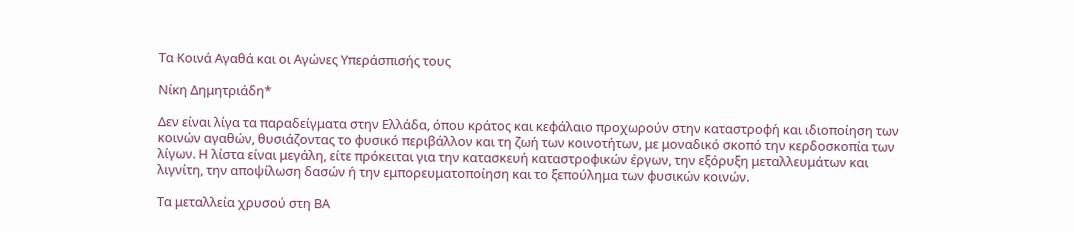Τα Κοινά Αγαθά και οι Αγώνες Υπεράσπισής τους

Νίκη Δημητριάδη*

Δεν είναι λίγα τα παραδείγματα στην Ελλάδα, όπου κράτος και κεφάλαιο προχωρούν στην καταστροφή και ιδιοποίηση των κοινών αγαθών, θυσιάζοντας το φυσικό περιβάλλον και τη ζωή των κοινοτήτων, με μοναδικό σκοπό την κερδοσκοπία των λίγων. Η λίστα είναι μεγάλη, είτε πρόκειται για την κατασκευή καταστροφικών έργων, την εξόρυξη μεταλλευμάτων και λιγνίτη, την αποψίλωση δασών ή την εμπορευματοποίηση και το ξεπούλημα των φυσικών κοινών.

Τα μεταλλεία χρυσού στη ΒΑ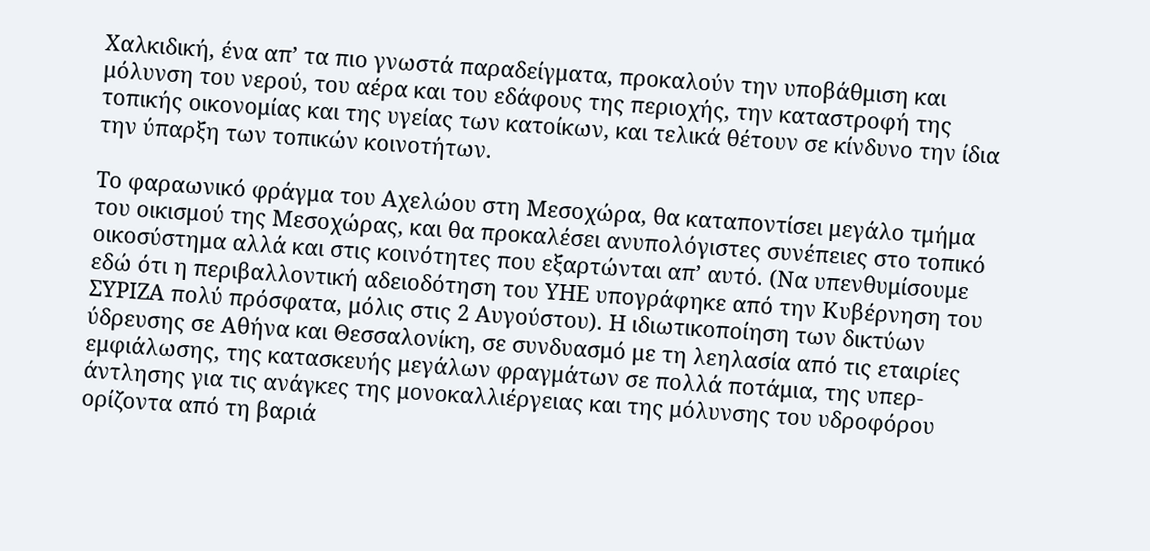Χαλκιδική, ένα απ’ τα πιο γνωστά παραδείγματα, προκαλούν την υποβάθμιση και μόλυνση του νερού, του αέρα και του εδάφους της περιοχής, την καταστροφή της τοπικής οικονομίας και της υγείας των κατοίκων, και τελικά θέτουν σε κίνδυνο την ίδια την ύπαρξη των τοπικών κοινοτήτων.

Το φαραωνικό φράγμα του Αχελώου στη Μεσοχώρα, θα καταποντίσει μεγάλο τμήμα του οικισμού της Μεσοχώρας, και θα προκαλέσει ανυπολόγιστες συνέπειες στο τοπικό οικοσύστημα αλλά και στις κοινότητες που εξαρτώνται απ’ αυτό. (Να υπενθυμίσουμε εδώ ότι η περιβαλλοντική αδειοδότηση του ΥΗΕ υπογράφηκε από την Κυβέρνηση του ΣΥΡΙΖΑ πολύ πρόσφατα, μόλις στις 2 Αυγούστου). Η ιδιωτικοποίηση των δικτύων ύδρευσης σε Αθήνα και Θεσσαλονίκη, σε συνδυασμό με τη λεηλασία από τις εταιρίες εμφιάλωσης, της κατασκευής μεγάλων φραγμάτων σε πολλά ποτάμια, της υπερ-άντλησης για τις ανάγκες της μονοκαλλιέργειας και της μόλυνσης του υδροφόρου ορίζοντα από τη βαριά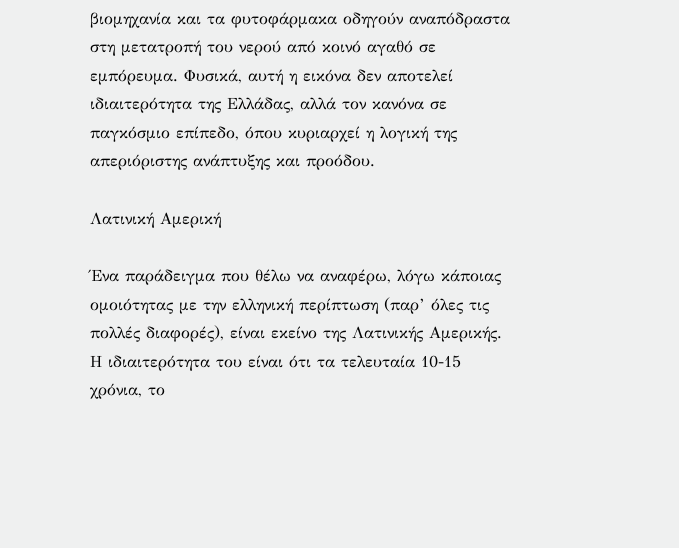βιομηχανία και τα φυτοφάρμακα οδηγούν αναπόδραστα στη μετατροπή του νερού από κοινό αγαθό σε εμπόρευμα. Φυσικά, αυτή η εικόνα δεν αποτελεί ιδιαιτερότητα της Ελλάδας, αλλά τον κανόνα σε παγκόσμιο επίπεδο, όπου κυριαρχεί η λογική της απεριόριστης ανάπτυξης και προόδου.

Λατινική Αμερική

Ένα παράδειγμα που θέλω να αναφέρω, λόγω κάποιας ομοιότητας με την ελληνική περίπτωση (παρ’ όλες τις πολλές διαφορές), είναι εκείνο της Λατινικής Αμερικής. Η ιδιαιτερότητα του είναι ότι τα τελευταία 10-15 χρόνια, το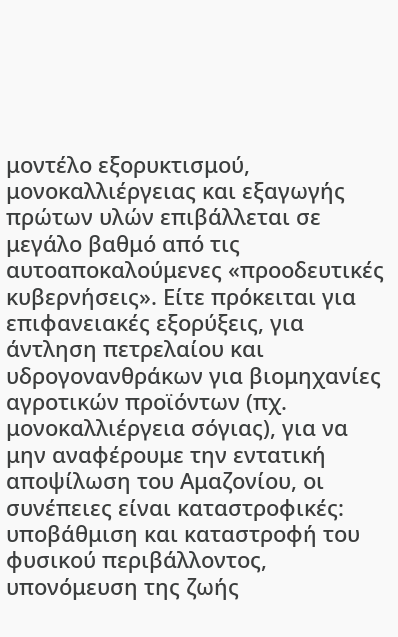μοντέλο εξορυκτισμού, μονοκαλλιέργειας και εξαγωγής πρώτων υλών επιβάλλεται σε μεγάλο βαθμό από τις αυτοαποκαλούμενες «προοδευτικές κυβερνήσεις». Είτε πρόκειται για επιφανειακές εξορύξεις, για άντληση πετρελαίου και υδρογονανθράκων για βιομηχανίες αγροτικών προϊόντων (πχ. μονοκαλλιέργεια σόγιας), για να μην αναφέρουμε την εντατική αποψίλωση του Αμαζονίου, οι συνέπειες είναι καταστροφικές: υποβάθμιση και καταστροφή του φυσικού περιβάλλοντος, υπονόμευση της ζωής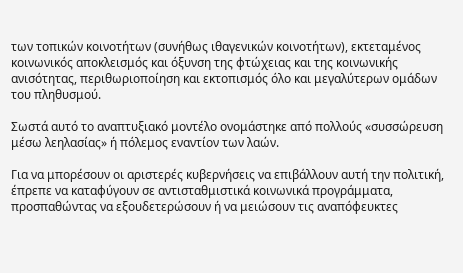των τοπικών κοινοτήτων (συνήθως ιθαγενικών κοινοτήτων), εκτεταμένος κοινωνικός αποκλεισμός και όξυνση της φτώχειας και της κοινωνικής ανισότητας, περιθωριοποίηση και εκτοπισμός όλο και μεγαλύτερων ομάδων του πληθυσμού.

Σωστά αυτό το αναπτυξιακό μοντέλο ονομάστηκε από πολλούς «συσσώρευση μέσω λεηλασίας» ή πόλεμος εναντίον των λαών.

Για να μπορέσουν οι αριστερές κυβερνήσεις να επιβάλλουν αυτή την πολιτική, έπρεπε να καταφύγουν σε αντισταθμιστικά κοινωνικά προγράμματα, προσπαθώντας να εξουδετερώσουν ή να μειώσουν τις αναπόφευκτες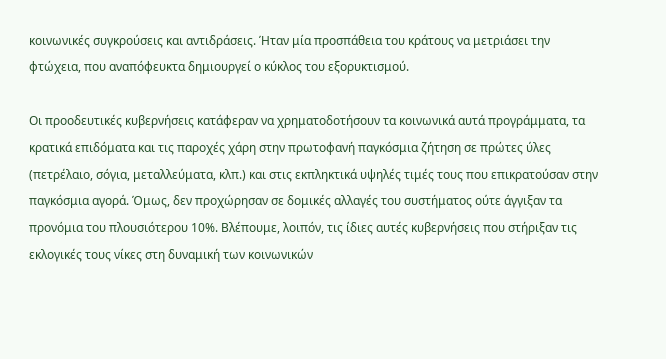κοινωνικές συγκρούσεις και αντιδράσεις. Ήταν μία προσπάθεια του κράτους να μετριάσει την φτώχεια, που αναπόφευκτα δημιουργεί ο κύκλος του εξορυκτισμού.

Οι προοδευτικές κυβερνήσεις κατάφεραν να χρηματοδοτήσουν τα κοινωνικά αυτά προγράμματα, τα κρατικά επιδόματα και τις παροχές χάρη στην πρωτοφανή παγκόσμια ζήτηση σε πρώτες ύλες (πετρέλαιο, σόγια, μεταλλεύματα, κλπ.) και στις εκπληκτικά υψηλές τιμές τους που επικρατούσαν στην παγκόσμια αγορά. Όμως, δεν προχώρησαν σε δομικές αλλαγές του συστήματος ούτε άγγιξαν τα προνόμια του πλουσιότερου 10%. Βλέπουμε, λοιπόν, τις ίδιες αυτές κυβερνήσεις που στήριξαν τις εκλογικές τους νίκες στη δυναμική των κοινωνικών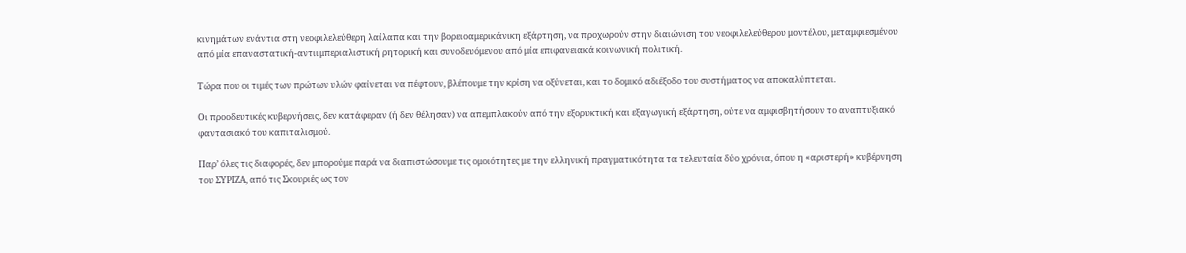κινημάτων ενάντια στη νεοφιλελεύθερη λαίλαπα και την βορειοαμερικάνικη εξάρτηση, να προχωρούν στην διαιώνιση του νεοφιλελεύθερου μοντέλου, μεταμφιεσμένου από μία επαναστατική-αντιιμπεριαλιστική ρητορική και συνοδευόμενου από μία επιφανειακά κοινωνική πολιτική.

Τώρα που οι τιμές των πρώτων υλών φαίνεται να πέφτουν, βλέπουμε την κρίση να οξύνεται, και το δομικό αδιέξοδο του συστήματος να αποκαλύπτεται.

Οι προοδευτικές κυβερνήσεις, δεν κατάφεραν (ή δεν θέλησαν) να απεμπλακούν από την εξορυκτική και εξαγωγική εξάρτηση, ούτε να αμφισβητήσουν το αναπτυξιακό φαντασιακό του καπιταλισμού.

Παρ’ όλες τις διαφορές, δεν μπορούμε παρά να διαπιστώσουμε τις ομοιότητες με την ελληνική πραγματικότητα τα τελευταία δύο χρόνια, όπου η «αριστερή» κυβέρνηση του ΣΥΡΙΖΑ, από τις Σκουριές ως τον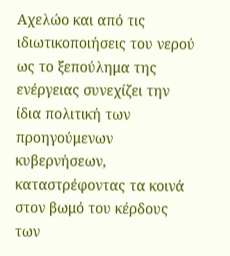Αχελώο και από τις ιδιωτικοποιήσεις του νερού ως το ξεπούλημα της ενέργειας συνεχίζει την ίδια πολιτική των προηγούμενων κυβερνήσεων, καταστρέφοντας τα κοινά στον βωμό του κέρδους των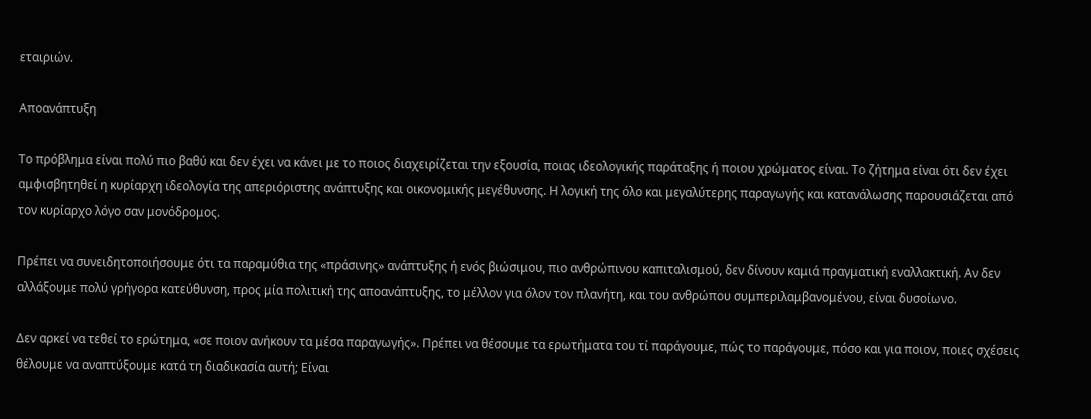εταιριών.

Αποανάπτυξη

Το πρόβλημα είναι πολύ πιο βαθύ και δεν έχει να κάνει με το ποιος διαχειρίζεται την εξουσία, ποιας ιδεολογικής παράταξης ή ποιου χρώματος είναι. Το ζήτημα είναι ότι δεν έχει αμφισβητηθεί η κυρίαρχη ιδεολογία της απεριόριστης ανάπτυξης και οικονομικής μεγέθυνσης. Η λογική της όλο και μεγαλύτερης παραγωγής και κατανάλωσης παρουσιάζεται από τον κυρίαρχο λόγο σαν μονόδρομος.

Πρέπει να συνειδητοποιήσουμε ότι τα παραμύθια της «πράσινης» ανάπτυξης ή ενός βιώσιμου, πιο ανθρώπινου καπιταλισμού, δεν δίνουν καμιά πραγματική εναλλακτική. Αν δεν αλλάξουμε πολύ γρήγορα κατεύθυνση, προς μία πολιτική της αποανάπτυξης, το μέλλον για όλον τον πλανήτη, και του ανθρώπου συμπεριλαμβανομένου, είναι δυσοίωνο.

Δεν αρκεί να τεθεί το ερώτημα, «σε ποιον ανήκουν τα μέσα παραγωγής». Πρέπει να θέσουμε τα ερωτήματα του τί παράγουμε, πώς το παράγουμε, πόσο και για ποιον, ποιες σχέσεις θέλουμε να αναπτύξουμε κατά τη διαδικασία αυτή; Είναι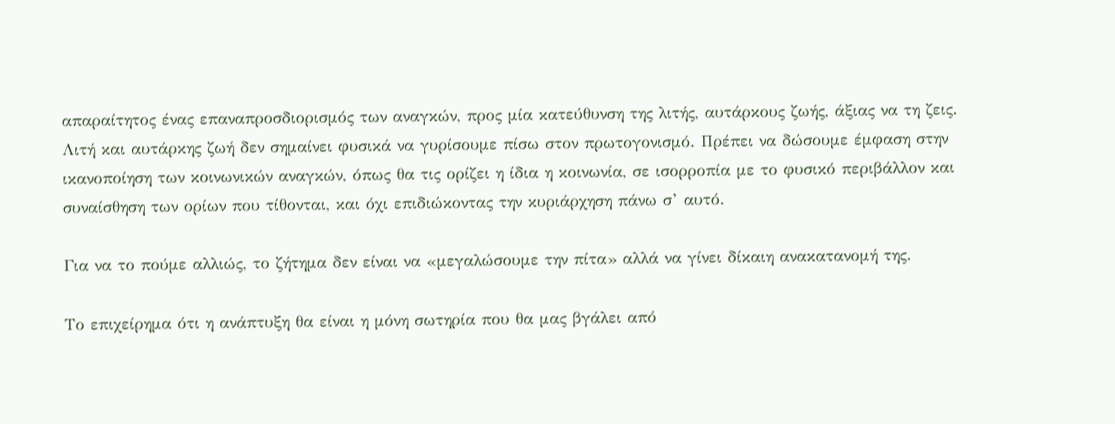απαραίτητος ένας επαναπροσδιορισμός των αναγκών, προς μία κατεύθυνση της λιτής, αυτάρκους ζωής, άξιας να τη ζεις. Λιτή και αυτάρκης ζωή δεν σημαίνει φυσικά να γυρίσουμε πίσω στον πρωτογονισμό. Πρέπει να δώσουμε έμφαση στην ικανοποίηση των κοινωνικών αναγκών, όπως θα τις ορίζει η ίδια η κοινωνία, σε ισορροπία με το φυσικό περιβάλλον και συναίσθηση των ορίων που τίθονται, και όχι επιδιώκοντας την κυριάρχηση πάνω σ’ αυτό.

Για να το πούμε αλλιώς, το ζήτημα δεν είναι να «μεγαλώσουμε την πίτα» αλλά να γίνει δίκαιη ανακατανομή της.

Το επιχείρημα ότι η ανάπτυξη θα είναι η μόνη σωτηρία που θα μας βγάλει από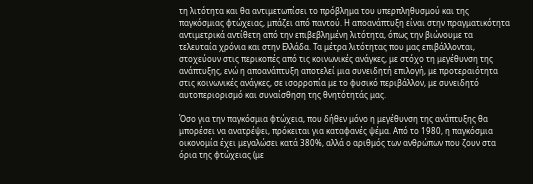τη λιτότητα και θα αντιμετωπίσει το πρόβλημα του υπερπληθυσμού και της παγκόσμιας φτώχειας, μπάζει από παντού. Η αποανάπτυξη είναι στην πραγματικότητα αντιμετρικά αντίθετη από την επιβεβλημένη λιτότητα, όπως την βιώνουμε τα τελευταία χρόνια και στην Ελλάδα. Τα μέτρα λιτότητας που μας επιβάλλονται, στοχεύουν στις περικοπές από τις κοινωνικές ανάγκες, με στόχο τη μεγέθυνση της ανάπτυξης, ενώ η αποανάπτυξη αποτελεί μια συνειδητή επιλογή, με προτεραιότητα στις κοινωνικές ανάγκες, σε ισορροπία με το φυσικό περιβάλλον, με συνειδητό αυτοπεριορισμό και συναίσθηση της θνητότητάς μας.

Όσο για την παγκόσμια φτώχεια, που δήθεν μόνο η μεγέθυνση της ανάπτυξης θα μπορέσει να ανατρέψει, πρόκειται για καταφανές ψέμα. Από το 1980, η παγκόσμια οικονομία έχει μεγαλώσει κατά 380%, αλλά ο αριθμός των ανθρώπων που ζουν στα όρια της φτώχειας (με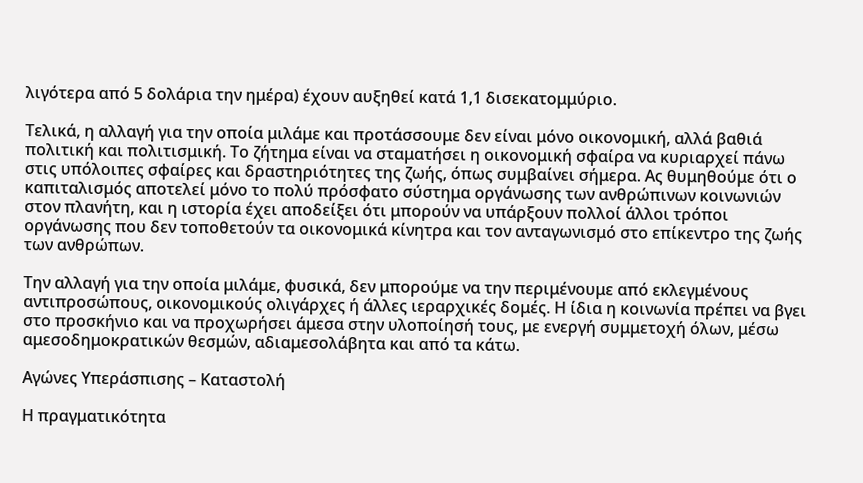λιγότερα από 5 δολάρια την ημέρα) έχουν αυξηθεί κατά 1,1 δισεκατομμύριο.

Τελικά, η αλλαγή για την οποία μιλάμε και προτάσσουμε δεν είναι μόνο οικονομική, αλλά βαθιά πολιτική και πολιτισμική. Το ζήτημα είναι να σταματήσει η οικονομική σφαίρα να κυριαρχεί πάνω στις υπόλοιπες σφαίρες και δραστηριότητες της ζωής, όπως συμβαίνει σήμερα. Ας θυμηθούμε ότι ο καπιταλισμός αποτελεί μόνο το πολύ πρόσφατο σύστημα οργάνωσης των ανθρώπινων κοινωνιών στον πλανήτη, και η ιστορία έχει αποδείξει ότι μπορούν να υπάρξουν πολλοί άλλοι τρόποι οργάνωσης που δεν τοποθετούν τα οικονομικά κίνητρα και τον ανταγωνισμό στο επίκεντρο της ζωής των ανθρώπων.

Την αλλαγή για την οποία μιλάμε, φυσικά, δεν μπορούμε να την περιμένουμε από εκλεγμένους αντιπροσώπους, οικονομικούς ολιγάρχες ή άλλες ιεραρχικές δομές. Η ίδια η κοινωνία πρέπει να βγει στο προσκήνιο και να προχωρήσει άμεσα στην υλοποίησή τους, με ενεργή συμμετοχή όλων, μέσω αμεσοδημοκρατικών θεσμών, αδιαμεσολάβητα και από τα κάτω.

Αγώνες Υπεράσπισης – Καταστολή

Η πραγματικότητα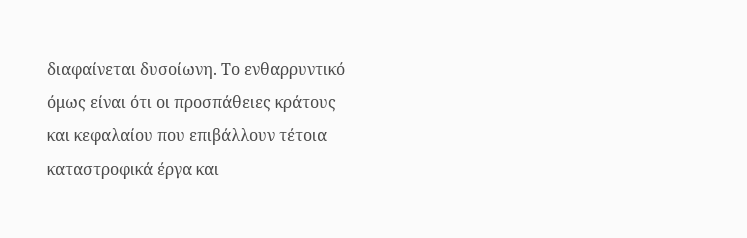διαφαίνεται δυσοίωνη. Το ενθαρρυντικό όμως είναι ότι οι προσπάθειες κράτους και κεφαλαίου που επιβάλλουν τέτοια καταστροφικά έργα και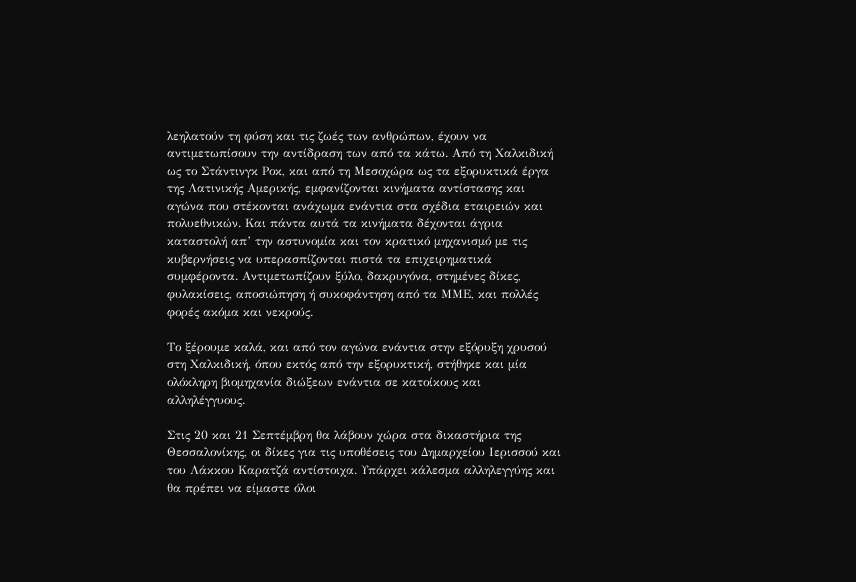λεηλατούν τη φύση και τις ζωές των ανθρώπων, έχουν να αντιμετωπίσουν την αντίδραση των από τα κάτω. Από τη Χαλκιδική ως το Στάντινγκ Ροκ, και από τη Μεσοχώρα ως τα εξορυκτικά έργα της Λατινικής Αμερικής, εμφανίζονται κινήματα αντίστασης και αγώνα που στέκονται ανάχωμα ενάντια στα σχέδια εταιρειών και πολυεθνικών. Και πάντα αυτά τα κινήματα δέχονται άγρια καταστολή απ’ την αστυνομία και τον κρατικό μηχανισμό με τις κυβερνήσεις να υπερασπίζονται πιστά τα επιχειρηματικά συμφέροντα. Αντιμετωπίζουν ξύλο, δακρυγόνα, στημένες δίκες, φυλακίσεις, αποσιώπηση ή συκοφάντηση από τα ΜΜΕ, και πολλές φορές ακόμα και νεκρούς.

Το ξέρουμε καλά, και από τον αγώνα ενάντια στην εξόρυξη χρυσού στη Χαλκιδική, όπου εκτός από την εξορυκτική, στήθηκε και μία ολόκληρη βιομηχανία διώξεων ενάντια σε κατοίκους και αλληλέγγυους.

Στις 20 και 21 Σεπτέμβρη θα λάβουν χώρα στα δικαστήρια της Θεσσαλονίκης, οι δίκες για τις υποθέσεις του Δημαρχείου Ιερισσού και του Λάκκου Καρατζά αντίστοιχα. Υπάρχει κάλεσμα αλληλεγγύης και θα πρέπει να είμαστε όλοι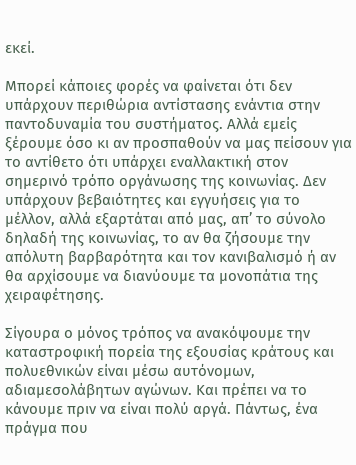εκεί.

Μπορεί κάποιες φορές να φαίνεται ότι δεν υπάρχουν περιθώρια αντίστασης ενάντια στην παντοδυναμία του συστήματος. Αλλά εμείς ξέρουμε όσο κι αν προσπαθούν να μας πείσουν για το αντίθετο ότι υπάρχει εναλλακτική στον σημερινό τρόπο οργάνωσης της κοινωνίας. Δεν υπάρχουν βεβαιότητες και εγγυήσεις για το μέλλον, αλλά εξαρτάται από μας, απ’ το σύνολο δηλαδή της κοινωνίας, το αν θα ζήσουμε την απόλυτη βαρβαρότητα και τον κανιβαλισμό ή αν θα αρχίσουμε να διανύουμε τα μονοπάτια της χειραφέτησης.

Σίγουρα ο μόνος τρόπος να ανακόψουμε την καταστροφική πορεία της εξουσίας κράτους και πολυεθνικών είναι μέσω αυτόνομων, αδιαμεσολάβητων αγώνων. Και πρέπει να το κάνουμε πριν να είναι πολύ αργά. Πάντως, ένα πράγμα που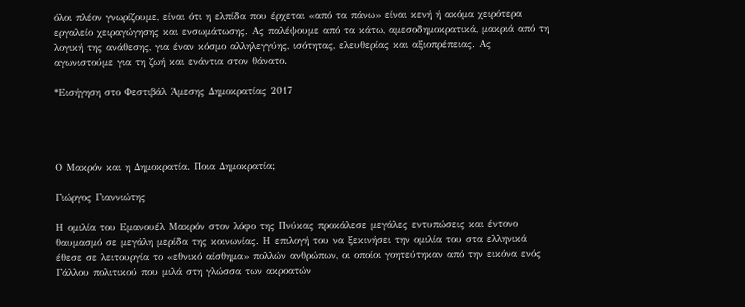όλοι πλέον γνωρίζουμε, είναι ότι η ελπίδα που έρχεται «από τα πάνω» είναι κενή ή ακόμα χειρότερα εργαλείο χειραγώγησης και ενσωμάτωσης. Ας παλέψουμε από τα κάτω, αμεσοδημοκρατικά, μακριά από τη λογική της ανάθεσης, για έναν κόσμο αλληλεγγύης, ισότητας, ελευθερίας και αξιοπρέπειας. Ας αγωνιστούμε για τη ζωή και ενάντια στον θάνατο.

*Εισήγηση στο Φεστιβάλ Άμεσης Δημοκρατίας 2017




Ο Μακρόν και η Δημοκρατία. Ποια Δημοκρατία;

Γιώργος Γιαννιώτης

Η ομιλία του Εμανουέλ Μακρόν στον λόφο της Πνύκας προκάλεσε μεγάλες εντυπώσεις και έντονο θαυμασμό σε μεγάλη μερίδα της κοινωνίας. Η επιλογή του να ξεκινήσει την ομιλία του στα ελληνικά έθεσε σε λειτουργία το «εθνικό αίσθημα» πολλών ανθρώπων, οι οποίοι γοητεύτηκαν από την εικόνα ενός Γάλλου πολιτικού που μιλά στη γλώσσα των ακροατών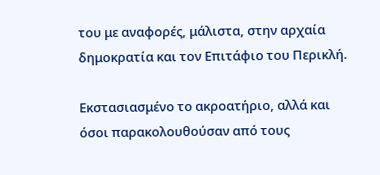του με αναφορές, μάλιστα, στην αρχαία δημοκρατία και τον Επιτάφιο του Περικλή.

Εκστασιασμένο το ακροατήριο, αλλά και όσοι παρακολουθούσαν από τους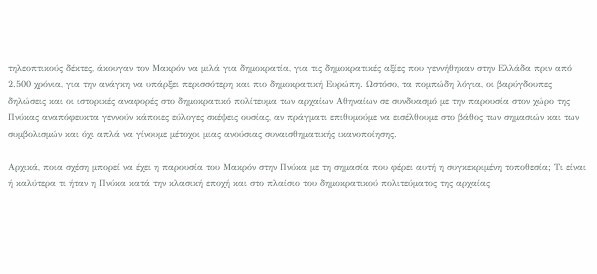τηλεοπτικούς δέκτες, άκουγαν τον Μακρόν να μιλά για δημοκρατία, για τις δημοκρατικές αξίες που γεννήθηκαν στην Ελλάδα πριν από 2.500 χρόνια, για την ανάγκη να υπάρξει περισσότερη και πιο δημοκρατική Ευρώπη. Ωστόσο, τα πομπώδη λόγια, οι βαρύγδουπες δηλώσεις και οι ιστορικές αναφορές στο δημοκρατικό πολίτευμα των αρχαίων Αθηναίων σε συνδυασμό με την παρουσία στον χώρο της Πνύκας αναπόφευκτα γεννούν κάποιες εύλογες σκέψεις ουσίας, αν πράγματι επιθυμούμε να εισέλθουμε στο βάθος των σημασιών και των συμβολισμών και όχι απλά να γίνουμε μέτοχοι μιας ανούσιας συναισθηματικής ικανοποίησης.

Αρχικά, ποια σχέση μπορεί να έχει η παρουσία του Μακρόν στην Πνύκα με τη σημασία που φέρει αυτή η συγκεκριμένη τοποθεσία; Τι είναι ή καλύτερα τι ήταν η Πνύκα κατά την κλασική εποχή και στο πλαίσιο του δημοκρατικού πολιτεύματος της αρχαίας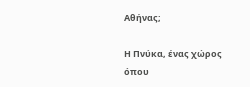Αθήνας;

Η Πνύκα, ένας χώρος όπου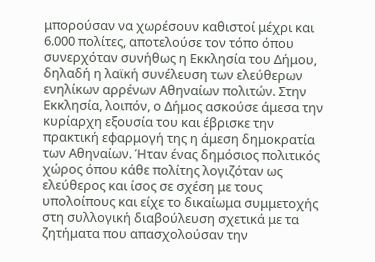μπορούσαν να χωρέσουν καθιστοί μέχρι και 6.000 πολίτες, αποτελούσε τον τόπο όπου συνερχόταν συνήθως η Εκκλησία του Δήμου, δηλαδή η λαϊκή συνέλευση των ελεύθερων ενηλίκων αρρένων Αθηναίων πολιτών. Στην Εκκλησία, λοιπόν, ο Δήμος ασκούσε άμεσα την κυρίαρχη εξουσία του και έβρισκε την πρακτική εφαρμογή της η άμεση δημοκρατία των Αθηναίων. Ήταν ένας δημόσιος πολιτικός χώρος όπου κάθε πολίτης λογιζόταν ως ελεύθερος και ίσος σε σχέση με τους υπολοίπους και είχε το δικαίωμα συμμετοχής στη συλλογική διαβούλευση σχετικά με τα ζητήματα που απασχολούσαν την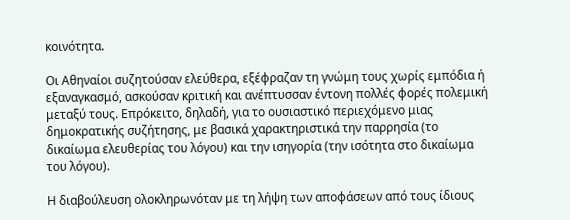κοινότητα.

Οι Αθηναίοι συζητούσαν ελεύθερα, εξέφραζαν τη γνώμη τους χωρίς εμπόδια ή εξαναγκασμό, ασκούσαν κριτική και ανέπτυσσαν έντονη πολλές φορές πολεμική μεταξύ τους. Επρόκειτο, δηλαδή, για το ουσιαστικό περιεχόμενο μιας δημοκρατικής συζήτησης, με βασικά χαρακτηριστικά την παρρησία (το δικαίωμα ελευθερίας του λόγου) και την ισηγορία (την ισότητα στο δικαίωμα του λόγου).

Η διαβούλευση ολοκληρωνόταν με τη λήψη των αποφάσεων από τους ίδιους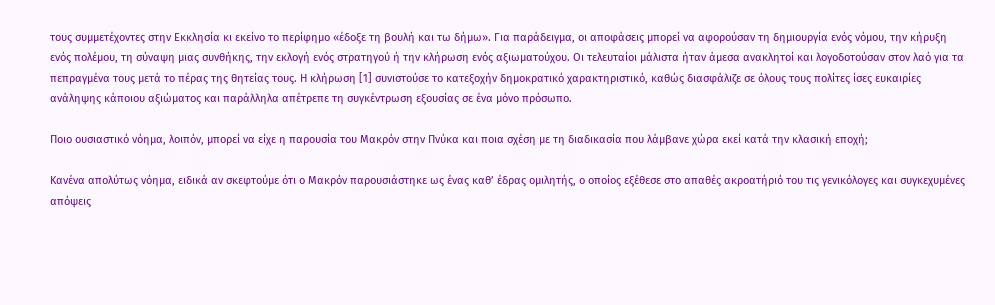τους συμμετέχοντες στην Εκκλησία κι εκείνο το περίφημο «έδοξε τη βουλή και τω δήμω». Για παράδειγμα, οι αποφάσεις μπορεί να αφορούσαν τη δημιουργία ενός νόμου, την κήρυξη ενός πολέμου, τη σύναψη μιας συνθήκης, την εκλογή ενός στρατηγού ή την κλήρωση ενός αξιωματούχου. Οι τελευταίοι μάλιστα ήταν άμεσα ανακλητοί και λογοδοτούσαν στον λαό για τα πεπραγμένα τους μετά το πέρας της θητείας τους. Η κλήρωση [1] συνιστούσε το κατεξοχήν δημοκρατικό χαρακτηριστικό, καθώς διασφάλιζε σε όλους τους πολίτες ίσες ευκαιρίες ανάληψης κάποιου αξιώματος και παράλληλα απέτρεπε τη συγκέντρωση εξουσίας σε ένα μόνο πρόσωπο.

Ποιο ουσιαστικό νόημα, λοιπόν, μπορεί να είχε η παρουσία του Μακρόν στην Πνύκα και ποια σχέση με τη διαδικασία που λάμβανε χώρα εκεί κατά την κλασική εποχή;

Κανένα απολύτως νόημα, ειδικά αν σκεφτούμε ότι ο Μακρόν παρουσιάστηκε ως ένας καθ’ έδρας ομιλητής, ο οποίος εξέθεσε στο απαθές ακροατήριό του τις γενικόλογες και συγκεχυμένες απόψεις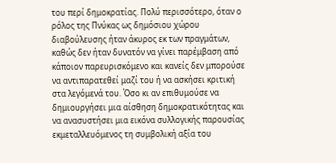του περί δημοκρατίας. Πολύ περισσότερο, όταν ο ρόλος της Πνύκας ως δημόσιου χώρου διαβούλευσης ήταν άκυρος εκ των πραγμάτων, καθώς δεν ήταν δυνατόν να γίνει παρέμβαση από κάποιον παρευρισκόμενο και κανείς δεν μπορούσε να αντιπαρατεθεί μαζί του ή να ασκήσει κριτική στα λεγόμενά του. Όσο κι αν επιθυμούσε να δημιουργήσει μια αίσθηση δημοκρατικότητας και να ανασυστήσει μια εικόνα συλλογικής παρουσίας εκμεταλλευόμενος τη συμβολική αξία του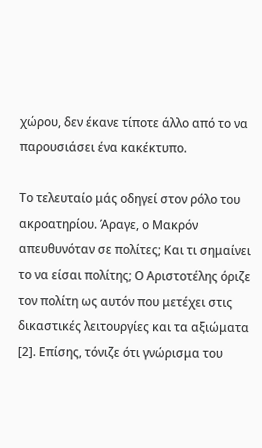χώρου, δεν έκανε τίποτε άλλο από το να παρουσιάσει ένα κακέκτυπο.

Το τελευταίο μάς οδηγεί στον ρόλο του ακροατηρίου. Άραγε, ο Μακρόν απευθυνόταν σε πολίτες; Και τι σημαίνει το να είσαι πολίτης; Ο Αριστοτέλης όριζε τον πολίτη ως αυτόν που μετέχει στις δικαστικές λειτουργίες και τα αξιώματα [2]. Επίσης, τόνιζε ότι γνώρισμα του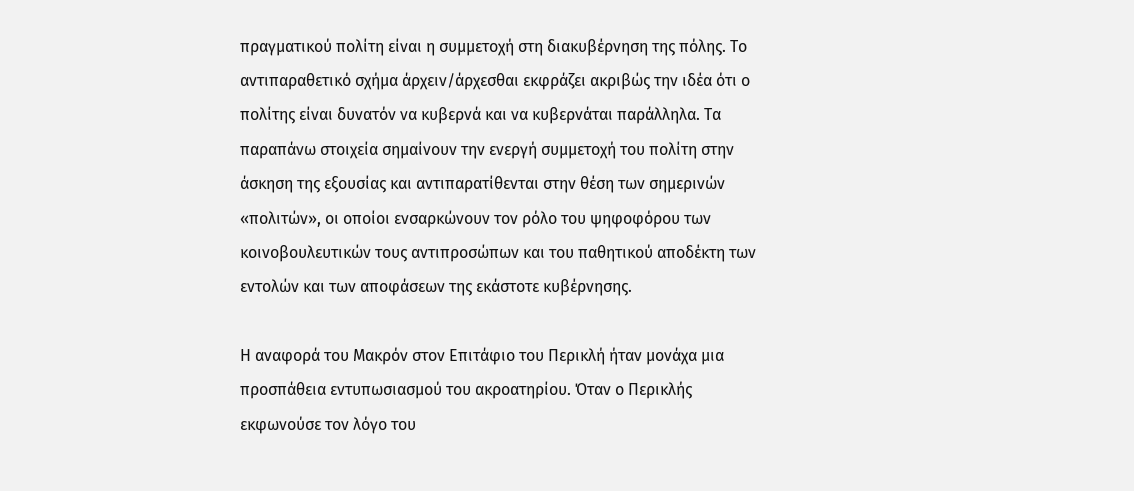πραγματικού πολίτη είναι η συμμετοχή στη διακυβέρνηση της πόλης. Το αντιπαραθετικό σχήμα άρχειν/άρχεσθαι εκφράζει ακριβώς την ιδέα ότι ο πολίτης είναι δυνατόν να κυβερνά και να κυβερνάται παράλληλα. Τα παραπάνω στοιχεία σημαίνουν την ενεργή συμμετοχή του πολίτη στην άσκηση της εξουσίας και αντιπαρατίθενται στην θέση των σημερινών «πολιτών», οι οποίοι ενσαρκώνουν τον ρόλο του ψηφοφόρου των κοινοβουλευτικών τους αντιπροσώπων και του παθητικού αποδέκτη των εντολών και των αποφάσεων της εκάστοτε κυβέρνησης.

Η αναφορά του Μακρόν στον Επιτάφιο του Περικλή ήταν μονάχα μια προσπάθεια εντυπωσιασμού του ακροατηρίου. Όταν ο Περικλής εκφωνούσε τον λόγο του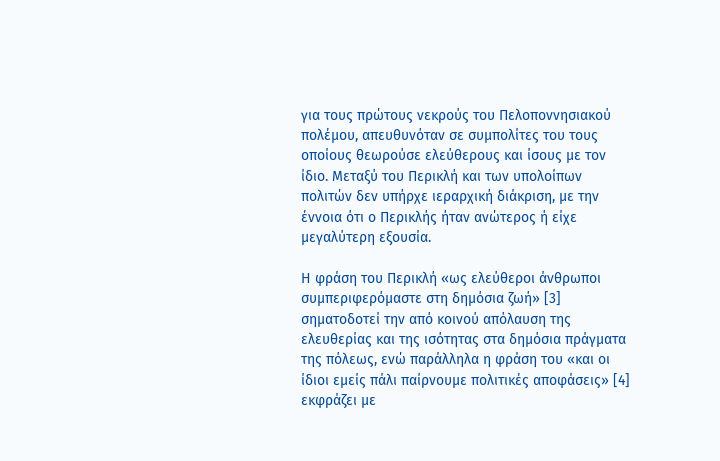για τους πρώτους νεκρούς του Πελοποννησιακού πολέμου, απευθυνόταν σε συμπολίτες του τους οποίους θεωρούσε ελεύθερους και ίσους με τον ίδιο. Μεταξύ του Περικλή και των υπολοίπων πολιτών δεν υπήρχε ιεραρχική διάκριση, με την έννοια ότι ο Περικλής ήταν ανώτερος ή είχε μεγαλύτερη εξουσία.

Η φράση του Περικλή «ως ελεύθεροι άνθρωποι συμπεριφερόμαστε στη δημόσια ζωή» [3] σηματοδοτεί την από κοινού απόλαυση της ελευθερίας και της ισότητας στα δημόσια πράγματα της πόλεως, ενώ παράλληλα η φράση του «και οι ίδιοι εμείς πάλι παίρνουμε πολιτικές αποφάσεις» [4] εκφράζει με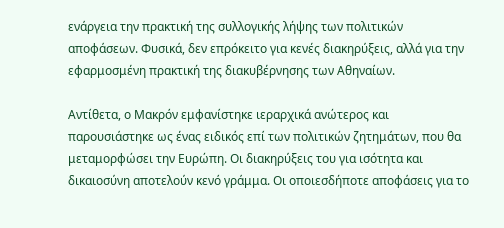ενάργεια την πρακτική της συλλογικής λήψης των πολιτικών αποφάσεων. Φυσικά, δεν επρόκειτο για κενές διακηρύξεις, αλλά για την εφαρμοσμένη πρακτική της διακυβέρνησης των Αθηναίων.

Αντίθετα, ο Μακρόν εμφανίστηκε ιεραρχικά ανώτερος και παρουσιάστηκε ως ένας ειδικός επί των πολιτικών ζητημάτων, που θα μεταμορφώσει την Ευρώπη. Οι διακηρύξεις του για ισότητα και δικαιοσύνη αποτελούν κενό γράμμα. Οι οποιεσδήποτε αποφάσεις για το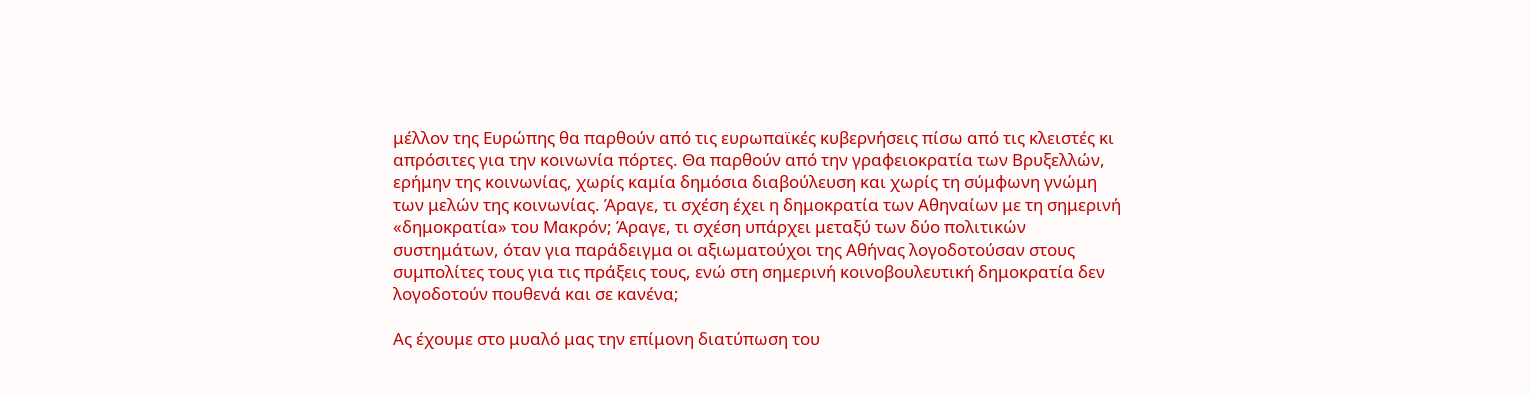μέλλον της Ευρώπης θα παρθούν από τις ευρωπαϊκές κυβερνήσεις πίσω από τις κλειστές κι απρόσιτες για την κοινωνία πόρτες. Θα παρθούν από την γραφειοκρατία των Βρυξελλών, ερήμην της κοινωνίας, χωρίς καμία δημόσια διαβούλευση και χωρίς τη σύμφωνη γνώμη των μελών της κοινωνίας. Άραγε, τι σχέση έχει η δημοκρατία των Αθηναίων με τη σημερινή «δημοκρατία» του Μακρόν; Άραγε, τι σχέση υπάρχει μεταξύ των δύο πολιτικών συστημάτων, όταν για παράδειγμα οι αξιωματούχοι της Αθήνας λογοδοτούσαν στους συμπολίτες τους για τις πράξεις τους, ενώ στη σημερινή κοινοβουλευτική δημοκρατία δεν λογοδοτούν πουθενά και σε κανένα;

Ας έχουμε στο μυαλό μας την επίμονη διατύπωση του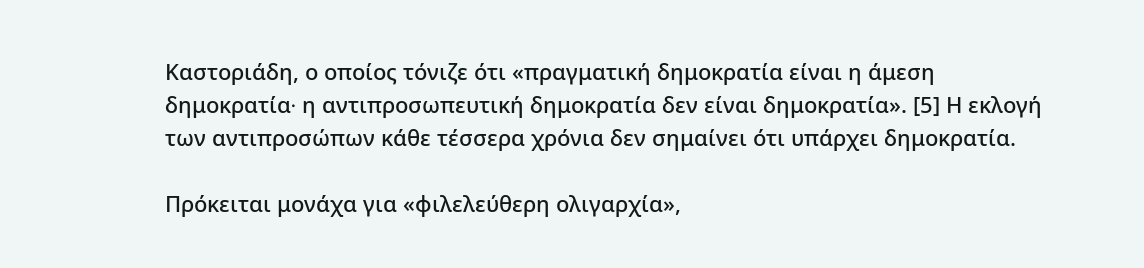Καστοριάδη, ο οποίος τόνιζε ότι «πραγματική δημοκρατία είναι η άμεση δημοκρατία∙ η αντιπροσωπευτική δημοκρατία δεν είναι δημοκρατία». [5] Η εκλογή των αντιπροσώπων κάθε τέσσερα χρόνια δεν σημαίνει ότι υπάρχει δημοκρατία.

Πρόκειται μονάχα για «φιλελεύθερη ολιγαρχία»,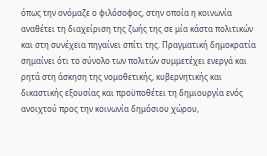όπως την ονόμαζε ο φιλόσοφος, στην οποία η κοινωνία αναθέτει τη διαχείριση της ζωής της σε μία κάστα πολιτικών και στη συνέχεια πηγαίνει σπίτι της. Πραγματική δημοκρατία σημαίνει ότι το σύνολο των πολιτών συμμετέχει ενεργά και ρητά στη άσκηση της νομοθετικής, κυβερνητικής και δικαστικής εξουσίας και προϋποθέτει τη δημιουργία ενός ανοιχτού προς την κοινωνία δημόσιου χώρου,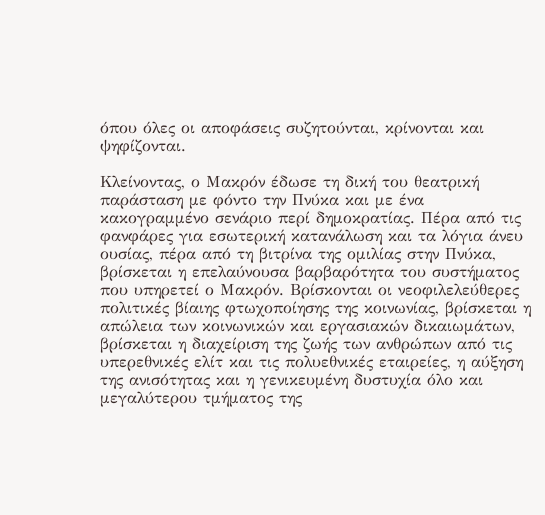όπου όλες οι αποφάσεις συζητούνται, κρίνονται και ψηφίζονται.

Κλείνοντας, ο Μακρόν έδωσε τη δική του θεατρική παράσταση με φόντο την Πνύκα και με ένα κακογραμμένο σενάριο περί δημοκρατίας. Πέρα από τις φανφάρες για εσωτερική κατανάλωση και τα λόγια άνευ ουσίας, πέρα από τη βιτρίνα της ομιλίας στην Πνύκα, βρίσκεται η επελαύνουσα βαρβαρότητα του συστήματος που υπηρετεί ο Μακρόν. Βρίσκονται οι νεοφιλελεύθερες πολιτικές βίαιης φτωχοποίησης της κοινωνίας, βρίσκεται η απώλεια των κοινωνικών και εργασιακών δικαιωμάτων, βρίσκεται η διαχείριση της ζωής των ανθρώπων από τις υπερεθνικές ελίτ και τις πολυεθνικές εταιρείες, η αύξηση της ανισότητας και η γενικευμένη δυστυχία όλο και μεγαλύτερου τμήματος της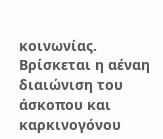κοινωνίας. Βρίσκεται η αέναη διαιώνιση του άσκοπου και καρκινογόνου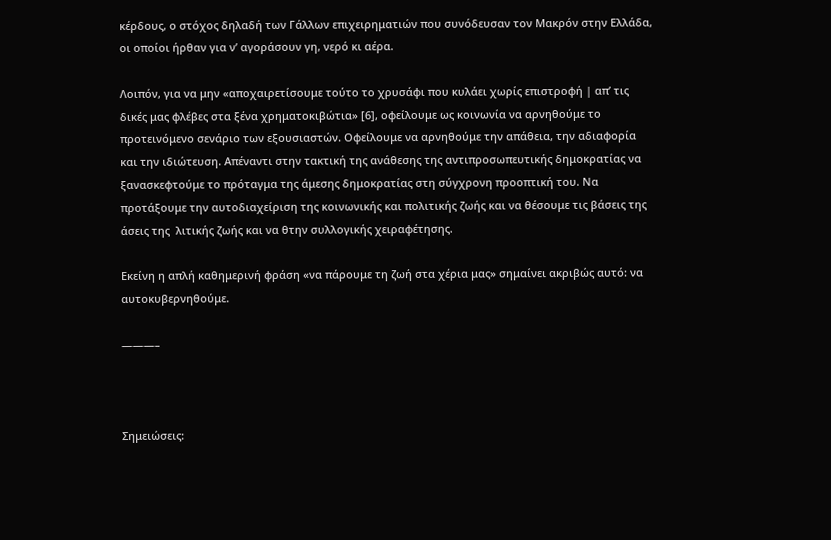κέρδους, ο στόχος δηλαδή των Γάλλων επιχειρηματιών που συνόδευσαν τον Μακρόν στην Ελλάδα, οι οποίοι ήρθαν για ν’ αγοράσουν γη, νερό κι αέρα.

Λοιπόν, για να μην «αποχαιρετίσουμε τούτο το χρυσάφι που κυλάει χωρίς επιστροφή | απ’ τις δικές μας φλέβες στα ξένα χρηματοκιβώτια» [6], οφείλουμε ως κοινωνία να αρνηθούμε το προτεινόμενο σενάριο των εξουσιαστών. Οφείλουμε να αρνηθούμε την απάθεια, την αδιαφορία και την ιδιώτευση. Απέναντι στην τακτική της ανάθεσης της αντιπροσωπευτικής δημοκρατίας να ξανασκεφτούμε το πρόταγμα της άμεσης δημοκρατίας στη σύγχρονη προοπτική του. Να προτάξουμε την αυτοδιαχείριση της κοινωνικής και πολιτικής ζωής και να θέσουμε τις βάσεις της άσεις της  λιτικής ζωής και να θτην συλλογικής χειραφέτησης.

Εκείνη η απλή καθημερινή φράση «να πάρουμε τη ζωή στα χέρια μας» σημαίνει ακριβώς αυτό: να αυτοκυβερνηθούμε.

———–



Σημειώσεις: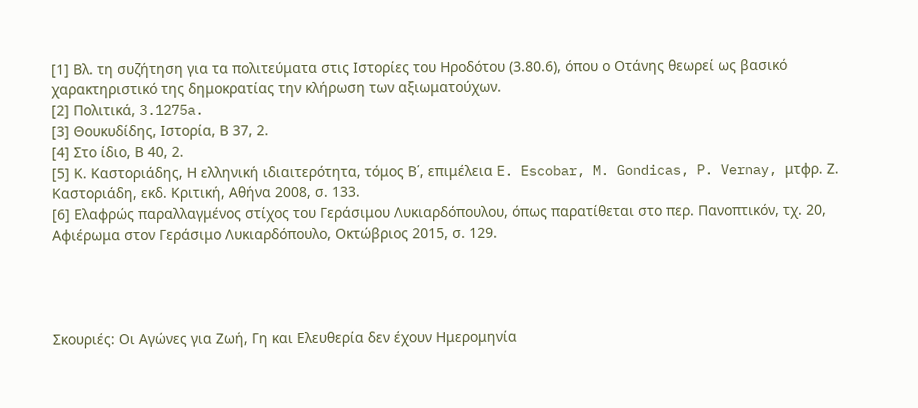[1] Βλ. τη συζήτηση για τα πολιτεύματα στις Ιστορίες του Ηροδότου (3.80.6), όπου ο Οτάνης θεωρεί ως βασικό χαρακτηριστικό της δημοκρατίας την κλήρωση των αξιωματούχων.
[2] Πολιτικά, 3.1275a.
[3] Θουκυδίδης, Ιστορία, Β 37, 2.
[4] Στο ίδιο, Β 40, 2.
[5] Κ. Καστοριάδης, Η ελληνική ιδιαιτερότητα, τόμος Β΄, επιμέλεια E. Escobar, M. Gondicas, P. Vernay, μτφρ. Ζ. Καστοριάδη, εκδ. Κριτική, Αθήνα 2008, σ. 133.
[6] Ελαφρώς παραλλαγμένος στίχος του Γεράσιμου Λυκιαρδόπουλου, όπως παρατίθεται στο περ. Πανοπτικόν, τχ. 20, Αφιέρωμα στον Γεράσιμο Λυκιαρδόπουλο, Οκτώβριος 2015, σ. 129.




Σκουριές: Οι Αγώνες για Ζωή, Γη και Ελευθερία δεν έχουν Ημερομηνία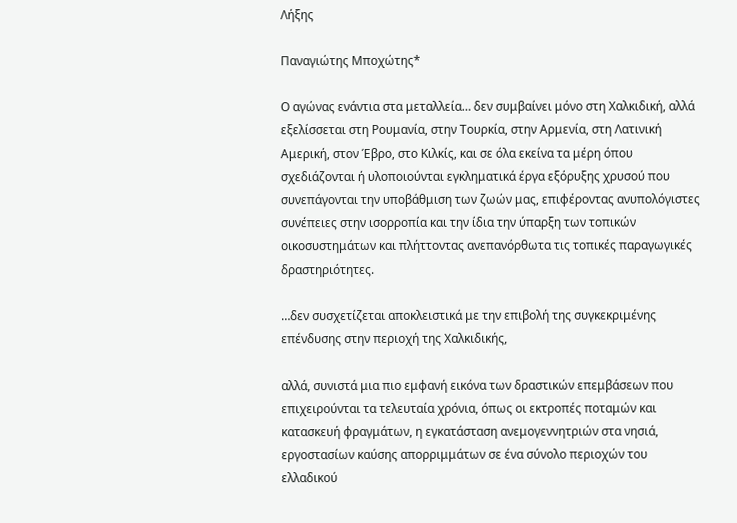Λήξης

Παναγιώτης Μποχώτης*

Ο αγώνας ενάντια στα μεταλλεία… δεν συμβαίνει μόνο στη Χαλκιδική, αλλά εξελίσσεται στη Ρουμανία, στην Τουρκία, στην Αρμενία, στη Λατινική Αμερική, στον Έβρο, στο Κιλκίς, και σε όλα εκείνα τα μέρη όπου σχεδιάζονται ή υλοποιούνται εγκληματικά έργα εξόρυξης χρυσού που συνεπάγονται την υποβάθμιση των ζωών μας, επιφέροντας ανυπολόγιστες συνέπειες στην ισορροπία και την ίδια την ύπαρξη των τοπικών οικοσυστημάτων και πλήττοντας ανεπανόρθωτα τις τοπικές παραγωγικές δραστηριότητες.

…δεν συσχετίζεται αποκλειστικά με την επιβολή της συγκεκριμένης επένδυσης στην περιοχή της Χαλκιδικής,

αλλά, συνιστά μια πιο εμφανή εικόνα των δραστικών επεμβάσεων που επιχειρούνται τα τελευταία χρόνια, όπως οι εκτροπές ποταμών και κατασκευή φραγμάτων, η εγκατάσταση ανεμογεννητριών στα νησιά, εργοστασίων καύσης απορριμμάτων σε ένα σύνολο περιοχών του ελλαδικού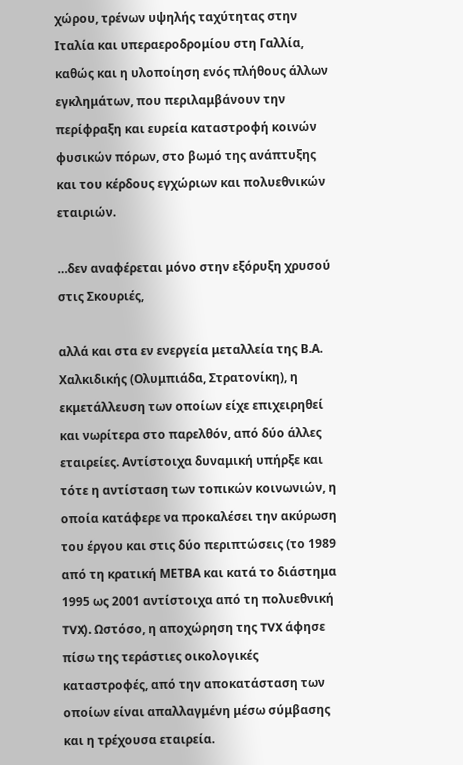χώρου, τρένων υψηλής ταχύτητας στην Ιταλία και υπεραεροδρομίου στη Γαλλία, καθώς και η υλοποίηση ενός πλήθους άλλων εγκλημάτων, που περιλαμβάνουν την περίφραξη και ευρεία καταστροφή κοινών φυσικών πόρων, στο βωμό της ανάπτυξης και του κέρδους εγχώριων και πολυεθνικών εταιριών.

…δεν αναφέρεται μόνο στην εξόρυξη χρυσού στις Σκουριές,

αλλά και στα εν ενεργεία μεταλλεία της Β.Α. Χαλκιδικής (Ολυμπιάδα, Στρατονίκη), η εκμετάλλευση των οποίων είχε επιχειρηθεί και νωρίτερα στο παρελθόν, από δύο άλλες εταιρείες. Αντίστοιχα δυναμική υπήρξε και τότε η αντίσταση των τοπικών κοινωνιών, η οποία κατάφερε να προκαλέσει την ακύρωση του έργου και στις δύο περιπτώσεις (το 1989 από τη κρατική ΜΕΤΒΑ και κατά το διάστημα 1995 ως 2001 αντίστοιχα από τη πολυεθνική TVX). Ωστόσο, η αποχώρηση της TVX άφησε πίσω της τεράστιες οικολογικές καταστροφές, από την αποκατάσταση των οποίων είναι απαλλαγμένη μέσω σύμβασης και η τρέχουσα εταιρεία.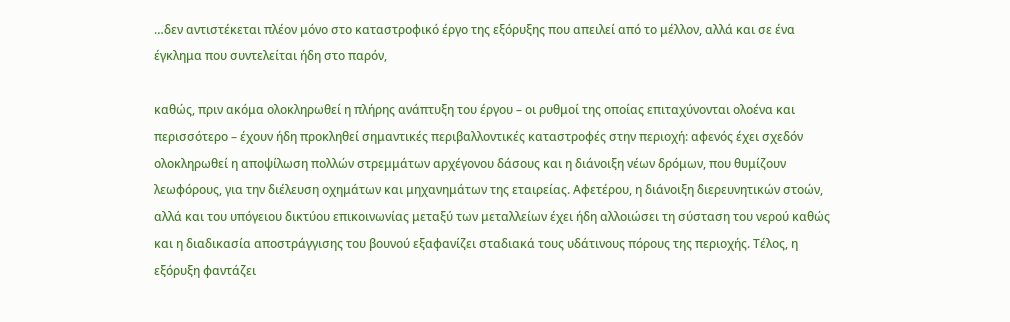…δεν αντιστέκεται πλέον μόνο στο καταστροφικό έργο της εξόρυξης που απειλεί από το μέλλον, αλλά και σε ένα έγκλημα που συντελείται ήδη στο παρόν,

καθώς, πριν ακόμα ολοκληρωθεί η πλήρης ανάπτυξη του έργου – οι ρυθμοί της οποίας επιταχύνονται ολοένα και περισσότερο – έχουν ήδη προκληθεί σημαντικές περιβαλλοντικές καταστροφές στην περιοχή: αφενός έχει σχεδόν ολοκληρωθεί η αποψίλωση πολλών στρεμμάτων αρχέγονου δάσους και η διάνοιξη νέων δρόμων, που θυμίζουν λεωφόρους, για την διέλευση οχημάτων και μηχανημάτων της εταιρείας. Αφετέρου, η διάνοιξη διερευνητικών στοών, αλλά και του υπόγειου δικτύου επικοινωνίας μεταξύ των μεταλλείων έχει ήδη αλλοιώσει τη σύσταση του νερού καθώς και η διαδικασία αποστράγγισης του βουνού εξαφανίζει σταδιακά τους υδάτινους πόρους της περιοχής. Τέλος, η εξόρυξη φαντάζει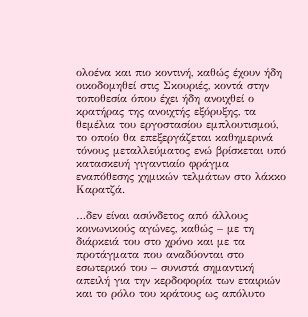ολοένα και πιο κοντινή, καθώς έχουν ήδη οικοδομηθεί στις Σκουριές, κοντά στην τοποθεσία όπου έχει ήδη ανοιχθεί ο κρατήρας της ανοιχτής εξόρυξης, τα θεμέλια του εργοστασίου εμπλουτισμού, το οποίο θα επεξεργάζεται καθημερινά τόνους μεταλλεύματος ενώ βρίσκεται υπό κατασκευή γιγαντιαίο φράγμα εναπόθεσης χημικών τελμάτων στο λάκκο Καρατζά.

…δεν είναι ασύνδετος από άλλους κοινωνικούς αγώνες, καθώς – με τη διάρκειά του στο χρόνο και με τα προτάγματα που αναδύονται στο εσωτερικό του – συνιστά σημαντική απειλή για την κερδοφορία των εταιριών και το ρόλο του κράτους ως απόλυτο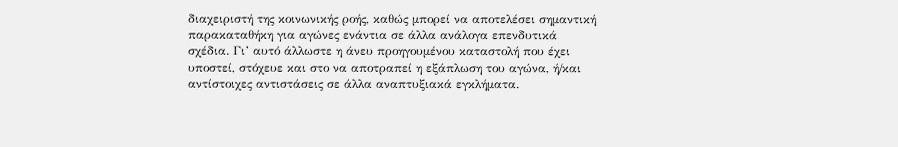διαχειριστή της κοινωνικής ροής, καθώς μπορεί να αποτελέσει σημαντική παρακαταθήκη για αγώνες ενάντια σε άλλα ανάλογα επενδυτικά σχέδια. Γι’ αυτό άλλωστε η άνευ προηγουμένου καταστολή που έχει υποστεί, στόχευε και στο να αποτραπεί η εξάπλωση του αγώνα, ή/και αντίστοιχες αντιστάσεις σε άλλα αναπτυξιακά εγκλήματα.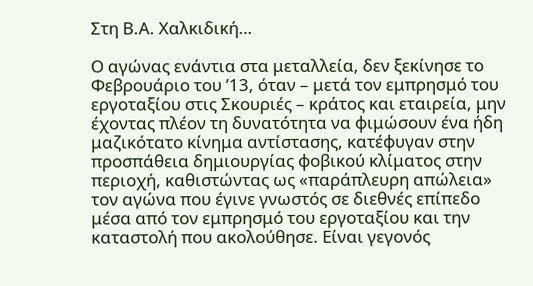Στη Β.Α. Χαλκιδική…

Ο αγώνας ενάντια στα μεταλλεία, δεν ξεκίνησε το Φεβρουάριο του ’13, όταν – μετά τον εμπρησμό του εργοταξίου στις Σκουριές – κράτος και εταιρεία, μην έχοντας πλέον τη δυνατότητα να φιμώσουν ένα ήδη μαζικότατο κίνημα αντίστασης, κατέφυγαν στην προσπάθεια δημιουργίας φοβικού κλίματος στην περιοχή, καθιστώντας ως «παράπλευρη απώλεια» τον αγώνα που έγινε γνωστός σε διεθνές επίπεδο μέσα από τον εμπρησμό του εργοταξίου και την καταστολή που ακολούθησε. Είναι γεγονός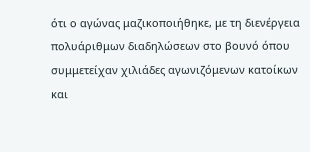ότι ο αγώνας μαζικοποιήθηκε, με τη διενέργεια πολυάριθμων διαδηλώσεων στο βουνό όπου συμμετείχαν χιλιάδες αγωνιζόμενων κατοίκων και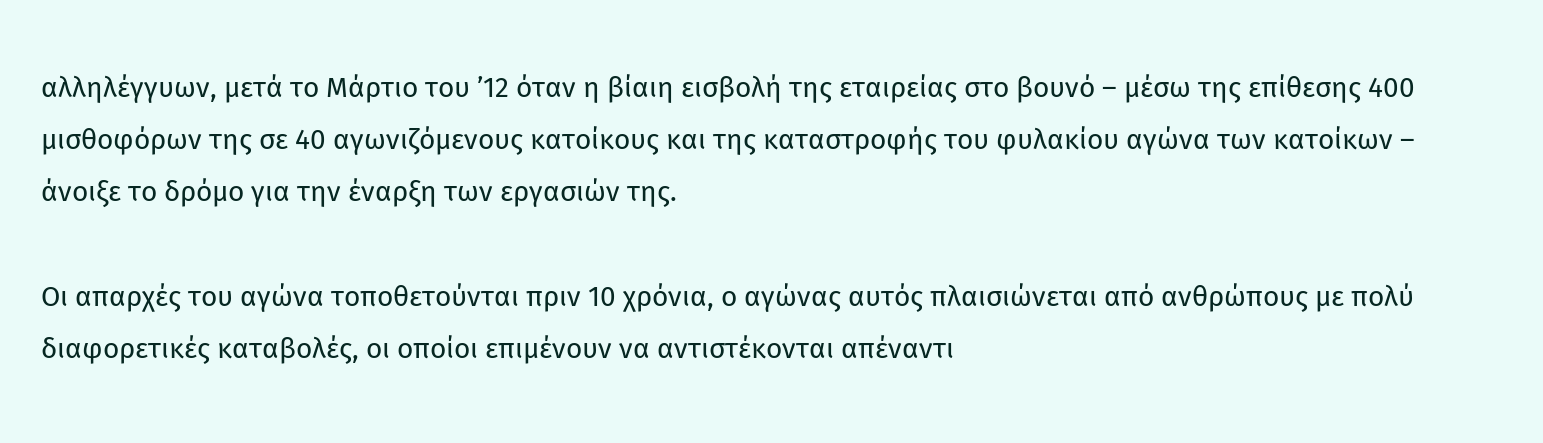αλληλέγγυων, μετά το Μάρτιο του ’12 όταν η βίαιη εισβολή της εταιρείας στο βουνό – μέσω της επίθεσης 400 μισθοφόρων της σε 40 αγωνιζόμενους κατοίκους και της καταστροφής του φυλακίου αγώνα των κατοίκων – άνοιξε το δρόμο για την έναρξη των εργασιών της.

Οι απαρχές του αγώνα τοποθετούνται πριν 10 χρόνια, ο αγώνας αυτός πλαισιώνεται από ανθρώπους με πολύ διαφορετικές καταβολές, οι οποίοι επιμένουν να αντιστέκονται απέναντι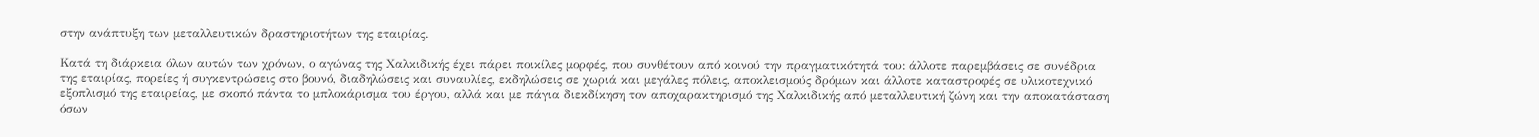στην ανάπτυξη των μεταλλευτικών δραστηριοτήτων της εταιρίας.

Κατά τη διάρκεια όλων αυτών των χρόνων, ο αγώνας της Χαλκιδικής έχει πάρει ποικίλες μορφές, που συνθέτουν από κοινού την πραγματικότητά του: άλλοτε παρεμβάσεις σε συνέδρια της εταιρίας, πορείες ή συγκεντρώσεις στο βουνό, διαδηλώσεις και συναυλίες, εκδηλώσεις σε χωριά και μεγάλες πόλεις, αποκλεισμούς δρόμων και άλλοτε καταστροφές σε υλικοτεχνικό εξοπλισμό της εταιρείας, με σκοπό πάντα το μπλοκάρισμα του έργου, αλλά και με πάγια διεκδίκηση τον αποχαρακτηρισμό της Χαλκιδικής από μεταλλευτική ζώνη και την αποκατάσταση όσων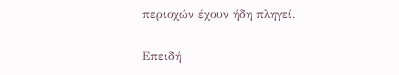περιοχών έχουν ήδη πληγεί.

Επειδή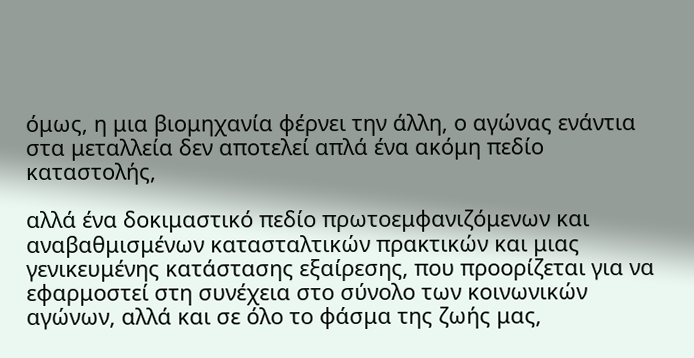όμως, η μια βιομηχανία φέρνει την άλλη, ο αγώνας ενάντια στα μεταλλεία δεν αποτελεί απλά ένα ακόμη πεδίο καταστολής,

αλλά ένα δοκιμαστικό πεδίο πρωτοεμφανιζόμενων και αναβαθμισμένων κατασταλτικών πρακτικών και μιας γενικευμένης κατάστασης εξαίρεσης, που προορίζεται για να εφαρμοστεί στη συνέχεια στο σύνολο των κοινωνικών αγώνων, αλλά και σε όλο το φάσμα της ζωής μας,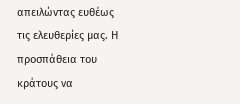απειλώντας ευθέως τις ελευθερίες μας. Η προσπάθεια του κράτους να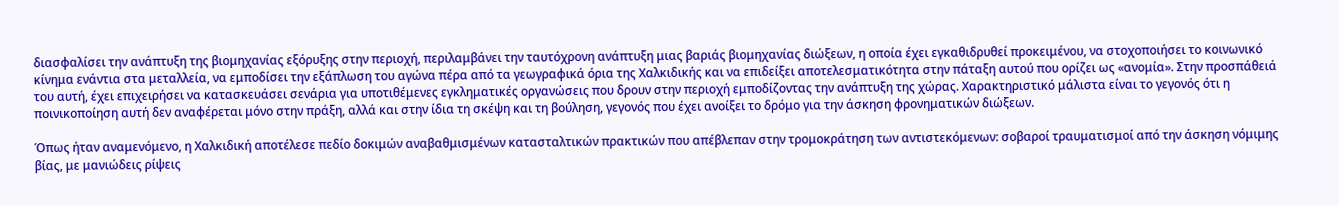διασφαλίσει την ανάπτυξη της βιομηχανίας εξόρυξης στην περιοχή, περιλαμβάνει την ταυτόχρονη ανάπτυξη μιας βαριάς βιομηχανίας διώξεων, η οποία έχει εγκαθιδρυθεί προκειμένου, να στοχοποιήσει το κοινωνικό κίνημα ενάντια στα μεταλλεία, να εμποδίσει την εξάπλωση του αγώνα πέρα από τα γεωγραφικά όρια της Χαλκιδικής και να επιδείξει αποτελεσματικότητα στην πάταξη αυτού που ορίζει ως «ανομία». Στην προσπάθειά του αυτή, έχει επιχειρήσει να κατασκευάσει σενάρια για υποτιθέμενες εγκληματικές οργανώσεις που δρουν στην περιοχή εμποδίζοντας την ανάπτυξη της χώρας. Χαρακτηριστικό μάλιστα είναι το γεγονός ότι η ποινικοποίηση αυτή δεν αναφέρεται μόνο στην πράξη, αλλά και στην ίδια τη σκέψη και τη βούληση, γεγονός που έχει ανοίξει το δρόμο για την άσκηση φρονηματικών διώξεων.

Όπως ήταν αναμενόμενο, η Χαλκιδική αποτέλεσε πεδίο δοκιμών αναβαθμισμένων κατασταλτικών πρακτικών που απέβλεπαν στην τρομοκράτηση των αντιστεκόμενων: σοβαροί τραυματισμοί από την άσκηση νόμιμης βίας, με μανιώδεις ρίψεις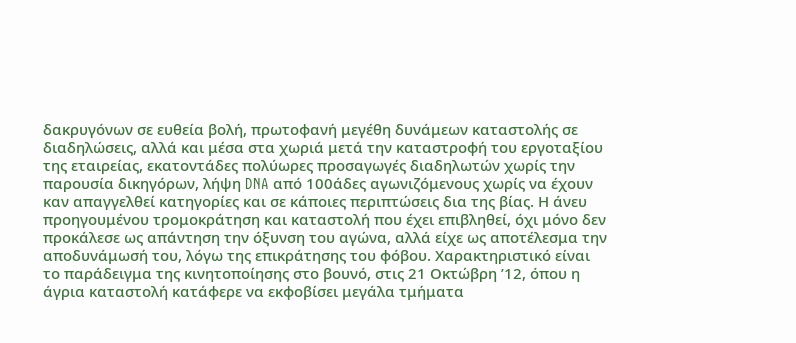δακρυγόνων σε ευθεία βολή, πρωτοφανή μεγέθη δυνάμεων καταστολής σε διαδηλώσεις, αλλά και μέσα στα χωριά μετά την καταστροφή του εργοταξίου της εταιρείας, εκατοντάδες πολύωρες προσαγωγές διαδηλωτών χωρίς την παρουσία δικηγόρων, λήψη DNA από 100άδες αγωνιζόμενους χωρίς να έχουν καν απαγγελθεί κατηγορίες και σε κάποιες περιπτώσεις δια της βίας. Η άνευ προηγουμένου τρομοκράτηση και καταστολή που έχει επιβληθεί, όχι μόνο δεν προκάλεσε ως απάντηση την όξυνση του αγώνα, αλλά είχε ως αποτέλεσμα την αποδυνάμωσή του, λόγω της επικράτησης του φόβου. Χαρακτηριστικό είναι το παράδειγμα της κινητοποίησης στο βουνό, στις 21 Οκτώβρη ’12, όπου η άγρια καταστολή κατάφερε να εκφοβίσει μεγάλα τμήματα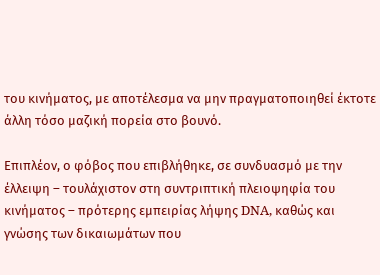του κινήματος, με αποτέλεσμα να μην πραγματοποιηθεί έκτοτε άλλη τόσο μαζική πορεία στο βουνό.

Επιπλέον, ο φόβος που επιβλήθηκε, σε συνδυασμό με την έλλειψη – τουλάχιστον στη συντριπτική πλειοψηφία του κινήματος – πρότερης εμπειρίας λήψης DNA, καθώς και γνώσης των δικαιωμάτων που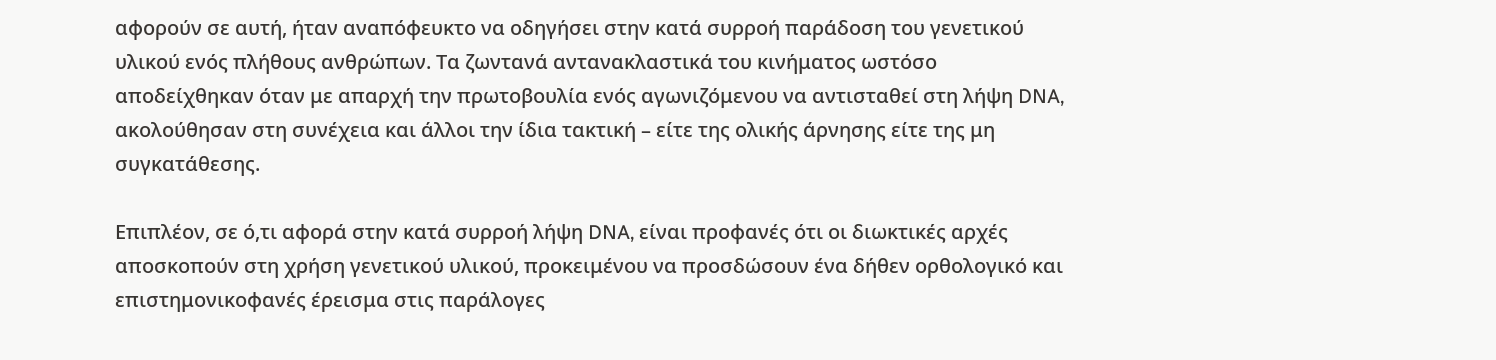αφορούν σε αυτή, ήταν αναπόφευκτο να οδηγήσει στην κατά συρροή παράδοση του γενετικού υλικού ενός πλήθους ανθρώπων. Τα ζωντανά αντανακλαστικά του κινήματος ωστόσο αποδείχθηκαν όταν με απαρχή την πρωτοβουλία ενός αγωνιζόμενου να αντισταθεί στη λήψη DNA, ακολούθησαν στη συνέχεια και άλλοι την ίδια τακτική – είτε της ολικής άρνησης είτε της μη συγκατάθεσης.

Επιπλέον, σε ό,τι αφορά στην κατά συρροή λήψη DNA, είναι προφανές ότι οι διωκτικές αρχές αποσκοπούν στη χρήση γενετικού υλικού, προκειμένου να προσδώσουν ένα δήθεν ορθολογικό και επιστημονικοφανές έρεισμα στις παράλογες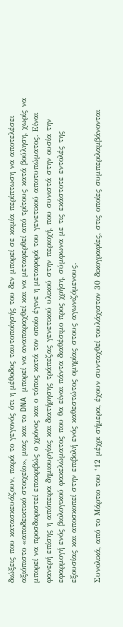διώξεις που κατασκευάζουν, παρά το γεγονός ότι η μέθοδος ταυτοποίησής του δεν μπορεί σε καμία περίπτωση να αποτελέσει αξιόπιστο «αποδεικτικό στοιχείο», μιας και το DNA μπορεί να αναπαραχθεί και να μεταφερθεί από τρίτους κατά βούληση, χωρίς να μπορεί να προσδιοριστεί επακριβώς ο χρόνος και ο τόπος κατά τον οποίο έγινε η μεταφορά του γενετικού αποτυπώματος. Είναι φανερή επίσης η απόπειρα δημιουργίας και διατήρησης τράπεζας γενετικού υλικού στην περιοχή, που συνιστά στην ουσία την εφαρμογή ενός βιολογικού φακελώματος που θα είναι πάντα διαθέσιμο προς χρήση, σύμφωνα με τις εκάστοτε εντολές της εξουσίας και αποσκοπεί στην επιβολή ενός καθεστώτος ομηρίας στους αγωνιζόμενους.

Συνολικά, από το Μάρτιο του ‘12 μέχρι σήμερα, έχουν συνταχθεί τουλάχιστον 30 δικογραφίες, στις οποίες συμπεριλαμβάνονται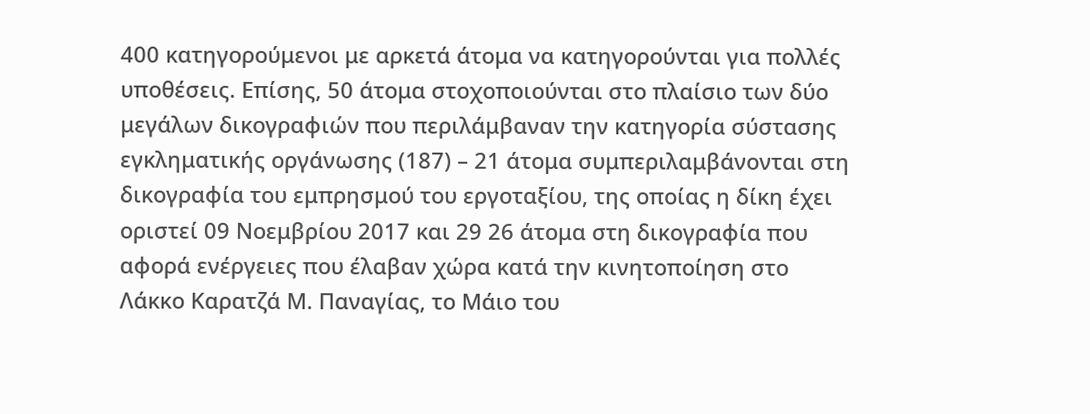400 κατηγορούμενοι με αρκετά άτομα να κατηγορούνται για πολλές υποθέσεις. Επίσης, 50 άτομα στοχοποιούνται στο πλαίσιο των δύο μεγάλων δικογραφιών που περιλάμβαναν την κατηγορία σύστασης εγκληματικής οργάνωσης (187) – 21 άτομα συμπεριλαμβάνονται στη δικογραφία του εμπρησμού του εργοταξίου, της οποίας η δίκη έχει οριστεί 09 Νοεμβρίου 2017 και 29 26 άτομα στη δικογραφία που αφορά ενέργειες που έλαβαν χώρα κατά την κινητοποίηση στο Λάκκο Καρατζά Μ. Παναγίας, το Μάιο του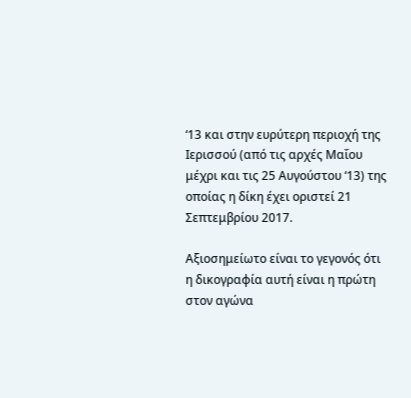‘13 και στην ευρύτερη περιοχή της Ιερισσού (από τις αρχές Μαΐου μέχρι και τις 25 Αυγούστου ‘13) της οποίας η δίκη έχει οριστεί 21 Σεπτεμβρίου 2017.

Αξιοσημείωτο είναι το γεγονός ότι η δικογραφία αυτή είναι η πρώτη στον αγώνα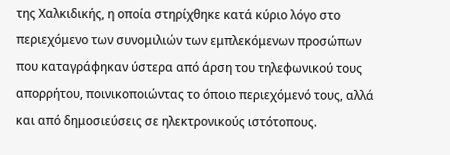της Χαλκιδικής, η οποία στηρίχθηκε κατά κύριο λόγο στο περιεχόμενο των συνομιλιών των εμπλεκόμενων προσώπων που καταγράφηκαν ύστερα από άρση του τηλεφωνικού τους απορρήτου, ποινικοποιώντας το όποιο περιεχόμενό τους, αλλά και από δημοσιεύσεις σε ηλεκτρονικούς ιστότοπους.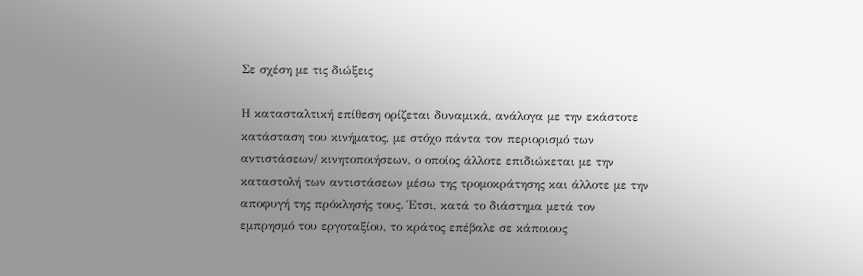Σε σχέση με τις διώξεις

Η κατασταλτική επίθεση ορίζεται δυναμικά, ανάλογα με την εκάστοτε κατάσταση του κινήματος, με στόχο πάντα τον περιορισμό των αντιστάσεων/ κινητοποιήσεων, ο οποίος άλλοτε επιδιώκεται με την καταστολή των αντιστάσεων μέσω της τρομοκράτησης και άλλοτε με την αποφυγή της πρόκλησής τους. Έτσι, κατά το διάστημα μετά τον εμπρησμό του εργοταξίου, το κράτος επέβαλε σε κάποιους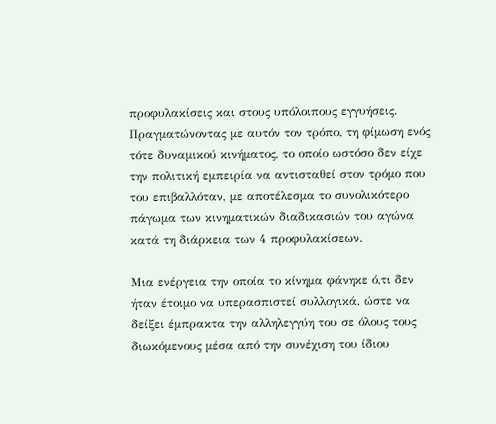προφυλακίσεις και στους υπόλοιπους εγγυήσεις. Πραγματώνοντας με αυτόν τον τρόπο, τη φίμωση ενός τότε δυναμικού κινήματος, το οποίο ωστόσο δεν είχε την πολιτική εμπειρία να αντισταθεί στον τρόμο που του επιβαλλόταν, με αποτέλεσμα το συνολικότερο πάγωμα των κινηματικών διαδικασιών του αγώνα κατά τη διάρκεια των 4 προφυλακίσεων.

Μια ενέργεια την οποία το κίνημα φάνηκε ό,τι δεν ήταν έτοιμο να υπερασπιστεί συλλογικά, ώστε να δείξει έμπρακτα την αλληλεγγύη του σε όλους τους διωκόμενους μέσα από την συνέχιση του ίδιου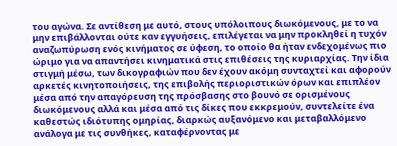του αγώνα. Σε αντίθεση με αυτό, στους υπόλοιπους διωκόμενους, με το να μην επιβάλλονται ούτε καν εγγυήσεις, επιλέγεται να μην προκληθεί η τυχόν αναζωπύρωση ενός κινήματος σε ύφεση, το οποίο θα ήταν ενδεχομένως πιο ώριμο για να απαντήσει κινηματικά στις επιθέσεις της κυριαρχίας. Την ίδια στιγμή μέσω, των δικογραφιών που δεν έχουν ακόμη συνταχτεί και αφορούν αρκετές κινητοποιήσεις, της επιβολής περιοριστικών όρων και επιπλέον μέσα από την απαγόρευση της πρόσβασης στο βουνό σε ορισμένους διωκόμενους αλλά και μέσα από τις δίκες που εκκρεμούν, συντελείτε ένα καθεστώς ιδιότυπης ομηρίας, διαρκώς αυξανόμενο και μεταβαλλόμενο ανάλογα με τις συνθήκες, καταφέρνοντας με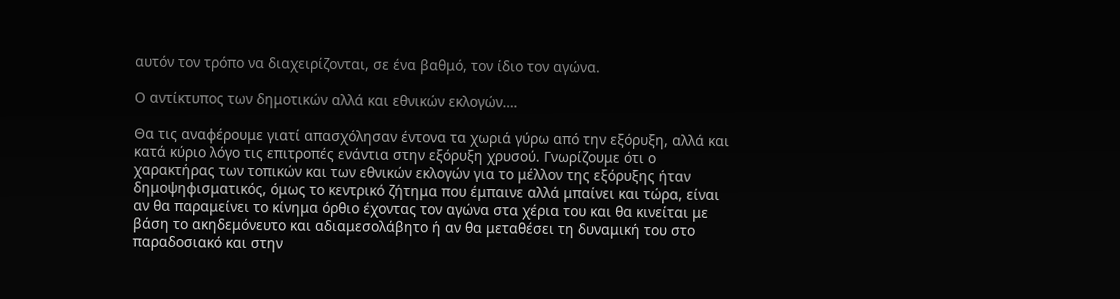αυτόν τον τρόπο να διαχειρίζονται, σε ένα βαθμό, τον ίδιο τον αγώνα.

Ο αντίκτυπος των δημοτικών αλλά και εθνικών εκλογών….

Θα τις αναφέρουμε γιατί απασχόλησαν έντονα τα χωριά γύρω από την εξόρυξη, αλλά και κατά κύριο λόγο τις επιτροπές ενάντια στην εξόρυξη χρυσού. Γνωρίζουμε ότι ο χαρακτήρας των τοπικών και των εθνικών εκλογών για το μέλλον της εξόρυξης ήταν δημοψηφισματικός, όμως το κεντρικό ζήτημα που έμπαινε αλλά μπαίνει και τώρα, είναι αν θα παραμείνει το κίνημα όρθιο έχοντας τον αγώνα στα χέρια του και θα κινείται με βάση το ακηδεμόνευτο και αδιαμεσολάβητο ή αν θα μεταθέσει τη δυναμική του στο παραδοσιακό και στην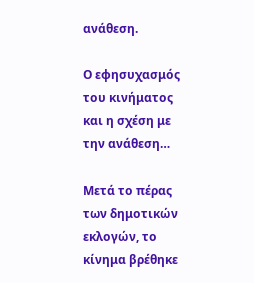ανάθεση.

Ο εφησυχασμός του κινήματος και η σχέση με την ανάθεση…

Μετά το πέρας των δημοτικών εκλογών, το κίνημα βρέθηκε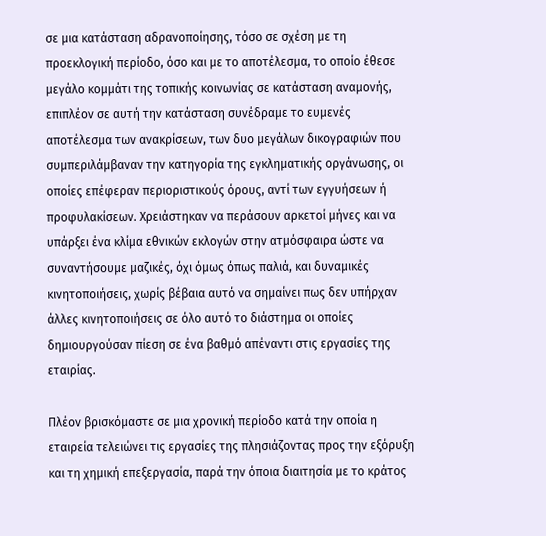σε μια κατάσταση αδρανοποίησης, τόσο σε σχέση με τη προεκλογική περίοδο, όσο και με το αποτέλεσμα, το οποίο έθεσε μεγάλο κομμάτι της τοπικής κοινωνίας σε κατάσταση αναμονής, επιπλέον σε αυτή την κατάσταση συνέδραμε το ευμενές αποτέλεσμα των ανακρίσεων, των δυο μεγάλων δικογραφιών που συμπεριλάμβαναν την κατηγορία της εγκληματικής οργάνωσης, οι οποίες επέφεραν περιοριστικούς όρους, αντί των εγγυήσεων ή προφυλακίσεων. Χρειάστηκαν να περάσουν αρκετοί μήνες και να υπάρξει ένα κλίμα εθνικών εκλογών στην ατμόσφαιρα ώστε να συναντήσουμε μαζικές, όχι όμως όπως παλιά, και δυναμικές κινητοποιήσεις, χωρίς βέβαια αυτό να σημαίνει πως δεν υπήρχαν άλλες κινητοποιήσεις σε όλο αυτό το διάστημα οι οποίες δημιουργούσαν πίεση σε ένα βαθμό απέναντι στις εργασίες της εταιρίας.

Πλέον βρισκόμαστε σε μια χρονική περίοδο κατά την οποία η εταιρεία τελειώνει τις εργασίες της πλησιάζοντας προς την εξόρυξη και τη χημική επεξεργασία, παρά την όποια διαιτησία με το κράτος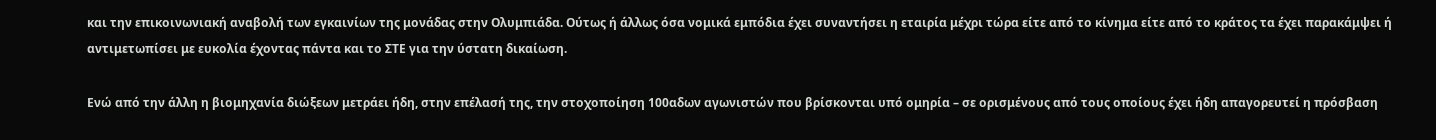και την επικοινωνιακή αναβολή των εγκαινίων της μονάδας στην Ολυμπιάδα. Ούτως ή άλλως όσα νομικά εμπόδια έχει συναντήσει η εταιρία μέχρι τώρα είτε από το κίνημα είτε από το κράτος τα έχει παρακάμψει ή αντιμετωπίσει με ευκολία έχοντας πάντα και το ΣΤΕ για την ύστατη δικαίωση.

Ενώ από την άλλη η βιομηχανία διώξεων μετράει ήδη, στην επέλασή της, την στοχοποίηση 100αδων αγωνιστών που βρίσκονται υπό ομηρία – σε ορισμένους από τους οποίους έχει ήδη απαγορευτεί η πρόσβαση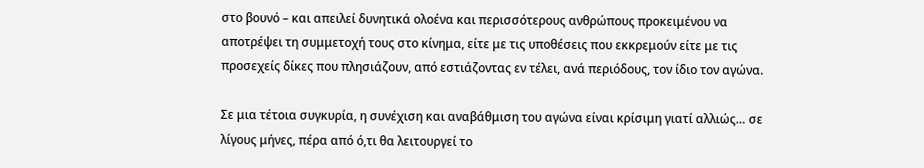στο βουνό – και απειλεί δυνητικά ολοένα και περισσότερους ανθρώπους προκειμένου να αποτρέψει τη συμμετοχή τους στο κίνημα, είτε με τις υποθέσεις που εκκρεμούν είτε με τις προσεχείς δίκες που πλησιάζουν, από εστιάζοντας εν τέλει, ανά περιόδους, τον ίδιο τον αγώνα.

Σε μια τέτοια συγκυρία, η συνέχιση και αναβάθμιση του αγώνα είναι κρίσιμη γιατί αλλιώς… σε λίγους μήνες, πέρα από ό,τι θα λειτουργεί το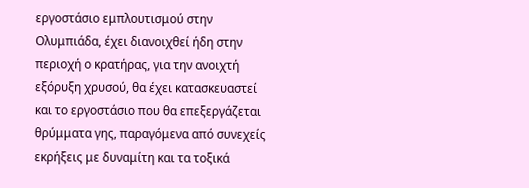εργοστάσιο εμπλουτισμού στην Ολυμπιάδα, έχει διανοιχθεί ήδη στην περιοχή ο κρατήρας, για την ανοιχτή εξόρυξη χρυσού, θα έχει κατασκευαστεί και το εργοστάσιο που θα επεξεργάζεται θρύμματα γης, παραγόμενα από συνεχείς εκρήξεις με δυναμίτη και τα τοξικά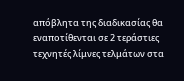απόβλητα της διαδικασίας θα εναποτίθενται σε 2 τεράστιες τεχνητές λίμνες τελμάτων στα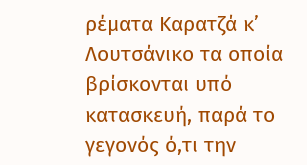ρέματα Καρατζά κ’ Λουτσάνικο τα οποία βρίσκονται υπό κατασκευή, παρά το γεγονός ό,τι την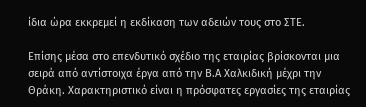ίδια ώρα εκκρεμεί η εκδίκαση των αδειών τους στο ΣΤΕ.

Επίσης μέσα στο επενδυτικό σχέδιο της εταιρίας βρίσκονται μια σειρά από αντίστοιχα έργα από την Β.Α Χαλκιδική μέχρι την Θράκη. Χαρακτηριστικό είναι η πρόσφατες εργασίες της εταιρίας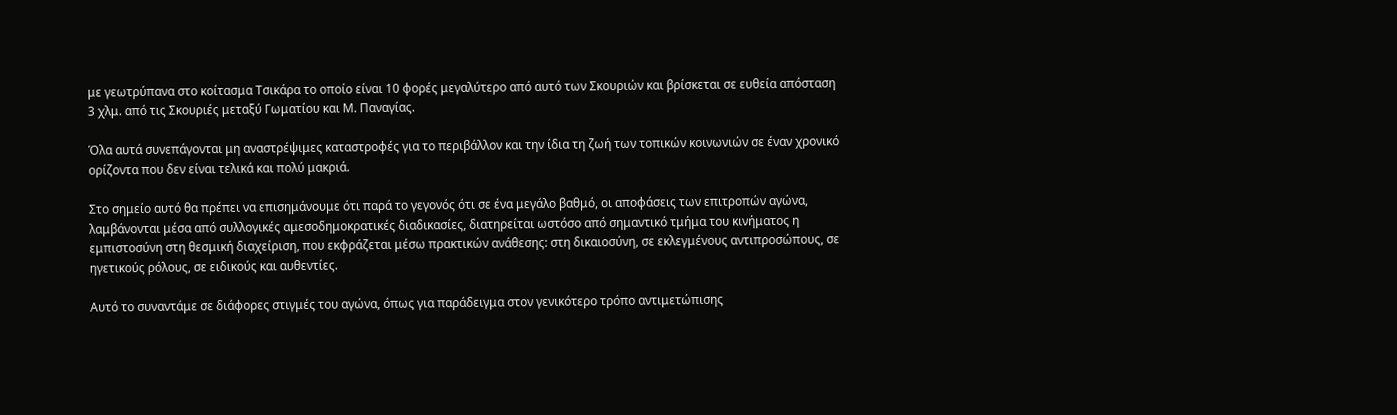με γεωτρύπανα στο κοίτασμα Τσικάρα το οποίο είναι 10 φορές μεγαλύτερο από αυτό των Σκουριών και βρίσκεται σε ευθεία απόσταση 3 χλμ. από τις Σκουριές μεταξύ Γωματίου και Μ. Παναγίας.

Όλα αυτά συνεπάγονται μη αναστρέψιμες καταστροφές για το περιβάλλον και την ίδια τη ζωή των τοπικών κοινωνιών σε έναν χρονικό ορίζοντα που δεν είναι τελικά και πολύ μακριά.

Στο σημείο αυτό θα πρέπει να επισημάνουμε ότι παρά το γεγονός ότι σε ένα μεγάλο βαθμό, οι αποφάσεις των επιτροπών αγώνα, λαμβάνονται μέσα από συλλογικές αμεσοδημοκρατικές διαδικασίες, διατηρείται ωστόσο από σημαντικό τμήμα του κινήματος η εμπιστοσύνη στη θεσμική διαχείριση, που εκφράζεται μέσω πρακτικών ανάθεσης: στη δικαιοσύνη, σε εκλεγμένους αντιπροσώπους, σε ηγετικούς ρόλους, σε ειδικούς και αυθεντίες.

Αυτό το συναντάμε σε διάφορες στιγμές του αγώνα, όπως για παράδειγμα στον γενικότερο τρόπο αντιμετώπισης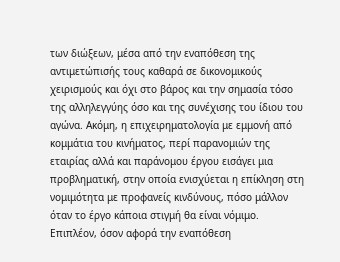των διώξεων, μέσα από την εναπόθεση της αντιμετώπισής τους καθαρά σε δικονομικούς χειρισμούς και όχι στο βάρος και την σημασία τόσο της αλληλεγγύης όσο και της συνέχισης του ίδιου του αγώνα. Ακόμη, η επιχειρηματολογία με εμμονή από κομμάτια του κινήματος, περί παρανομιών της εταιρίας αλλά και παράνομου έργου εισάγει μια προβληματική, στην οποία ενισχύεται η επίκληση στη νομιμότητα με προφανείς κινδύνους, πόσο μάλλον όταν το έργο κάποια στιγμή θα είναι νόμιμο. Επιπλέον, όσον αφορά την εναπόθεση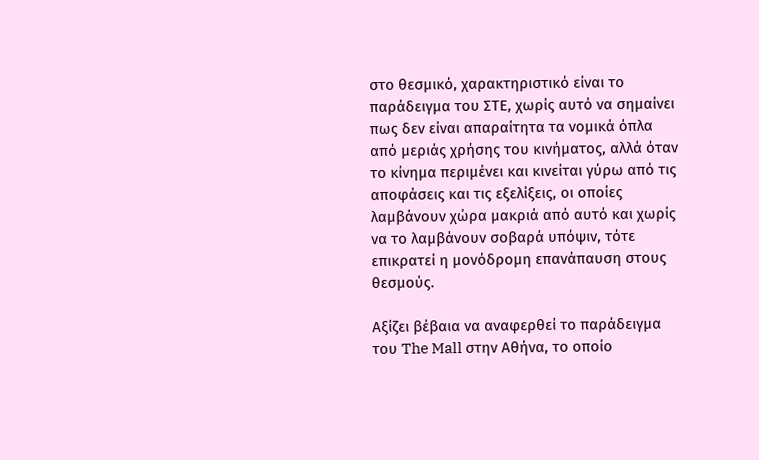στο θεσμικό, χαρακτηριστικό είναι το παράδειγμα του ΣΤΕ, χωρίς αυτό να σημαίνει πως δεν είναι απαραίτητα τα νομικά όπλα από μεριάς χρήσης του κινήματος, αλλά όταν το κίνημα περιμένει και κινείται γύρω από τις αποφάσεις και τις εξελίξεις, οι οποίες λαμβάνουν χώρα μακριά από αυτό και χωρίς να το λαμβάνουν σοβαρά υπόψιν, τότε επικρατεί η μονόδρομη επανάπαυση στους θεσμούς.

Αξίζει βέβαια να αναφερθεί το παράδειγμα του The Mall στην Αθήνα, το οποίο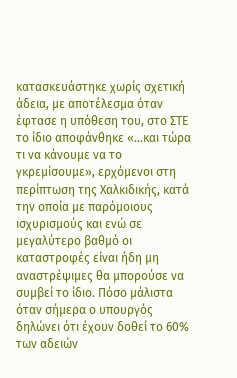κατασκευάστηκε χωρίς σχετική άδεια, με αποτέλεσμα όταν έφτασε η υπόθεση του, στο ΣΤΕ το ίδιο αποφάνθηκε «…και τώρα τι να κάνουμε να το γκρεμίσουμε», ερχόμενοι στη περίπτωση της Χαλκιδικής, κατά την οποία με παρόμοιους ισχυρισμούς και ενώ σε μεγαλύτερο βαθμό οι καταστροφές είναι ήδη μη αναστρέψιμες θα μπορούσε να συμβεί το ίδιο. Πόσο μάλιστα όταν σήμερα ο υπουργός δηλώνει ότι έχουν δοθεί το 60% των αδειών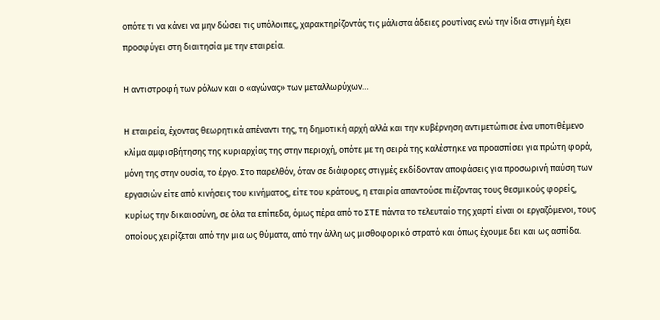οπότε τι να κάνει να μην δώσει τις υπόλοιπες, χαρακτηρίζοντάς τις μάλιστα άδειες ρουτίνας ενώ την ίδια στιγμή έχει προσφύγει στη διαιτησία με την εταιρεία.

Η αντιστροφή των ρόλων και ο «αγώνας» των μεταλλωρύχων…

Η εταιρεία, έχοντας θεωρητικά απέναντι της, τη δημοτική αρχή αλλά και την κυβέρνηση αντιμετώπισε ένα υποτιθέμενο κλίμα αμφισβήτησης της κυριαρχίας της στην περιοχή, οπότε με τη σειρά της καλέστηκε να προασπίσει για πρώτη φορά, μόνη της στην ουσία, το έργο. Στο παρελθόν, όταν σε διάφορες στιγμές εκδίδονταν αποφάσεις για προσωρινή παύση των εργασιών είτε από κινήσεις του κινήματος, είτε του κράτους, η εταιρία απαντούσε πιέζοντας τους θεσμικούς φορείς, κυρίως την δικαιοσύνη, σε όλα τα επίπεδα, όμως πέρα από το ΣΤΕ πάντα το τελευταίο της χαρτί είναι οι εργαζόμενοι, τους οποίους χειρίζεται από την μια ως θύματα, από την άλλη ως μισθοφορικό στρατό και όπως έχουμε δει και ως ασπίδα.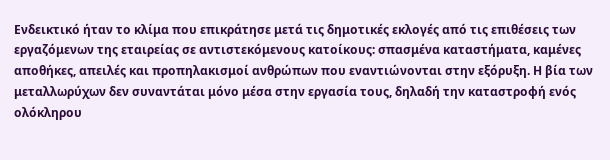Ενδεικτικό ήταν το κλίμα που επικράτησε μετά τις δημοτικές εκλογές από τις επιθέσεις των εργαζόμενων της εταιρείας σε αντιστεκόμενους κατοίκους: σπασμένα καταστήματα, καμένες αποθήκες, απειλές και προπηλακισμοί ανθρώπων που εναντιώνονται στην εξόρυξη. Η βία των μεταλλωρύχων δεν συναντάται μόνο μέσα στην εργασία τους, δηλαδή την καταστροφή ενός ολόκληρου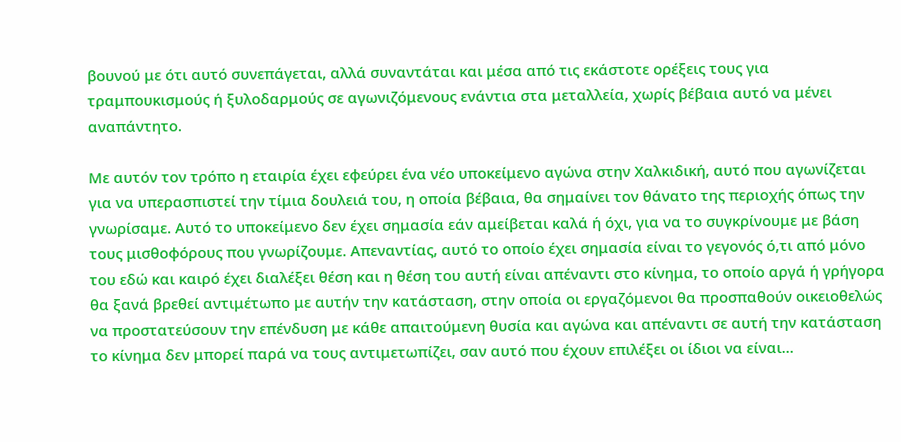βουνού με ότι αυτό συνεπάγεται, αλλά συναντάται και μέσα από τις εκάστοτε ορέξεις τους για τραμπουκισμούς ή ξυλοδαρμούς σε αγωνιζόμενους ενάντια στα μεταλλεία, χωρίς βέβαια αυτό να μένει αναπάντητο.

Με αυτόν τον τρόπο η εταιρία έχει εφεύρει ένα νέο υποκείμενο αγώνα στην Χαλκιδική, αυτό που αγωνίζεται για να υπερασπιστεί την τίμια δουλειά του, η οποία βέβαια, θα σημαίνει τον θάνατο της περιοχής όπως την γνωρίσαμε. Αυτό το υποκείμενο δεν έχει σημασία εάν αμείβεται καλά ή όχι, για να το συγκρίνουμε με βάση τους μισθοφόρους που γνωρίζουμε. Απεναντίας, αυτό το οποίο έχει σημασία είναι το γεγονός ό,τι από μόνο του εδώ και καιρό έχει διαλέξει θέση και η θέση του αυτή είναι απέναντι στο κίνημα, το οποίο αργά ή γρήγορα θα ξανά βρεθεί αντιμέτωπο με αυτήν την κατάσταση, στην οποία οι εργαζόμενοι θα προσπαθούν οικειοθελώς να προστατεύσουν την επένδυση με κάθε απαιτούμενη θυσία και αγώνα και απέναντι σε αυτή την κατάσταση το κίνημα δεν μπορεί παρά να τους αντιμετωπίζει, σαν αυτό που έχουν επιλέξει οι ίδιοι να είναι…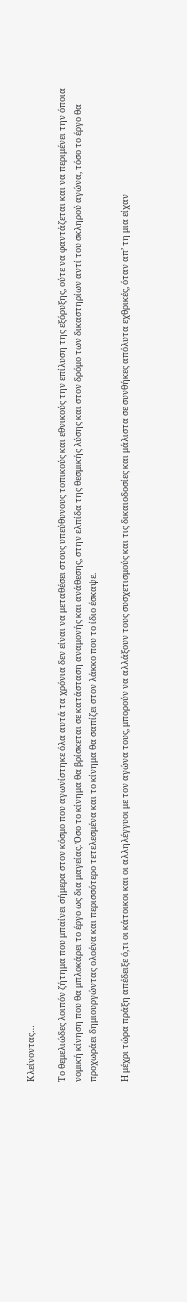Κλείνοντας…

Το θεμελιώδες λοιπόν ζήτημα που μπαίνει σήμερα στον κόσμο που αγωνίστηκε όλα αυτά τα χρόνια δεν είναι να μεταθέσει στους υπεύθυνους τοπικούς και εθνικούς την επίλυση της εξόρυξης, ούτε να φαντάζεται και να περιμένει την όποια νομική κίνηση που θα μπλοκάρει το έργο ως δια μαγείας. Όσο το κίνημα θα βρίσκεται σε κατάσταση αναμονής και ανάθεσης, στην ελπίδα της θεσμικής λύσης και στον δρόμο των δικαστηρίων αντί του σκληρού αγώνα, τόσο το έργο θα προχωράει δημιουργώντας ολοένα και περισσότερο τετελεσμένα και το κίνημα θα σαπίζει στον λάκκο που το ίδιο έσκαψε.

Η μέχρι τώρα πράξη απέδειξε ό,τι οι κάτοικοι και οι αλληλέγγυοι με τον αγώνα τους, μπορούν να αλλάξουν τους συσχετισμούς και τις δικαιοδοσίες και μάλιστα σε συνθήκες απόλυτα εχθρικές, όταν απ’ τη μια είχαν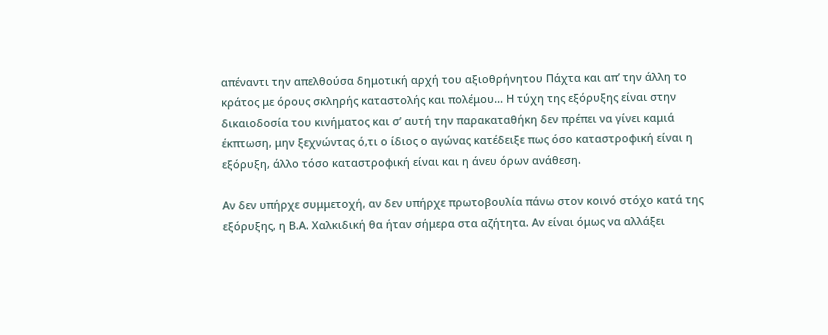απέναντι την απελθούσα δημοτική αρχή του αξιοθρήνητου Πάχτα και απ’ την άλλη το κράτος με όρους σκληρής καταστολής και πολέμου… Η τύχη της εξόρυξης είναι στην δικαιοδοσία του κινήματος και σ’ αυτή την παρακαταθήκη δεν πρέπει να γίνει καμιά έκπτωση, μην ξεχνώντας ό,τι ο ίδιος ο αγώνας κατέδειξε πως όσο καταστροφική είναι η εξόρυξη, άλλο τόσο καταστροφική είναι και η άνευ όρων ανάθεση.

Αν δεν υπήρχε συμμετοχή, αν δεν υπήρχε πρωτοβουλία πάνω στον κοινό στόχο κατά της εξόρυξης, η Β.Α. Χαλκιδική θα ήταν σήμερα στα αζήτητα. Αν είναι όμως να αλλάξει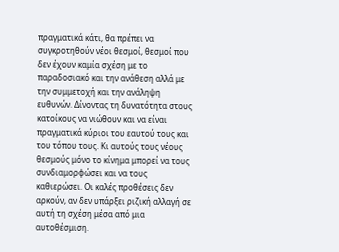πραγματικά κάτι, θα πρέπει να συγκροτηθούν νέοι θεσμοί, θεσμοί που δεν έχουν καμία σχέση με το παραδοσιακό και την ανάθεση αλλά με την συμμετοχή και την ανάληψη ευθυνών. Δίνοντας τη δυνατότητα στους κατοίκους να νιώθουν και να είναι πραγματικά κύριοι του εαυτού τους και του τόπου τους. Κι αυτούς τους νέους θεσμούς μόνο το κίνημα μπορεί να τους συνδιαμορφώσει και να τους καθιερώσει. Οι καλές προθέσεις δεν αρκούν, αν δεν υπάρξει ριζική αλλαγή σε αυτή τη σχέση μέσα από μια αυτοθέσμιση.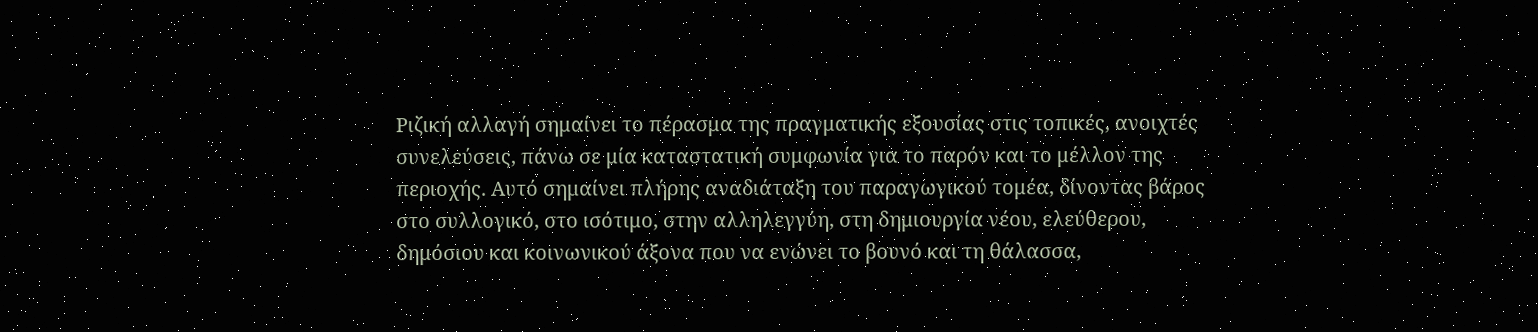Ριζική αλλαγή σημαίνει το πέρασμα της πραγματικής εξουσίας στις τοπικές, ανοιχτές συνελεύσεις, πάνω σε μία καταστατική συμφωνία για το παρόν και το μέλλον της περιοχής. Αυτό σημαίνει πλήρης αναδιάταξη του παραγωγικού τομέα, δίνοντας βάρος στο συλλογικό, στο ισότιμο, στην αλληλεγγύη, στη δημιουργία νέου, ελεύθερου, δημόσιου και κοινωνικού άξονα που να ενώνει το βουνό και τη θάλασσα,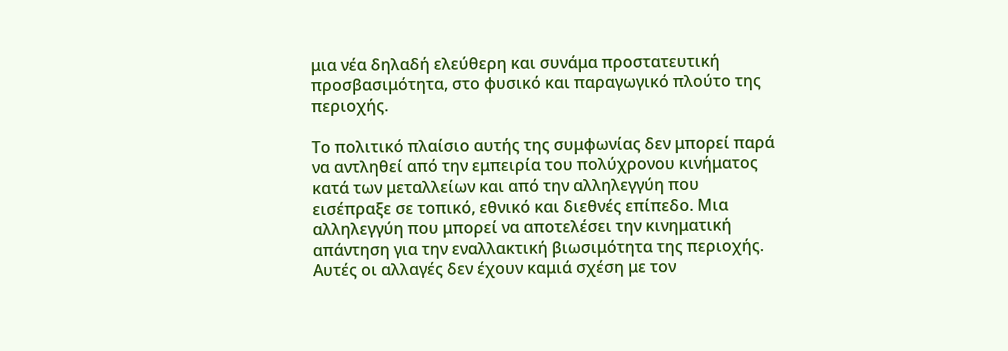μια νέα δηλαδή ελεύθερη και συνάμα προστατευτική προσβασιμότητα, στο φυσικό και παραγωγικό πλούτο της περιοχής.

Το πολιτικό πλαίσιο αυτής της συμφωνίας δεν μπορεί παρά να αντληθεί από την εμπειρία του πολύχρονου κινήματος κατά των μεταλλείων και από την αλληλεγγύη που εισέπραξε σε τοπικό, εθνικό και διεθνές επίπεδο. Μια αλληλεγγύη που μπορεί να αποτελέσει την κινηματική απάντηση για την εναλλακτική βιωσιμότητα της περιοχής. Αυτές οι αλλαγές δεν έχουν καμιά σχέση με τον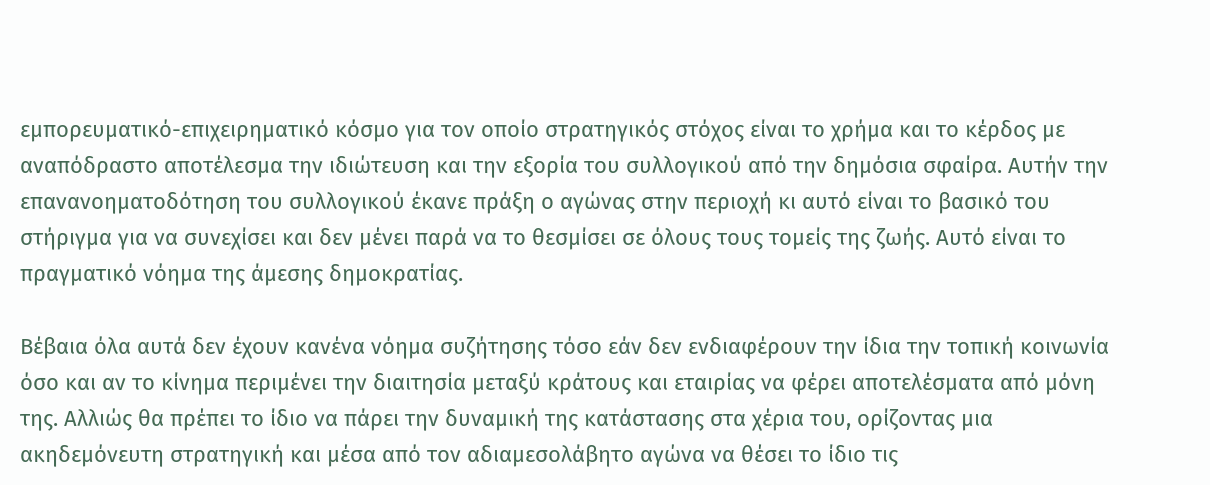εμπορευματικό-επιχειρηματικό κόσμο για τον οποίο στρατηγικός στόχος είναι το χρήμα και το κέρδος με αναπόδραστο αποτέλεσμα την ιδιώτευση και την εξορία του συλλογικού από την δημόσια σφαίρα. Αυτήν την επανανοηματοδότηση του συλλογικού έκανε πράξη ο αγώνας στην περιοχή κι αυτό είναι το βασικό του στήριγμα για να συνεχίσει και δεν μένει παρά να το θεσμίσει σε όλους τους τομείς της ζωής. Αυτό είναι το πραγματικό νόημα της άμεσης δημοκρατίας.

Βέβαια όλα αυτά δεν έχουν κανένα νόημα συζήτησης τόσο εάν δεν ενδιαφέρουν την ίδια την τοπική κοινωνία όσο και αν το κίνημα περιμένει την διαιτησία μεταξύ κράτους και εταιρίας να φέρει αποτελέσματα από μόνη της. Αλλιώς θα πρέπει το ίδιο να πάρει την δυναμική της κατάστασης στα χέρια του, ορίζοντας μια ακηδεμόνευτη στρατηγική και μέσα από τον αδιαμεσολάβητο αγώνα να θέσει το ίδιο τις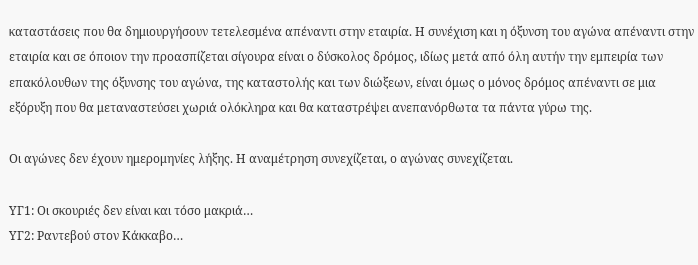καταστάσεις που θα δημιουργήσουν τετελεσμένα απέναντι στην εταιρία. Η συνέχιση και η όξυνση του αγώνα απέναντι στην εταιρία και σε όποιον την προασπίζεται σίγουρα είναι ο δύσκολος δρόμος, ιδίως μετά από όλη αυτήν την εμπειρία των επακόλουθων της όξυνσης του αγώνα, της καταστολής και των διώξεων, είναι όμως ο μόνος δρόμος απέναντι σε μια εξόρυξη που θα μεταναστεύσει χωριά ολόκληρα και θα καταστρέψει ανεπανόρθωτα τα πάντα γύρω της.

Οι αγώνες δεν έχουν ημερομηνίες λήξης. Η αναμέτρηση συνεχίζεται, ο αγώνας συνεχίζεται.

ΥΓ1: Οι σκουριές δεν είναι και τόσο μακριά…
ΥΓ2: Ραντεβού στον Κάκκαβο…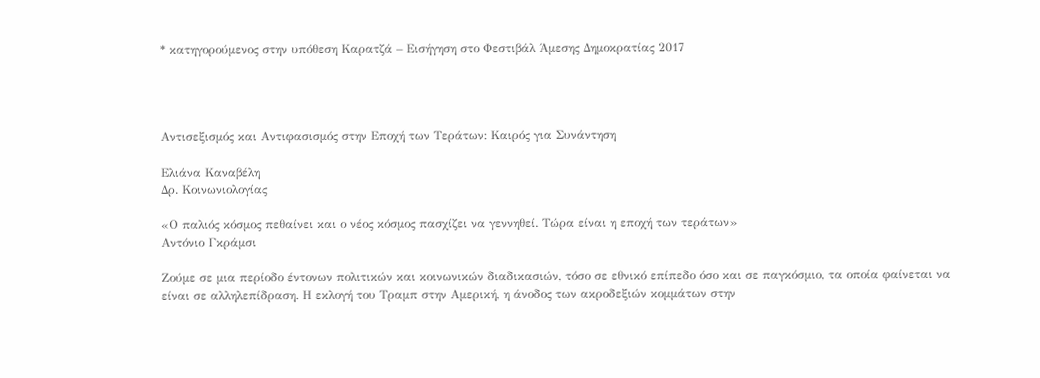* κατηγορούμενος στην υπόθεση Καρατζά – Εισήγηση στο Φεστιβάλ Άμεσης Δημοκρατίας 2017




Αντισεξισμός και Αντιφασισμός στην Εποχή των Τεράτων: Καιρός για Συνάντηση

Ελιάνα Καναβέλη
Δρ. Κοινωνιολογίας

«Ο παλιός κόσμος πεθαίνει και ο νέος κόσμος πασχίζει να γεννηθεί. Τώρα είναι η εποχή των τεράτων»
Αντόνιο Γκράμσι

Ζούμε σε μια περίοδο έντονων πολιτικών και κοινωνικών διαδικασιών, τόσο σε εθνικό επίπεδο όσο και σε παγκόσμιο, τα οποία φαίνεται να είναι σε αλληλεπίδραση. Η εκλογή του Τραμπ στην Αμερική, η άνοδος των ακροδεξιών κομμάτων στην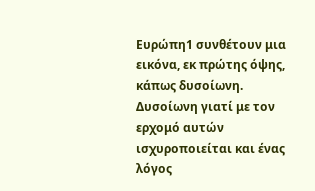Ευρώπη1 συνθέτουν μια εικόνα, εκ πρώτης όψης, κάπως δυσοίωνη. Δυσοίωνη γιατί με τον ερχομό αυτών ισχυροποιείται και ένας λόγος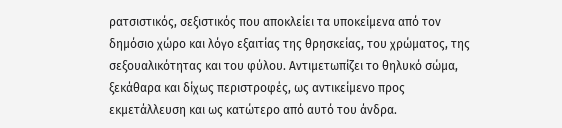ρατσιστικός, σεξιστικός που αποκλείει τα υποκείμενα από τον δημόσιο χώρο και λόγο εξαιτίας της θρησκείας, του χρώματος, της σεξουαλικότητας και του φύλου. Αντιμετωπίζει το θηλυκό σώμα, ξεκάθαρα και δίχως περιστροφές, ως αντικείμενο προς εκμετάλλευση και ως κατώτερο από αυτό του άνδρα.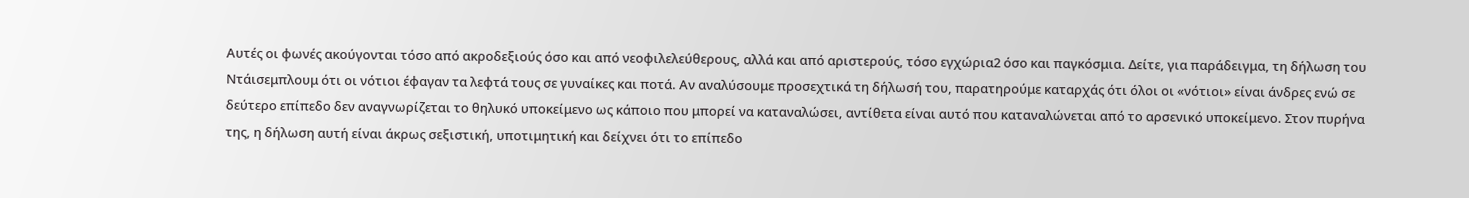Αυτές οι φωνές ακούγονται τόσο από ακροδεξιούς όσο και από νεοφιλελεύθερους, αλλά και από αριστερούς, τόσο εγχώρια2 όσο και παγκόσμια. Δείτε, για παράδειγμα, τη δήλωση του Ντάισεμπλουμ ότι οι νότιοι έφαγαν τα λεφτά τους σε γυναίκες και ποτά. Αν αναλύσουμε προσεχτικά τη δήλωσή του, παρατηρούμε καταρχάς ότι όλοι οι «νότιοι» είναι άνδρες ενώ σε δεύτερο επίπεδο δεν αναγνωρίζεται το θηλυκό υποκείμενο ως κάποιο που μπορεί να καταναλώσει, αντίθετα είναι αυτό που καταναλώνεται από το αρσενικό υποκείμενο. Στον πυρήνα της, η δήλωση αυτή είναι άκρως σεξιστική, υποτιμητική και δείχνει ότι το επίπεδο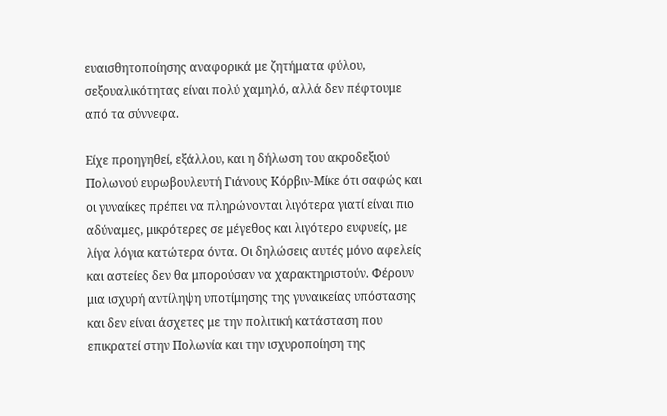ευαισθητοποίησης αναφορικά με ζητήματα φύλου, σεξουαλικότητας είναι πολύ χαμηλό, αλλά δεν πέφτουμε από τα σύννεφα.

Είχε προηγηθεί, εξάλλου, και η δήλωση του ακροδεξιού Πολωνού ευρωβουλευτή Γιάνους Κόρβιν-Μίκε ότι σαφώς και οι γυναίκες πρέπει να πληρώνονται λιγότερα γιατί είναι πιο αδύναμες, μικρότερες σε μέγεθος και λιγότερο ευφυείς, με λίγα λόγια κατώτερα όντα. Οι δηλώσεις αυτές μόνο αφελείς και αστείες δεν θα μπορούσαν να χαρακτηριστούν. Φέρουν μια ισχυρή αντίληψη υποτίμησης της γυναικείας υπόστασης και δεν είναι άσχετες με την πολιτική κατάσταση που επικρατεί στην Πολωνία και την ισχυροποίηση της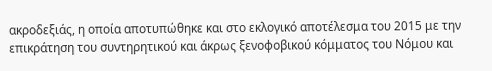ακροδεξιάς, η οποία αποτυπώθηκε και στο εκλογικό αποτέλεσμα του 2015 με την επικράτηση του συντηρητικού και άκρως ξενοφοβικού κόμματος του Νόμου και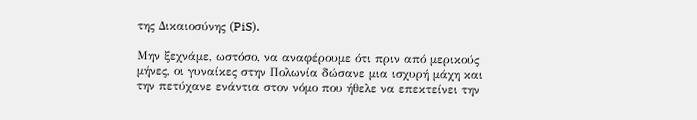της Δικαιοσύνης (PiS).

Μην ξεχνάμε, ωστόσο, να αναφέρουμε ότι πριν από μερικούς μήνες, οι γυναίκες στην Πολωνία δώσανε μια ισχυρή μάχη και την πετύχανε ενάντια στον νόμο που ήθελε να επεκτείνει την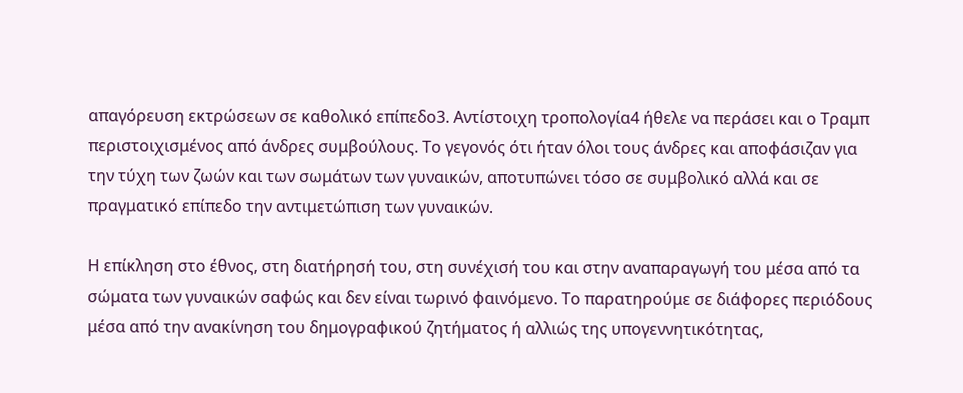απαγόρευση εκτρώσεων σε καθολικό επίπεδο3. Αντίστοιχη τροπολογία4 ήθελε να περάσει και ο Τραμπ περιστοιχισμένος από άνδρες συμβούλους. Το γεγονός ότι ήταν όλοι τους άνδρες και αποφάσιζαν για την τύχη των ζωών και των σωμάτων των γυναικών, αποτυπώνει τόσο σε συμβολικό αλλά και σε πραγματικό επίπεδο την αντιμετώπιση των γυναικών.

Η επίκληση στο έθνος, στη διατήρησή του, στη συνέχισή του και στην αναπαραγωγή του μέσα από τα σώματα των γυναικών σαφώς και δεν είναι τωρινό φαινόμενο. Το παρατηρούμε σε διάφορες περιόδους μέσα από την ανακίνηση του δημογραφικού ζητήματος ή αλλιώς της υπογεννητικότητας,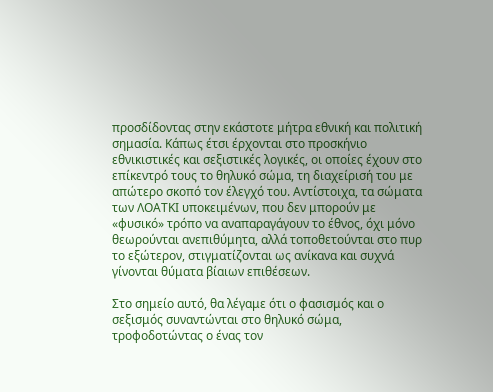προσδίδοντας στην εκάστοτε μήτρα εθνική και πολιτική σημασία. Κάπως έτσι έρχονται στο προσκήνιο εθνικιστικές και σεξιστικές λογικές, οι οποίες έχουν στο επίκεντρό τους το θηλυκό σώμα, τη διαχείρισή του με απώτερο σκοπό τον έλεγχό του. Αντίστοιχα, τα σώματα των ΛΟΑΤΚΙ υποκειμένων, που δεν μπορούν με «φυσικό» τρόπο να αναπαραγάγουν το έθνος, όχι μόνο θεωρούνται ανεπιθύμητα, αλλά τοποθετούνται στο πυρ το εξώτερον, στιγματίζονται ως ανίκανα και συχνά γίνονται θύματα βίαιων επιθέσεων.

Στο σημείο αυτό, θα λέγαμε ότι ο φασισμός και ο σεξισμός συναντώνται στο θηλυκό σώμα, τροφοδοτώντας ο ένας τον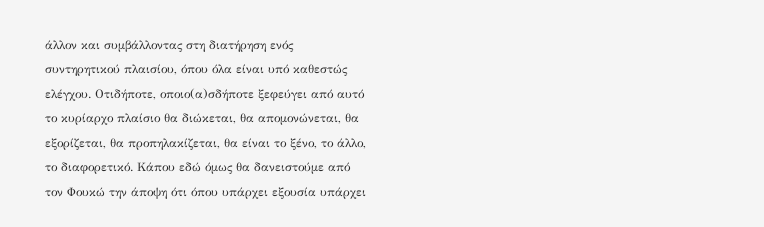άλλον και συμβάλλοντας στη διατήρηση ενός συντηρητικού πλαισίου, όπου όλα είναι υπό καθεστώς ελέγχου. Οτιδήποτε, οποιο(α)σδήποτε ξεφεύγει από αυτό το κυρίαρχο πλαίσιο θα διώκεται, θα απομονώνεται, θα εξορίζεται, θα προπηλακίζεται, θα είναι το ξένο, το άλλο, το διαφορετικό. Κάπου εδώ όμως θα δανειστούμε από τον Φουκώ την άποψη ότι όπου υπάρχει εξουσία υπάρχει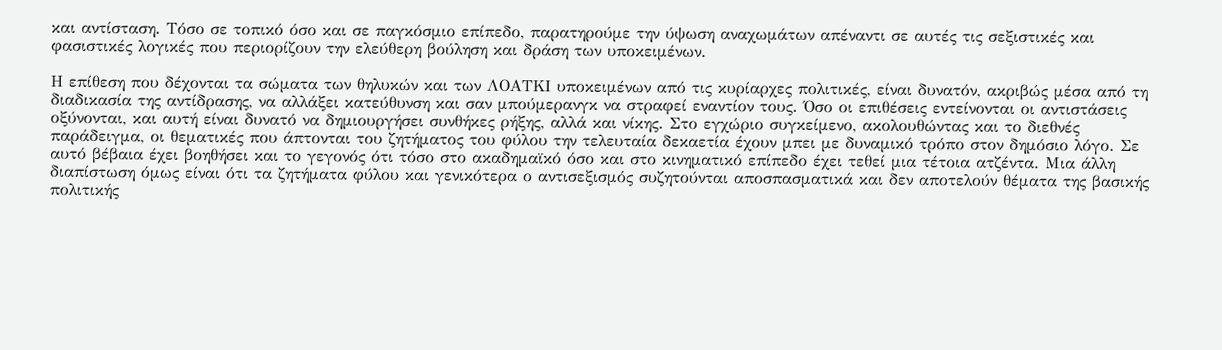και αντίσταση. Τόσο σε τοπικό όσο και σε παγκόσμιο επίπεδο, παρατηρούμε την ύψωση αναχωμάτων απέναντι σε αυτές τις σεξιστικές και φασιστικές λογικές που περιορίζουν την ελεύθερη βούληση και δράση των υποκειμένων.

Η επίθεση που δέχονται τα σώματα των θηλυκών και των ΛΟΑΤΚΙ υποκειμένων από τις κυρίαρχες πολιτικές, είναι δυνατόν, ακριβώς μέσα από τη διαδικασία της αντίδρασης, να αλλάξει κατεύθυνση και σαν μπούμερανγκ να στραφεί εναντίον τους. Όσο οι επιθέσεις εντείνονται οι αντιστάσεις οξύνονται, και αυτή είναι δυνατό να δημιουργήσει συνθήκες ρήξης, αλλά και νίκης. Στο εγχώριο συγκείμενο, ακολουθώντας και το διεθνές παράδειγμα, οι θεματικές που άπτονται του ζητήματος του φύλου την τελευταία δεκαετία έχουν μπει με δυναμικό τρόπο στον δημόσιο λόγο. Σε αυτό βέβαια έχει βοηθήσει και το γεγονός ότι τόσο στο ακαδημαϊκό όσο και στο κινηματικό επίπεδο έχει τεθεί μια τέτοια ατζέντα. Μια άλλη διαπίστωση όμως είναι ότι τα ζητήματα φύλου και γενικότερα ο αντισεξισμός συζητούνται αποσπασματικά και δεν αποτελούν θέματα της βασικής πολιτικής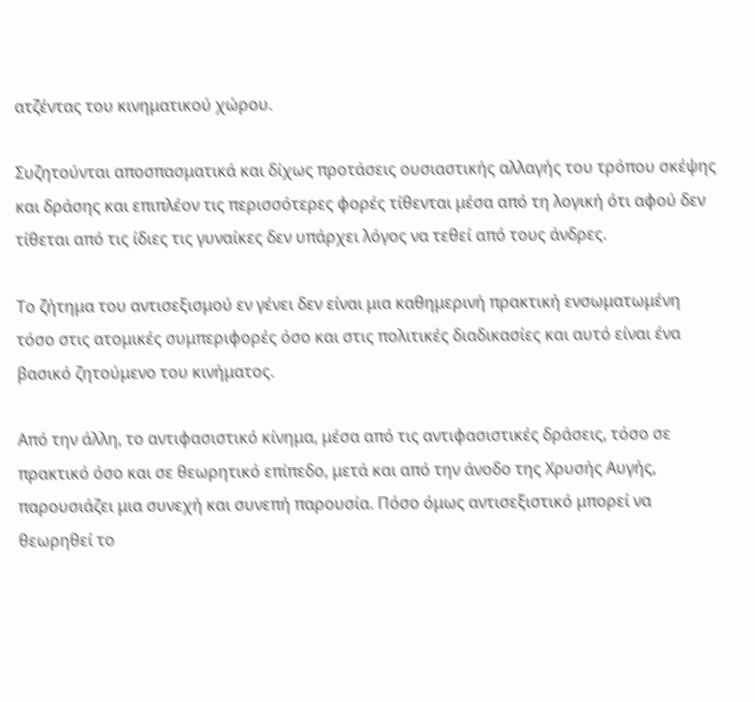ατζέντας του κινηματικού χώρου.

Συζητούνται αποσπασματικά και δίχως προτάσεις ουσιαστικής αλλαγής του τρόπου σκέψης και δράσης και επιπλέον τις περισσότερες φορές τίθενται μέσα από τη λογική ότι αφού δεν τίθεται από τις ίδιες τις γυναίκες δεν υπάρχει λόγος να τεθεί από τους άνδρες.

Το ζήτημα του αντισεξισμού εν γένει δεν είναι μια καθημερινή πρακτική ενσωματωμένη τόσο στις ατομικές συμπεριφορές όσο και στις πολιτικές διαδικασίες και αυτό είναι ένα βασικό ζητούμενο του κινήματος.

Από την άλλη, το αντιφασιστικό κίνημα, μέσα από τις αντιφασιστικές δράσεις, τόσο σε πρακτικό όσο και σε θεωρητικό επίπεδο, μετά και από την άνοδο της Χρυσής Αυγής, παρουσιάζει μια συνεχή και συνεπή παρουσία. Πόσο όμως αντισεξιστικό μπορεί να θεωρηθεί το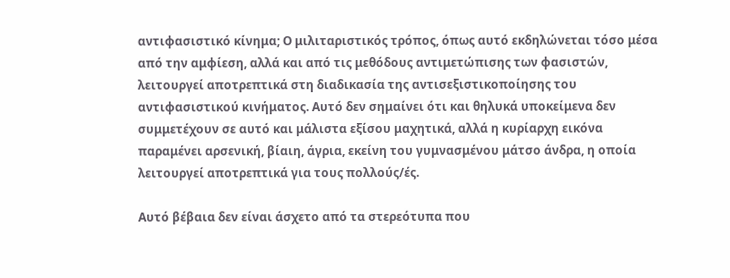αντιφασιστικό κίνημα; Ο μιλιταριστικός τρόπος, όπως αυτό εκδηλώνεται τόσο μέσα από την αμφίεση, αλλά και από τις μεθόδους αντιμετώπισης των φασιστών, λειτουργεί αποτρεπτικά στη διαδικασία της αντισεξιστικοποίησης του αντιφασιστικού κινήματος. Αυτό δεν σημαίνει ότι και θηλυκά υποκείμενα δεν συμμετέχουν σε αυτό και μάλιστα εξίσου μαχητικά, αλλά η κυρίαρχη εικόνα παραμένει αρσενική, βίαιη, άγρια, εκείνη του γυμνασμένου μάτσο άνδρα, η οποία λειτουργεί αποτρεπτικά για τους πολλούς/ές.

Αυτό βέβαια δεν είναι άσχετο από τα στερεότυπα που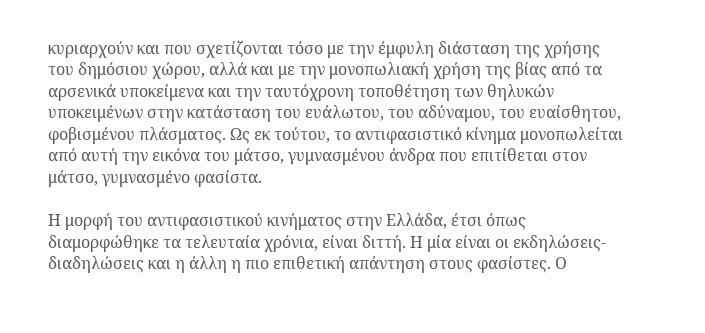κυριαρχούν και που σχετίζονται τόσο με την έμφυλη διάσταση της χρήσης του δημόσιου χώρου, αλλά και με την μονοπωλιακή χρήση της βίας από τα αρσενικά υποκείμενα και την ταυτόχρονη τοποθέτηση των θηλυκών υποκειμένων στην κατάσταση του ευάλωτου, του αδύναμου, του ευαίσθητου, φοβισμένου πλάσματος. Ως εκ τούτου, το αντιφασιστικό κίνημα μονοπωλείται από αυτή την εικόνα του μάτσο, γυμνασμένου άνδρα που επιτίθεται στον μάτσο, γυμνασμένο φασίστα.

Η μορφή του αντιφασιστικού κινήματος στην Ελλάδα, έτσι όπως διαμορφώθηκε τα τελευταία χρόνια, είναι διττή. Η μία είναι οι εκδηλώσεις-διαδηλώσεις και η άλλη η πιο επιθετική απάντηση στους φασίστες. Ο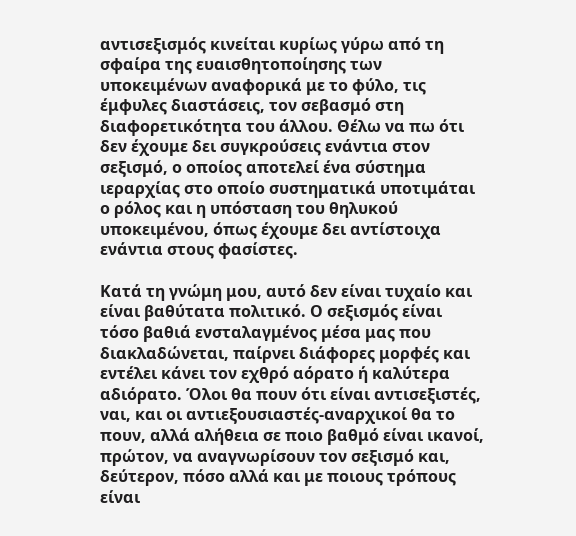αντισεξισμός κινείται κυρίως γύρω από τη σφαίρα της ευαισθητοποίησης των υποκειμένων αναφορικά με το φύλο, τις έμφυλες διαστάσεις, τον σεβασμό στη διαφορετικότητα του άλλου. Θέλω να πω ότι δεν έχουμε δει συγκρούσεις ενάντια στον σεξισμό, ο οποίος αποτελεί ένα σύστημα ιεραρχίας στο οποίο συστηματικά υποτιμάται ο ρόλος και η υπόσταση του θηλυκού υποκειμένου, όπως έχουμε δει αντίστοιχα ενάντια στους φασίστες.

Κατά τη γνώμη μου, αυτό δεν είναι τυχαίο και είναι βαθύτατα πολιτικό. Ο σεξισμός είναι τόσο βαθιά ενσταλαγμένος μέσα μας που διακλαδώνεται, παίρνει διάφορες μορφές και εντέλει κάνει τον εχθρό αόρατο ή καλύτερα αδιόρατο. Όλοι θα πουν ότι είναι αντισεξιστές, ναι, και οι αντιεξουσιαστές-αναρχικοί θα το πουν, αλλά αλήθεια σε ποιο βαθμό είναι ικανοί, πρώτον, να αναγνωρίσουν τον σεξισμό και, δεύτερον, πόσο αλλά και με ποιους τρόπους είναι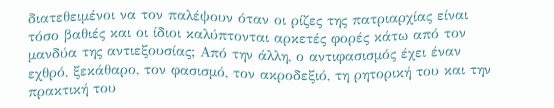διατεθειμένοι να τον παλέψουν όταν οι ρίζες της πατριαρχίας είναι τόσο βαθιές και οι ίδιοι καλύπτονται αρκετές φορές κάτω από τον μανδύα της αντιεξουσίας; Από την άλλη, ο αντιφασισμός έχει έναν εχθρό, ξεκάθαρο, τον φασισμό, τον ακροδεξιό, τη ρητορική του και την πρακτική του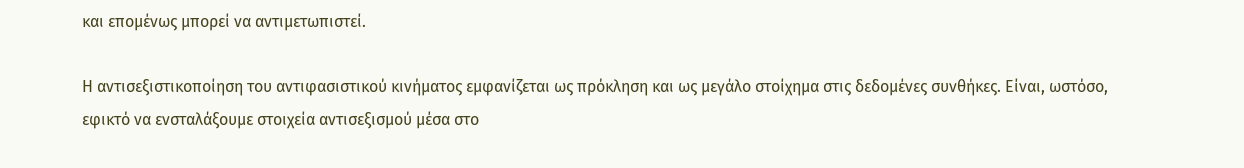και επομένως μπορεί να αντιμετωπιστεί.

Η αντισεξιστικοποίηση του αντιφασιστικού κινήματος εμφανίζεται ως πρόκληση και ως μεγάλο στοίχημα στις δεδομένες συνθήκες. Είναι, ωστόσο, εφικτό να ενσταλάξουμε στοιχεία αντισεξισμού μέσα στο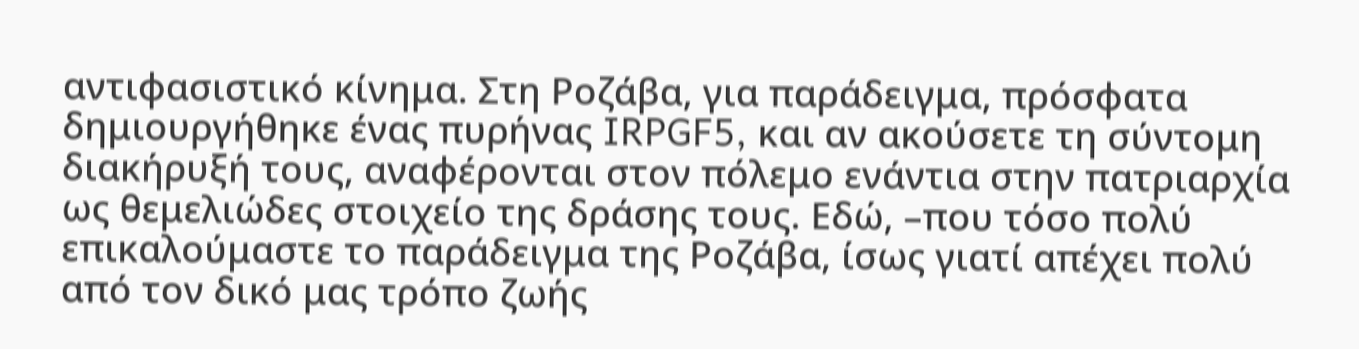αντιφασιστικό κίνημα. Στη Ροζάβα, για παράδειγμα, πρόσφατα δημιουργήθηκε ένας πυρήνας IRPGF5, και αν ακούσετε τη σύντομη διακήρυξή τους, αναφέρονται στον πόλεμο ενάντια στην πατριαρχία ως θεμελιώδες στοιχείο της δράσης τους. Εδώ, –που τόσο πολύ επικαλούμαστε το παράδειγμα της Ροζάβα, ίσως γιατί απέχει πολύ από τον δικό μας τρόπο ζωής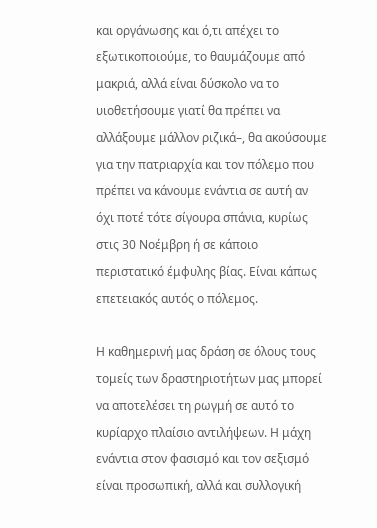και οργάνωσης και ό,τι απέχει το εξωτικοποιούμε, το θαυμάζουμε από μακριά, αλλά είναι δύσκολο να το υιοθετήσουμε γιατί θα πρέπει να αλλάξουμε μάλλον ριζικά–, θα ακούσουμε για την πατριαρχία και τον πόλεμο που πρέπει να κάνουμε ενάντια σε αυτή αν όχι ποτέ τότε σίγουρα σπάνια, κυρίως στις 30 Νοέμβρη ή σε κάποιο περιστατικό έμφυλης βίας. Είναι κάπως επετειακός αυτός ο πόλεμος.

Η καθημερινή μας δράση σε όλους τους τομείς των δραστηριοτήτων μας μπορεί να αποτελέσει τη ρωγμή σε αυτό το κυρίαρχο πλαίσιο αντιλήψεων. Η μάχη ενάντια στον φασισμό και τον σεξισμό είναι προσωπική, αλλά και συλλογική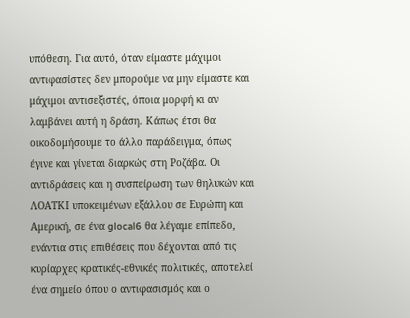υπόθεση. Για αυτό, όταν είμαστε μάχιμοι αντιφασίστες δεν μπορούμε να μην είμαστε και μάχιμοι αντισεξιστές, όποια μορφή κι αν λαμβάνει αυτή η δράση. Κάπως έτσι θα οικοδομήσουμε το άλλο παράδειγμα, όπως έγινε και γίνεται διαρκώς στη Ροζάβα. Οι αντιδράσεις και η συσπείρωση των θηλυκών και ΛΟΑΤΚΙ υποκειμένων εξάλλου σε Ευρώπη και Αμερική, σε ένα glocal6 θα λέγαμε επίπεδο, ενάντια στις επιθέσεις που δέχονται από τις κυρίαρχες κρατικές-εθνικές πολιτικές, αποτελεί ένα σημείο όπου ο αντιφασισμός και ο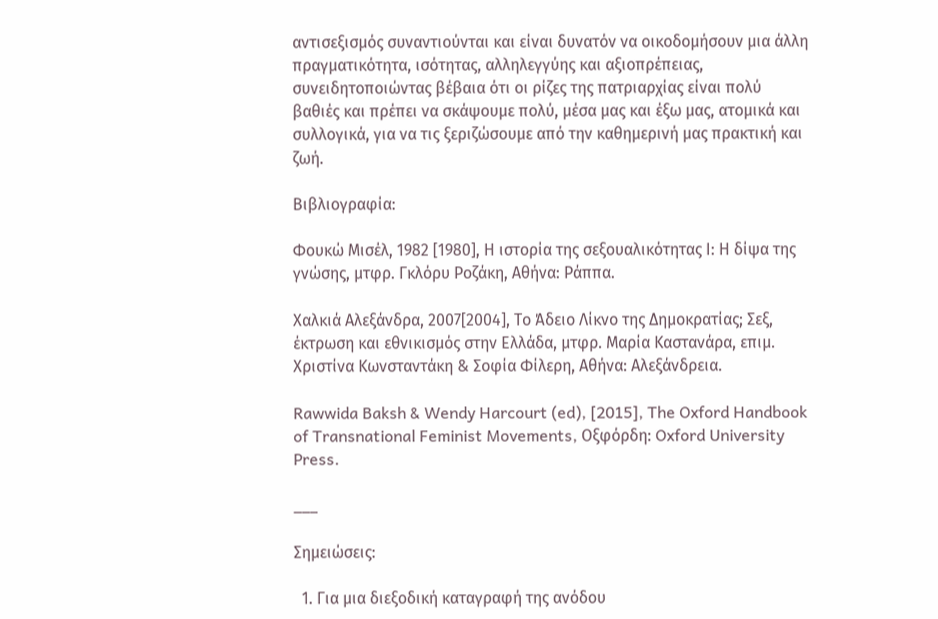αντισεξισμός συναντιούνται και είναι δυνατόν να οικοδομήσουν μια άλλη πραγματικότητα, ισότητας, αλληλεγγύης και αξιοπρέπειας, συνειδητοποιώντας βέβαια ότι οι ρίζες της πατριαρχίας είναι πολύ βαθιές και πρέπει να σκάψουμε πολύ, μέσα μας και έξω μας, ατομικά και συλλογικά, για να τις ξεριζώσουμε από την καθημερινή μας πρακτική και ζωή.

Βιβλιογραφία:

Φουκώ Μισέλ, 1982 [1980], Η ιστορία της σεξουαλικότητας Ι: Η δίψα της γνώσης, μτφρ. Γκλόρυ Ροζάκη, Αθήνα: Ράππα.

Χαλκιά Αλεξάνδρα, 2007[2004], Το Άδειο Λίκνο της Δημοκρατίας; Σεξ, έκτρωση και εθνικισμός στην Ελλάδα, μτφρ. Μαρία Καστανάρα, επιμ. Χριστίνα Κωνσταντάκη & Σοφία Φίλερη, Αθήνα: Αλεξάνδρεια.

Rawwida Baksh & Wendy Harcourt (ed), [2015], The Oxford Handbook of Transnational Feminist Movements, Οξφόρδη: Oxford University Press.

___

Σημειώσεις:

  1. Για μια διεξοδική καταγραφή της ανόδου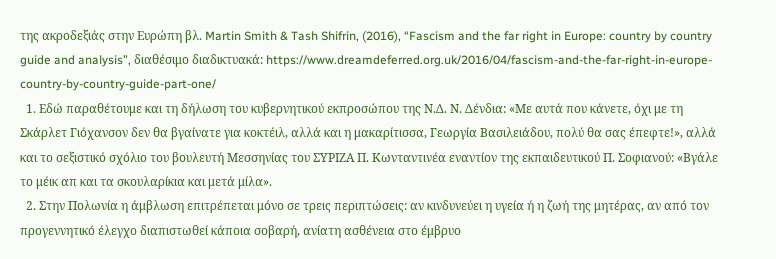της ακροδεξιάς στην Ευρώπη βλ. Martin Smith & Tash Shifrin, (2016), “Fascism and the far right in Europe: country by country guide and analysis”, διαθέσιμο διαδικτυακά: https://www.dreamdeferred.org.uk/2016/04/fascism-and-the-far-right-in-europe-country-by-country-guide-part-one/
  1. Εδώ παραθέτουμε και τη δήλωση του κυβερνητικού εκπροσώπου της Ν.Δ. Ν. Δένδια: «Με αυτά που κάνετε, όχι με τη Σκάρλετ Γιόχανσον δεν θα βγαίνατε για κοκτέιλ, αλλά και η μακαρίτισσα, Γεωργία Βασιλειάδου, πολύ θα σας έπεφτε!», αλλά και το σεξιστικό σχόλιο του βουλευτή Μεσσηνίας του ΣΥΡΙΖΑ Π. Κωνταντινέα εναντίον της εκπαιδευτικού Π. Σοφιανού: «Βγάλε το μέικ απ και τα σκουλαρίκια και μετά μίλα».
  2. Στην Πολωνία η άμβλωση επιτρέπεται μόνο σε τρεις περιπτώσεις: αν κινδυνεύει η υγεία ή η ζωή της μητέρας, αν από τον προγεννητικό έλεγχο διαπιστωθεί κάποια σοβαρή, ανίατη ασθένεια στο έμβρυο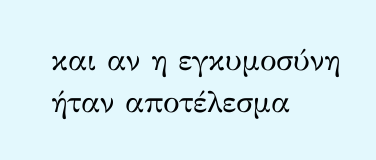και αν η εγκυμοσύνη ήταν αποτέλεσμα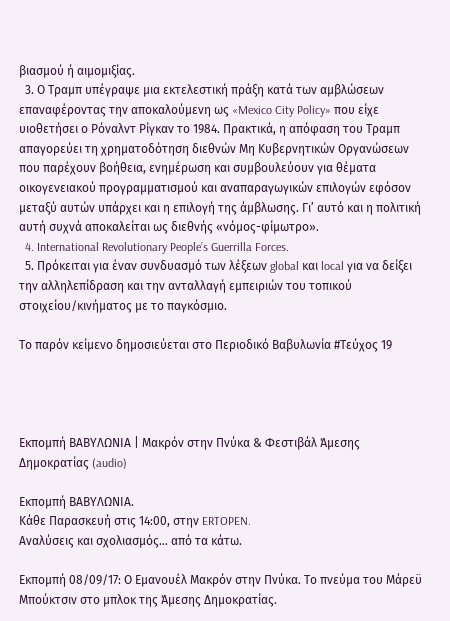βιασμού ή αιμομιξίας.
  3. Ο Τραμπ υπέγραψε μια εκτελεστική πράξη κατά των αμβλώσεων επαναφέροντας την αποκαλούμενη ως «Mexico City Policy» που είχε υιοθετήσει ο Ρόναλντ Ρίγκαν το 1984. Πρακτικά, η απόφαση του Τραμπ απαγορεύει τη χρηματοδότηση διεθνών Μη Κυβερνητικών Οργανώσεων που παρέχουν βοήθεια, ενημέρωση και συμβουλεύουν για θέματα οικογενειακού προγραμματισμού και αναπαραγωγικών επιλογών εφόσον μεταξύ αυτών υπάρχει και η επιλογή της άμβλωσης. Γι’ αυτό και η πολιτική αυτή συχνά αποκαλείται ως διεθνής «νόμος-φίμωτρο».
  4. International Revolutionary People’s Guerrilla Forces.
  5. Πρόκειται για έναν συνδυασμό των λέξεων global και local για να δείξει την αλληλεπίδραση και την ανταλλαγή εμπειριών του τοπικού στοιχείου/κινήματος με το παγκόσμιο.

Το παρόν κείμενο δημοσιεύεται στο Περιοδικό Βαβυλωνία #Τεύχος 19




Εκπομπή ΒΑΒΥΛΩΝΙΑ | Μακρόν στην Πνύκα & Φεστιβάλ Άμεσης Δημοκρατίας (audio)

Εκπομπή ΒΑΒΥΛΩΝΙΑ.
Κάθε Παρασκευή στις 14:00, στην ERTOPEN.
Αναλύσεις και σχολιασμός… από τα κάτω.

Εκπομπή 08/09/17: Ο Εμανουέλ Μακρόν στην Πνύκα. Το πνεύμα του Μάρεϋ Μπούκτσιν στο μπλοκ της Άμεσης Δημοκρατίας.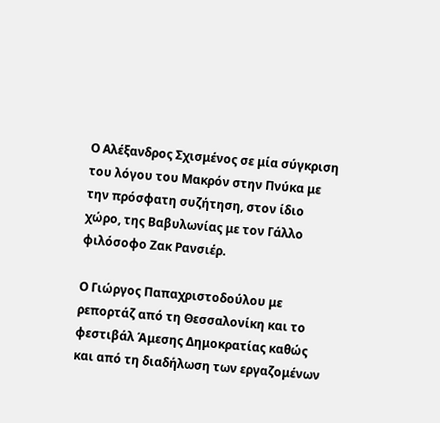Ο Αλέξανδρος Σχισμένος σε μία σύγκριση του λόγου του Μακρόν στην Πνύκα με την πρόσφατη συζήτηση, στον ίδιο χώρο, της Βαβυλωνίας με τον Γάλλο φιλόσοφο Ζακ Ρανσιέρ.

Ο Γιώργος Παπαχριστοδούλου με ρεπορτάζ από τη Θεσσαλονίκη και το φεστιβάλ Άμεσης Δημοκρατίας καθώς και από τη διαδήλωση των εργαζομένων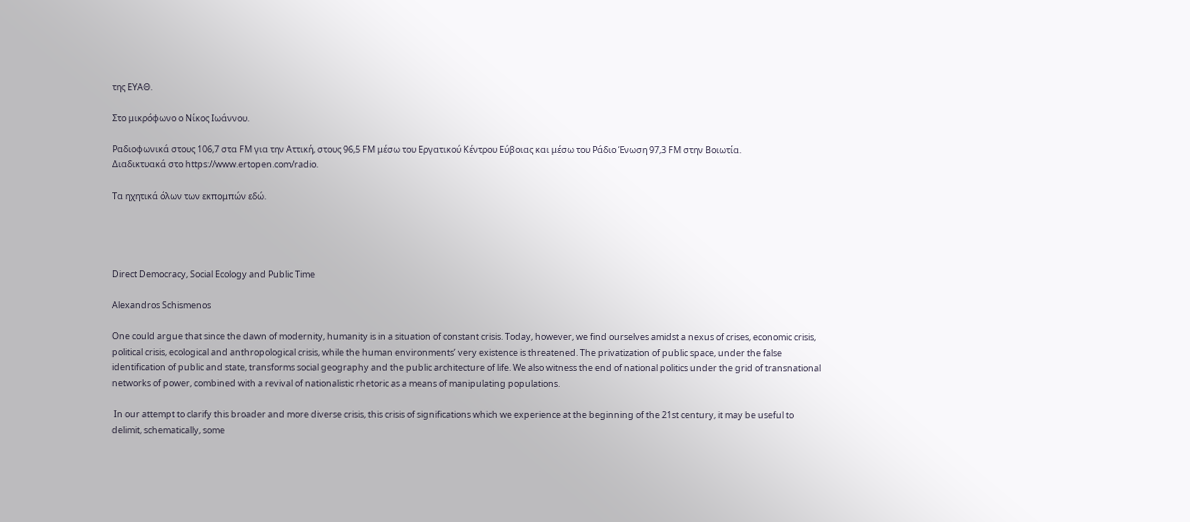της ΕΥΑΘ.

Στο μικρόφωνο ο Νίκος Ιωάννου.

Ραδιοφωνικά στους 106,7 στα FM για την Αττική, στους 96,5 FM μέσω του Εργατικού Κέντρου Εύβοιας και μέσω του Ράδιο Ένωση 97,3 FM στην Βοιωτία.
Διαδικτυακά στο https://www.ertopen.com/radio.

Τα ηχητικά όλων των εκπομπών εδώ.




Direct Democracy, Social Ecology and Public Time

Alexandros Schismenos

One could argue that since the dawn of modernity, humanity is in a situation of constant crisis. Today, however, we find ourselves amidst a nexus of crises, economic crisis, political crisis, ecological and anthropological crisis, while the human environments’ very existence is threatened. The privatization of public space, under the false identification of public and state, transforms social geography and the public architecture of life. We also witness the end of national politics under the grid of transnational networks of power, combined with a revival of nationalistic rhetoric as a means of manipulating populations.

 In our attempt to clarify this broader and more diverse crisis, this crisis of significations which we experience at the beginning of the 21st century, it may be useful to delimit, schematically, some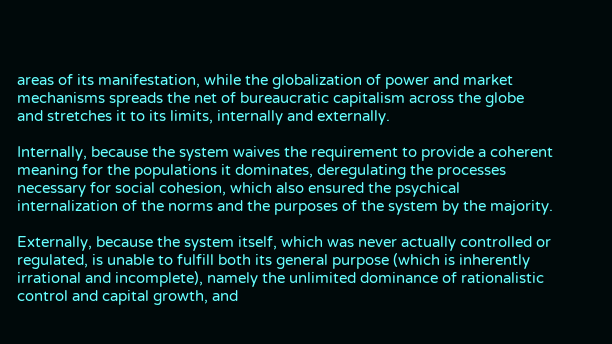areas of its manifestation, while the globalization of power and market mechanisms spreads the net of bureaucratic capitalism across the globe and stretches it to its limits, internally and externally.

Internally, because the system waives the requirement to provide a coherent meaning for the populations it dominates, deregulating the processes necessary for social cohesion, which also ensured the psychical internalization of the norms and the purposes of the system by the majority.

Externally, because the system itself, which was never actually controlled or regulated, is unable to fulfill both its general purpose (which is inherently irrational and incomplete), namely the unlimited dominance of rationalistic control and capital growth, and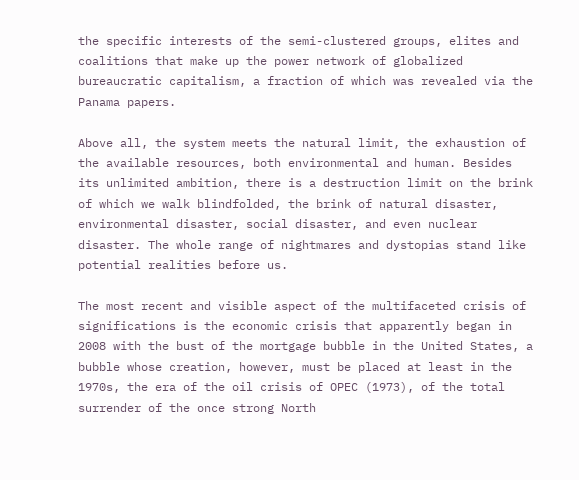the specific interests of the semi-clustered groups, elites and coalitions that make up the power network of globalized bureaucratic capitalism, a fraction of which was revealed via the Panama papers.

Above all, the system meets the natural limit, the exhaustion of the available resources, both environmental and human. Besides its unlimited ambition, there is a destruction limit on the brink of which we walk blindfolded, the brink of natural disaster, environmental disaster, social disaster, and even nuclear disaster. The whole range of nightmares and dystopias stand like potential realities before us.

The most recent and visible aspect of the multifaceted crisis of significations is the economic crisis that apparently began in 2008 with the bust of the mortgage bubble in the United States, a bubble whose creation, however, must be placed at least in the 1970s, the era of the oil crisis of OPEC (1973), of the total surrender of the once strong North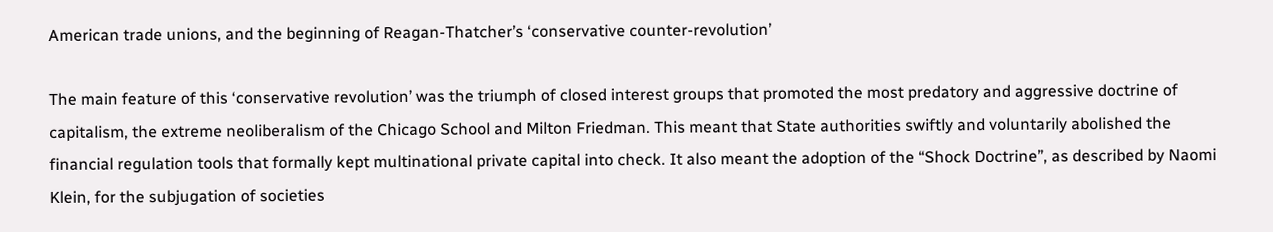American trade unions, and the beginning of Reagan-Thatcher’s ‘conservative counter-revolution’

The main feature of this ‘conservative revolution’ was the triumph of closed interest groups that promoted the most predatory and aggressive doctrine of capitalism, the extreme neoliberalism of the Chicago School and Milton Friedman. This meant that State authorities swiftly and voluntarily abolished the financial regulation tools that formally kept multinational private capital into check. It also meant the adoption of the “Shock Doctrine”, as described by Naomi Klein, for the subjugation of societies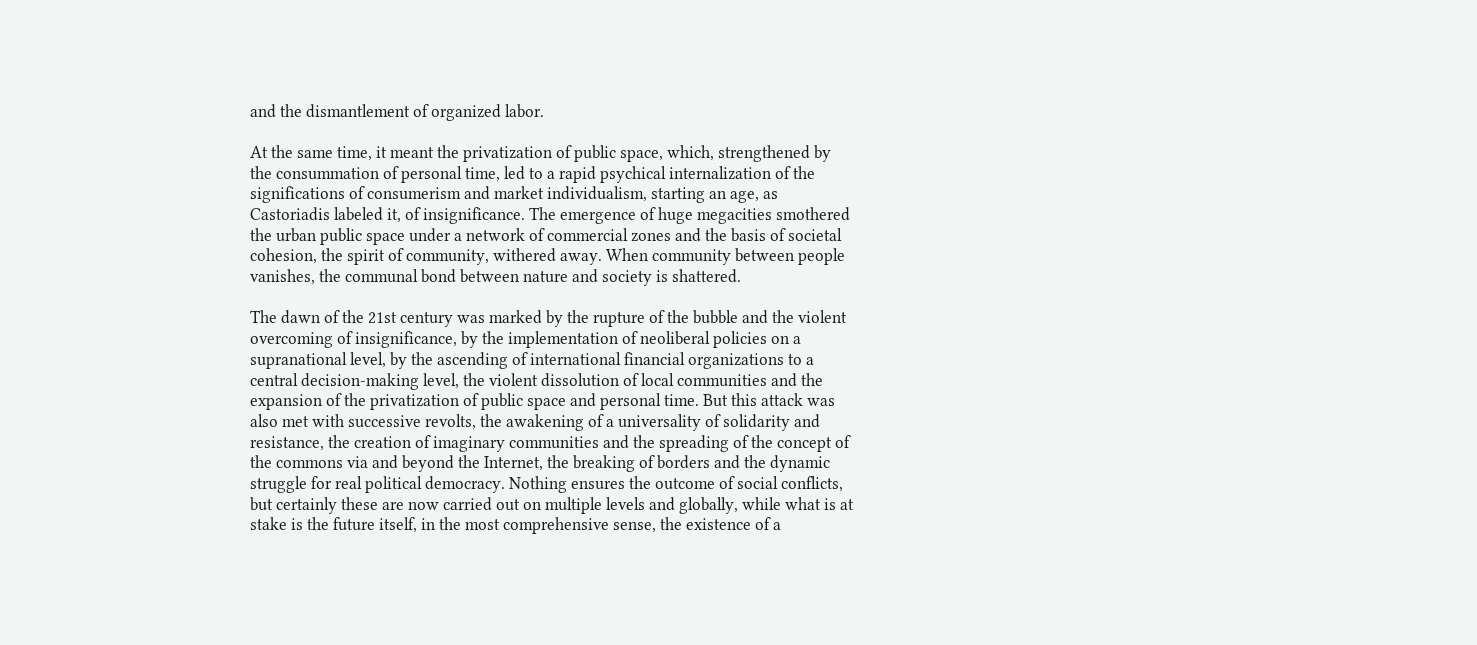and the dismantlement of organized labor.

At the same time, it meant the privatization of public space, which, strengthened by the consummation of personal time, led to a rapid psychical internalization of the significations of consumerism and market individualism, starting an age, as Castoriadis labeled it, of insignificance. The emergence of huge megacities smothered the urban public space under a network of commercial zones and the basis of societal cohesion, the spirit of community, withered away. When community between people vanishes, the communal bond between nature and society is shattered.

The dawn of the 21st century was marked by the rupture of the bubble and the violent overcoming of insignificance, by the implementation of neoliberal policies on a supranational level, by the ascending of international financial organizations to a central decision-making level, the violent dissolution of local communities and the expansion of the privatization of public space and personal time. But this attack was also met with successive revolts, the awakening of a universality of solidarity and resistance, the creation of imaginary communities and the spreading of the concept of the commons via and beyond the Internet, the breaking of borders and the dynamic struggle for real political democracy. Nothing ensures the outcome of social conflicts, but certainly these are now carried out on multiple levels and globally, while what is at stake is the future itself, in the most comprehensive sense, the existence of a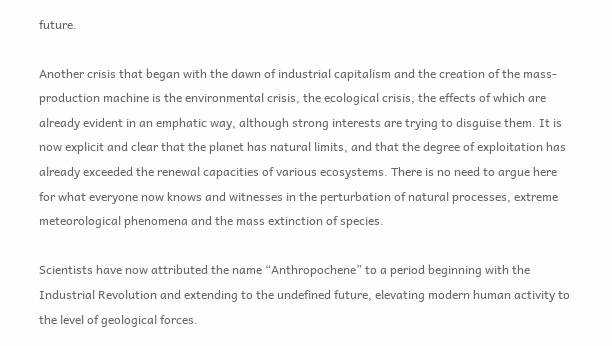future.

Another crisis that began with the dawn of industrial capitalism and the creation of the mass-production machine is the environmental crisis, the ecological crisis, the effects of which are already evident in an emphatic way, although strong interests are trying to disguise them. It is now explicit and clear that the planet has natural limits, and that the degree of exploitation has already exceeded the renewal capacities of various ecosystems. There is no need to argue here for what everyone now knows and witnesses in the perturbation of natural processes, extreme meteorological phenomena and the mass extinction of species.

Scientists have now attributed the name “Anthropochene” to a period beginning with the Industrial Revolution and extending to the undefined future, elevating modern human activity to the level of geological forces.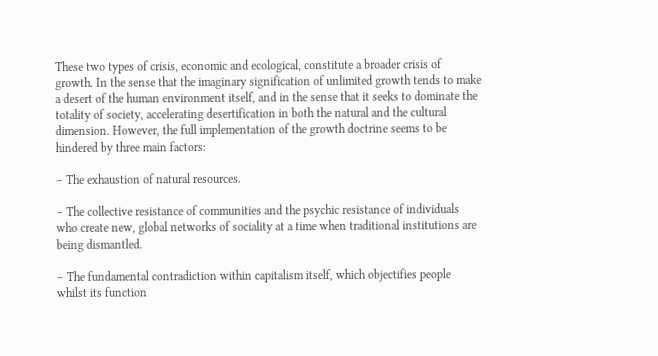These two types of crisis, economic and ecological, constitute a broader crisis of growth. In the sense that the imaginary signification of unlimited growth tends to make a desert of the human environment itself, and in the sense that it seeks to dominate the totality of society, accelerating desertification in both the natural and the cultural dimension. However, the full implementation of the growth doctrine seems to be hindered by three main factors:

– The exhaustion of natural resources.

– The collective resistance of communities and the psychic resistance of individuals who create new, global networks of sociality at a time when traditional institutions are being dismantled.

– The fundamental contradiction within capitalism itself, which objectifies people whilst its function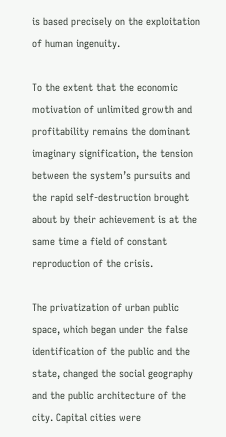is based precisely on the exploitation of human ingenuity.

To the extent that the economic motivation of unlimited growth and profitability remains the dominant imaginary signification, the tension between the system’s pursuits and the rapid self-destruction brought about by their achievement is at the same time a field of constant reproduction of the crisis.

The privatization of urban public space, which began under the false identification of the public and the state, changed the social geography and the public architecture of the city. Capital cities were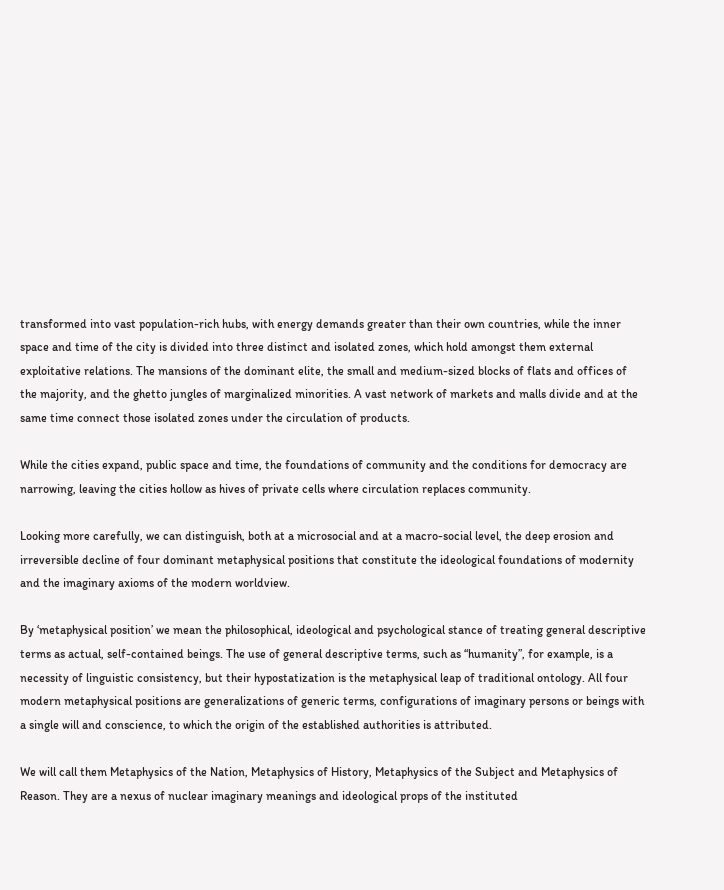transformed into vast population-rich hubs, with energy demands greater than their own countries, while the inner space and time of the city is divided into three distinct and isolated zones, which hold amongst them external exploitative relations. The mansions of the dominant elite, the small and medium-sized blocks of flats and offices of the majority, and the ghetto jungles of marginalized minorities. A vast network of markets and malls divide and at the same time connect those isolated zones under the circulation of products.

While the cities expand, public space and time, the foundations of community and the conditions for democracy are narrowing, leaving the cities hollow as hives of private cells where circulation replaces community.

Looking more carefully, we can distinguish, both at a microsocial and at a macro-social level, the deep erosion and irreversible decline of four dominant metaphysical positions that constitute the ideological foundations of modernity and the imaginary axioms of the modern worldview.

By ‘metaphysical position’ we mean the philosophical, ideological and psychological stance of treating general descriptive terms as actual, self-contained beings. The use of general descriptive terms, such as “humanity”, for example, is a necessity of linguistic consistency, but their hypostatization is the metaphysical leap of traditional ontology. All four modern metaphysical positions are generalizations of generic terms, configurations of imaginary persons or beings with a single will and conscience, to which the origin of the established authorities is attributed.

We will call them Metaphysics of the Nation, Metaphysics of History, Metaphysics of the Subject and Metaphysics of Reason. They are a nexus of nuclear imaginary meanings and ideological props of the instituted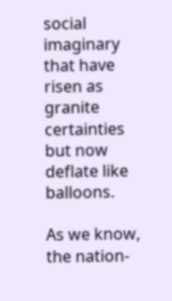social imaginary that have risen as granite certainties but now deflate like balloons.

As we know, the nation-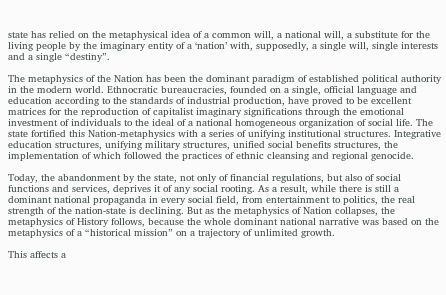state has relied on the metaphysical idea of a common will, a national will, a substitute for the living people by the imaginary entity of a ‘nation’ with, supposedly, a single will, single interests and a single “destiny”.

The metaphysics of the Nation has been the dominant paradigm of established political authority in the modern world. Ethnocratic bureaucracies, founded on a single, official language and education according to the standards of industrial production, have proved to be excellent matrices for the reproduction of capitalist imaginary significations through the emotional investment of individuals to the ideal of a national homogeneous organization of social life. The state fortified this Nation-metaphysics with a series of unifying institutional structures. Integrative education structures, unifying military structures, unified social benefits structures, the implementation of which followed the practices of ethnic cleansing and regional genocide.

Today, the abandonment by the state, not only of financial regulations, but also of social functions and services, deprives it of any social rooting. As a result, while there is still a dominant national propaganda in every social field, from entertainment to politics, the real strength of the nation-state is declining. But as the metaphysics of Nation collapses, the metaphysics of History follows, because the whole dominant national narrative was based on the metaphysics of a “historical mission” on a trajectory of unlimited growth.

This affects a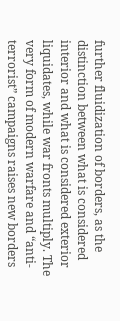further fluidization of borders, as the distinction between what is considered interior and what is considered exterior liquidates, while war fronts multiply. The very form of modern warfare and “anti-terrorist” campaigns raises new borders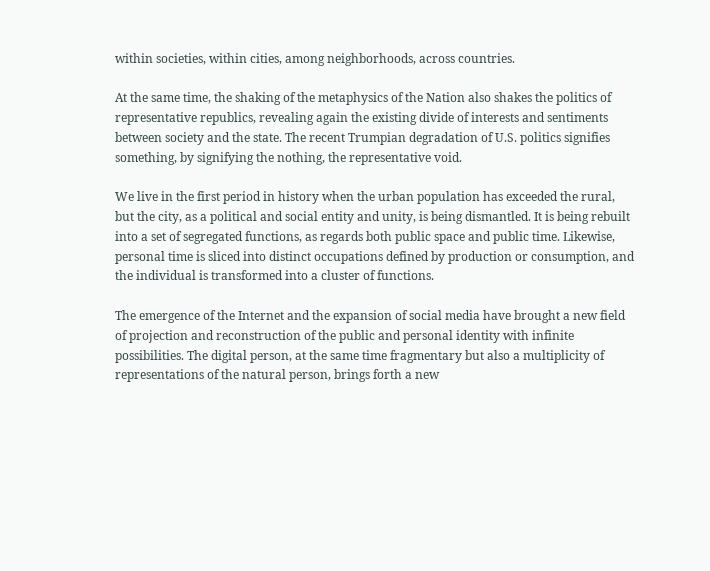within societies, within cities, among neighborhoods, across countries.

At the same time, the shaking of the metaphysics of the Nation also shakes the politics of representative republics, revealing again the existing divide of interests and sentiments between society and the state. The recent Trumpian degradation of U.S. politics signifies something, by signifying the nothing, the representative void.

We live in the first period in history when the urban population has exceeded the rural, but the city, as a political and social entity and unity, is being dismantled. It is being rebuilt into a set of segregated functions, as regards both public space and public time. Likewise, personal time is sliced into distinct occupations defined by production or consumption, and the individual is transformed into a cluster of functions.

The emergence of the Internet and the expansion of social media have brought a new field of projection and reconstruction of the public and personal identity with infinite possibilities. The digital person, at the same time fragmentary but also a multiplicity of representations of the natural person, brings forth a new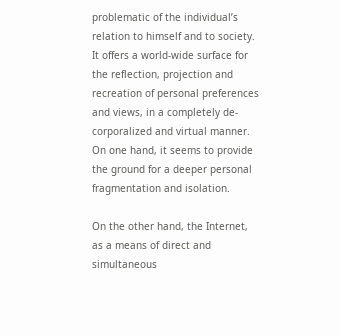problematic of the individual’s relation to himself and to society. It offers a world-wide surface for the reflection, projection and recreation of personal preferences and views, in a completely de-corporalized and virtual manner. On one hand, it seems to provide the ground for a deeper personal fragmentation and isolation.

On the other hand, the Internet, as a means of direct and simultaneous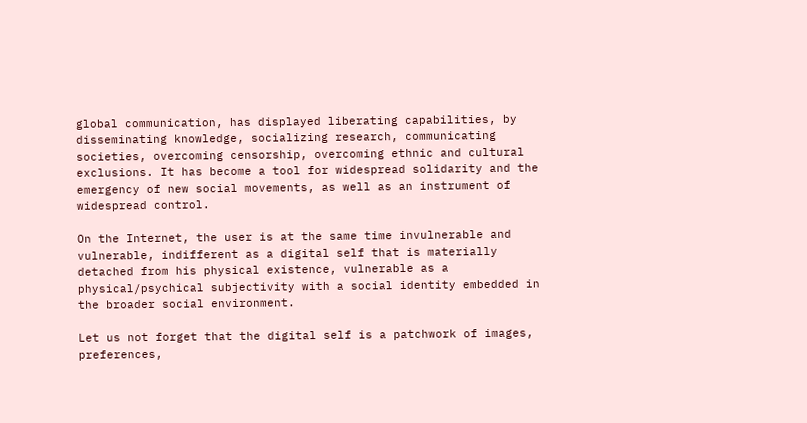global communication, has displayed liberating capabilities, by disseminating knowledge, socializing research, communicating societies, overcoming censorship, overcoming ethnic and cultural exclusions. It has become a tool for widespread solidarity and the emergency of new social movements, as well as an instrument of widespread control.

On the Internet, the user is at the same time invulnerable and vulnerable, indifferent as a digital self that is materially detached from his physical existence, vulnerable as a physical/psychical subjectivity with a social identity embedded in the broader social environment.

Let us not forget that the digital self is a patchwork of images, preferences,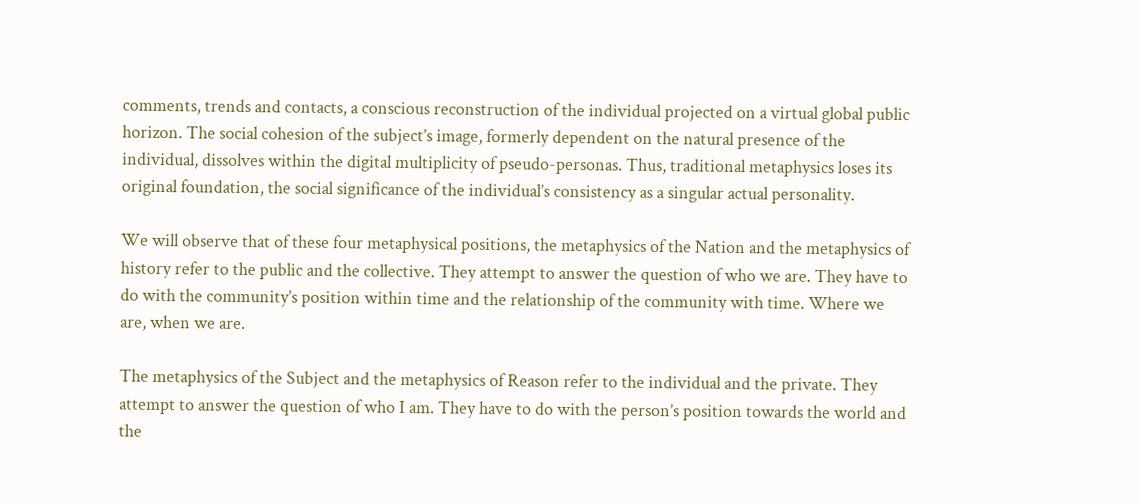comments, trends and contacts, a conscious reconstruction of the individual projected on a virtual global public horizon. The social cohesion of the subject’s image, formerly dependent on the natural presence of the individual, dissolves within the digital multiplicity of pseudo-personas. Thus, traditional metaphysics loses its original foundation, the social significance of the individual’s consistency as a singular actual personality.

We will observe that of these four metaphysical positions, the metaphysics of the Nation and the metaphysics of history refer to the public and the collective. They attempt to answer the question of who we are. They have to do with the community’s position within time and the relationship of the community with time. Where we are, when we are.

The metaphysics of the Subject and the metaphysics of Reason refer to the individual and the private. They attempt to answer the question of who I am. They have to do with the person’s position towards the world and the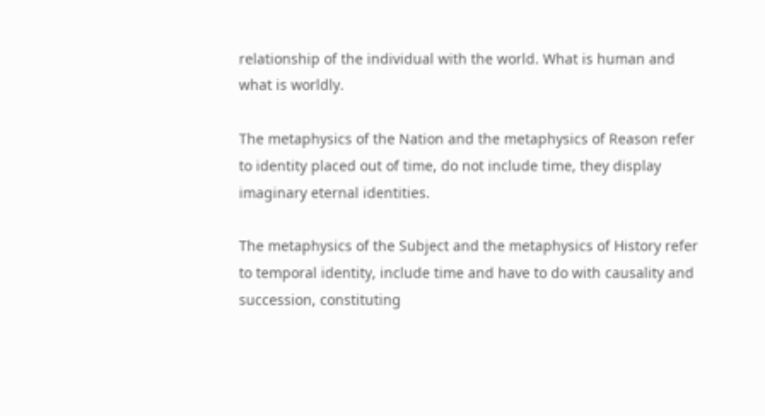relationship of the individual with the world. What is human and what is worldly.

The metaphysics of the Nation and the metaphysics of Reason refer to identity placed out of time, do not include time, they display imaginary eternal identities.

The metaphysics of the Subject and the metaphysics of History refer to temporal identity, include time and have to do with causality and succession, constituting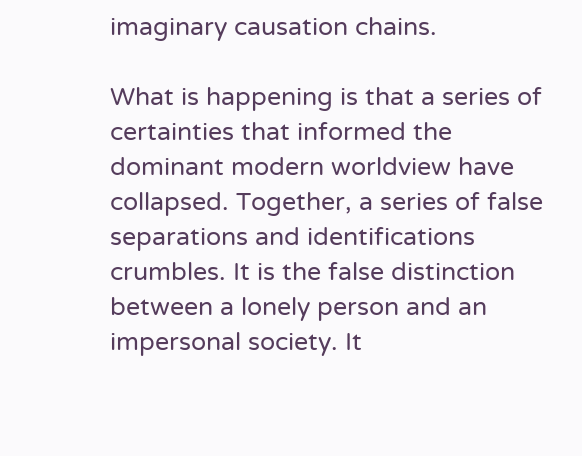imaginary causation chains.

What is happening is that a series of certainties that informed the dominant modern worldview have collapsed. Together, a series of false separations and identifications crumbles. It is the false distinction between a lonely person and an impersonal society. It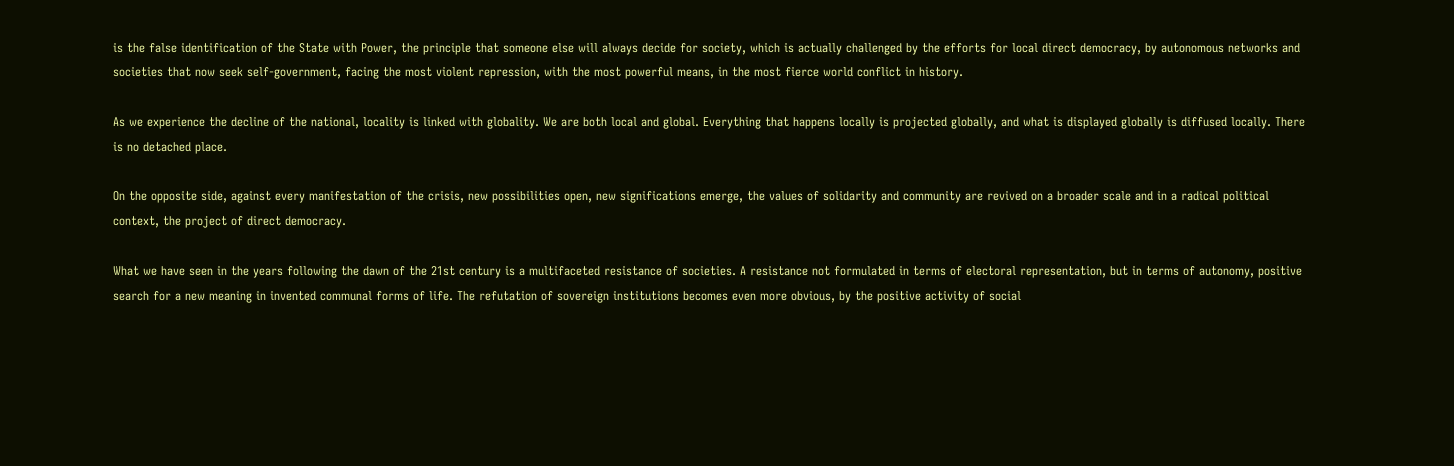is the false identification of the State with Power, the principle that someone else will always decide for society, which is actually challenged by the efforts for local direct democracy, by autonomous networks and societies that now seek self-government, facing the most violent repression, with the most powerful means, in the most fierce world conflict in history.

As we experience the decline of the national, locality is linked with globality. We are both local and global. Everything that happens locally is projected globally, and what is displayed globally is diffused locally. There is no detached place.

On the opposite side, against every manifestation of the crisis, new possibilities open, new significations emerge, the values of solidarity and community are revived on a broader scale and in a radical political context, the project of direct democracy.

What we have seen in the years following the dawn of the 21st century is a multifaceted resistance of societies. A resistance not formulated in terms of electoral representation, but in terms of autonomy, positive search for a new meaning in invented communal forms of life. The refutation of sovereign institutions becomes even more obvious, by the positive activity of social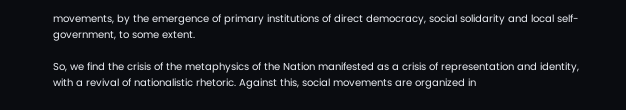movements, by the emergence of primary institutions of direct democracy, social solidarity and local self-government, to some extent.

So, we find the crisis of the metaphysics of the Nation manifested as a crisis of representation and identity, with a revival of nationalistic rhetoric. Against this, social movements are organized in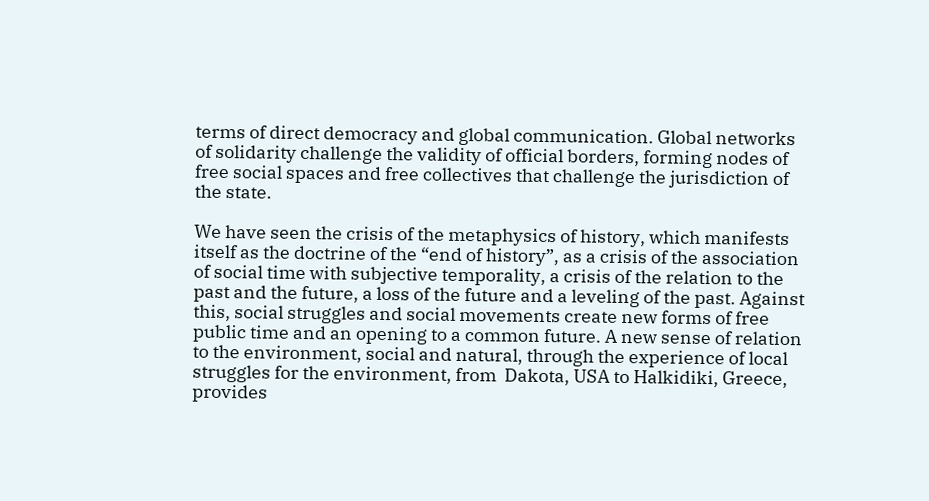terms of direct democracy and global communication. Global networks of solidarity challenge the validity of official borders, forming nodes of free social spaces and free collectives that challenge the jurisdiction of the state.

We have seen the crisis of the metaphysics of history, which manifests itself as the doctrine of the “end of history”, as a crisis of the association of social time with subjective temporality, a crisis of the relation to the past and the future, a loss of the future and a leveling of the past. Against this, social struggles and social movements create new forms of free public time and an opening to a common future. A new sense of relation to the environment, social and natural, through the experience of local struggles for the environment, from  Dakota, USA to Halkidiki, Greece, provides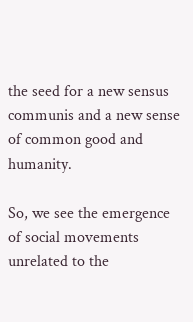the seed for a new sensus communis and a new sense of common good and humanity.

So, we see the emergence of social movements unrelated to the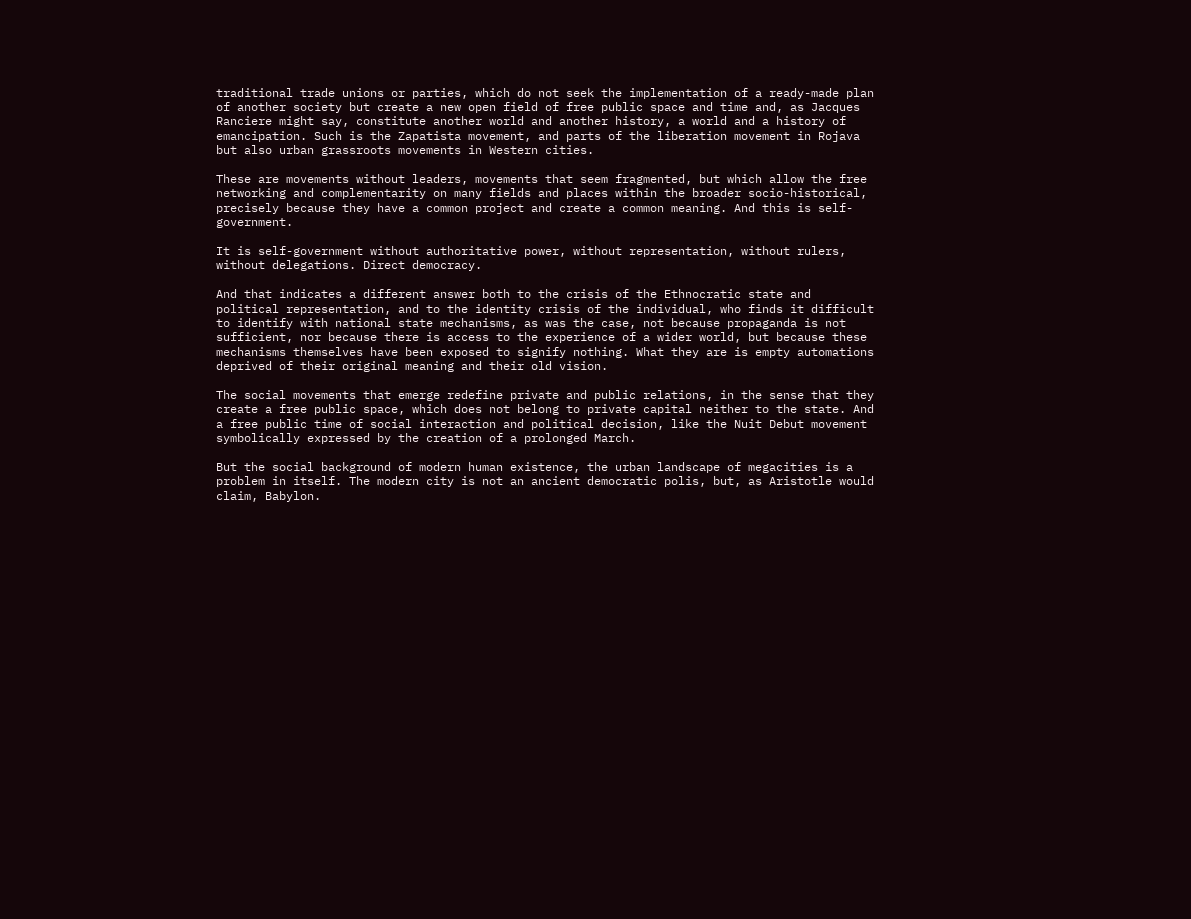traditional trade unions or parties, which do not seek the implementation of a ready-made plan of another society but create a new open field of free public space and time and, as Jacques Ranciere might say, constitute another world and another history, a world and a history of emancipation. Such is the Zapatista movement, and parts of the liberation movement in Rojava but also urban grassroots movements in Western cities.

These are movements without leaders, movements that seem fragmented, but which allow the free networking and complementarity on many fields and places within the broader socio-historical, precisely because they have a common project and create a common meaning. And this is self-government.

It is self-government without authoritative power, without representation, without rulers, without delegations. Direct democracy.

And that indicates a different answer both to the crisis of the Ethnocratic state and political representation, and to the identity crisis of the individual, who finds it difficult to identify with national state mechanisms, as was the case, not because propaganda is not sufficient, nor because there is access to the experience of a wider world, but because these mechanisms themselves have been exposed to signify nothing. What they are is empty automations deprived of their original meaning and their old vision.

The social movements that emerge redefine private and public relations, in the sense that they create a free public space, which does not belong to private capital neither to the state. And a free public time of social interaction and political decision, like the Nuit Debut movement symbolically expressed by the creation of a prolonged March.

But the social background of modern human existence, the urban landscape of megacities is a problem in itself. The modern city is not an ancient democratic polis, but, as Aristotle would claim, Babylon.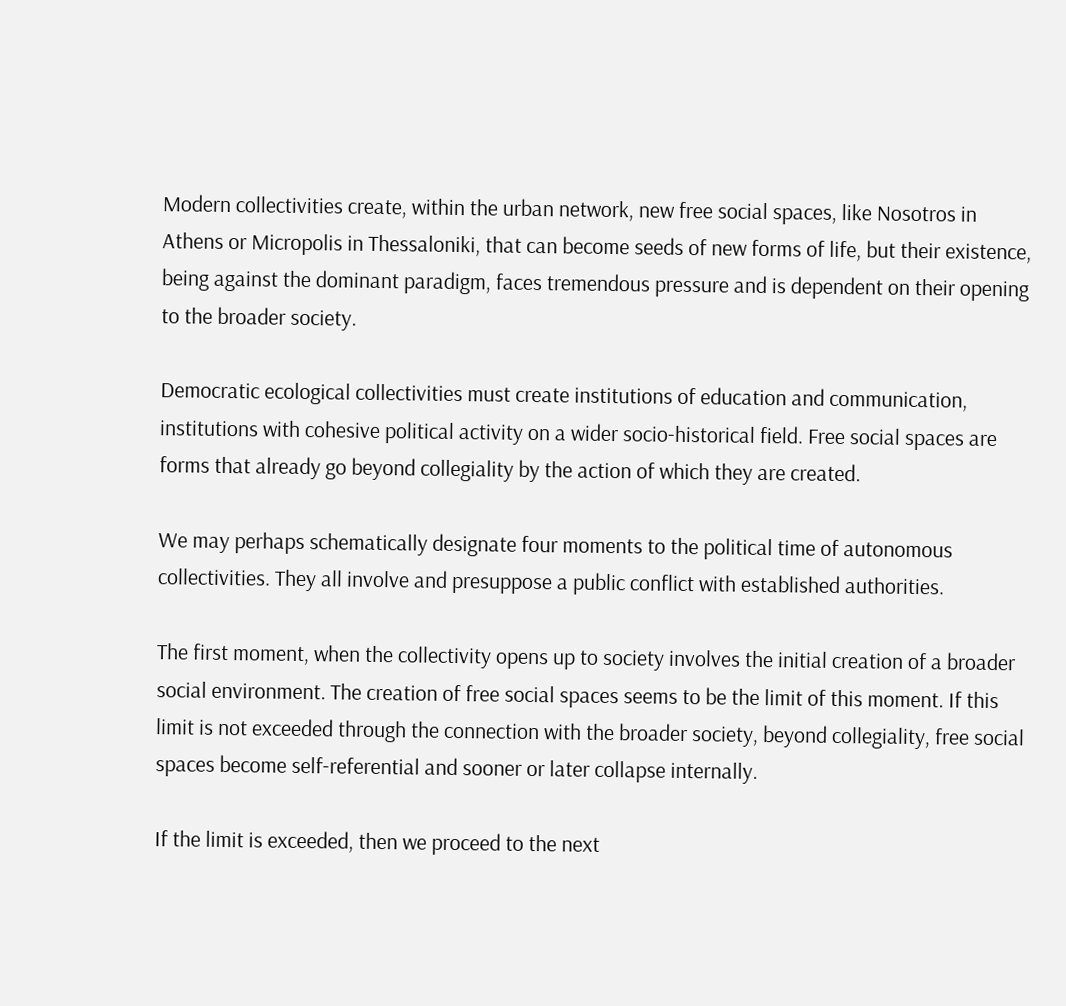Modern collectivities create, within the urban network, new free social spaces, like Nosotros in Athens or Micropolis in Thessaloniki, that can become seeds of new forms of life, but their existence, being against the dominant paradigm, faces tremendous pressure and is dependent on their opening to the broader society.

Democratic ecological collectivities must create institutions of education and communication, institutions with cohesive political activity on a wider socio-historical field. Free social spaces are forms that already go beyond collegiality by the action of which they are created.

We may perhaps schematically designate four moments to the political time of autonomous collectivities. They all involve and presuppose a public conflict with established authorities.

The first moment, when the collectivity opens up to society involves the initial creation of a broader social environment. The creation of free social spaces seems to be the limit of this moment. If this limit is not exceeded through the connection with the broader society, beyond collegiality, free social spaces become self-referential and sooner or later collapse internally.

If the limit is exceeded, then we proceed to the next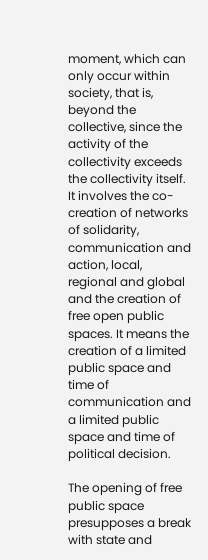moment, which can only occur within society, that is, beyond the collective, since the activity of the collectivity exceeds the collectivity itself. It involves the co-creation of networks of solidarity, communication and action, local, regional and global and the creation of free open public spaces. It means the creation of a limited public space and time of communication and a limited public space and time of political decision.

The opening of free public space presupposes a break with state and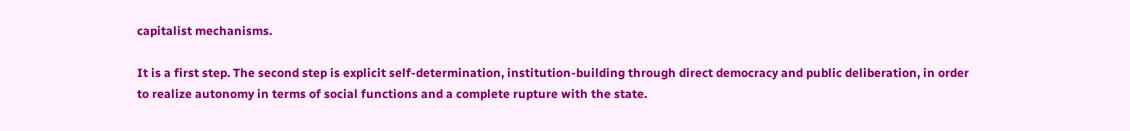capitalist mechanisms.

It is a first step. The second step is explicit self-determination, institution-building through direct democracy and public deliberation, in order to realize autonomy in terms of social functions and a complete rupture with the state.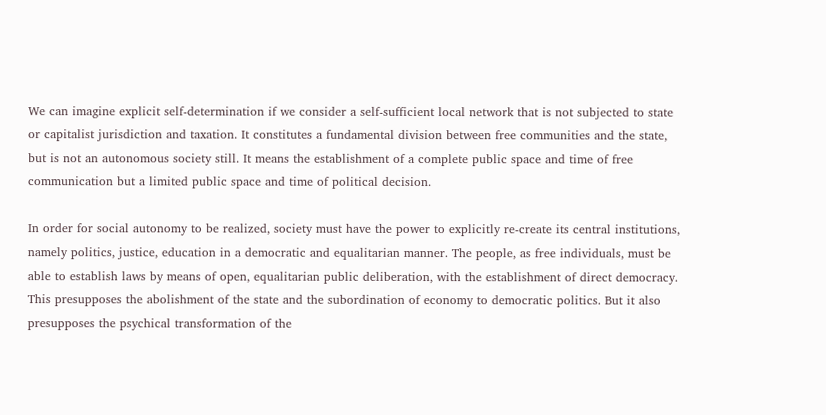We can imagine explicit self-determination if we consider a self-sufficient local network that is not subjected to state or capitalist jurisdiction and taxation. It constitutes a fundamental division between free communities and the state, but is not an autonomous society still. It means the establishment of a complete public space and time of free communication but a limited public space and time of political decision.

In order for social autonomy to be realized, society must have the power to explicitly re-create its central institutions, namely politics, justice, education in a democratic and equalitarian manner. The people, as free individuals, must be able to establish laws by means of open, equalitarian public deliberation, with the establishment of direct democracy. This presupposes the abolishment of the state and the subordination of economy to democratic politics. But it also presupposes the psychical transformation of the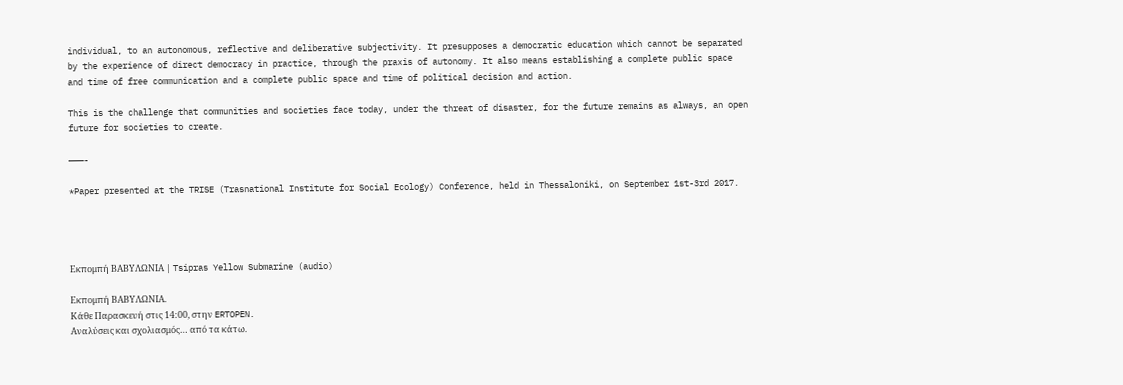individual, to an autonomous, reflective and deliberative subjectivity. It presupposes a democratic education which cannot be separated by the experience of direct democracy in practice, through the praxis of autonomy. It also means establishing a complete public space and time of free communication and a complete public space and time of political decision and action.

This is the challenge that communities and societies face today, under the threat of disaster, for the future remains as always, an open future for societies to create.

———-

*Paper presented at the TRISE (Trasnational Institute for Social Ecology) Conference, held in Thessaloniki, on September 1st-3rd 2017.




Εκπομπή ΒΑΒΥΛΩΝΙΑ | Tsipras Yellow Submarine (audio)

Εκπομπή ΒΑΒΥΛΩΝΙΑ.
Κάθε Παρασκευή στις 14:00, στην ERTOPEN.
Αναλύσεις και σχολιασμός… από τα κάτω.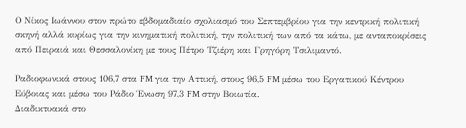Ο Νίκος Ιωάννου στον πρώτο εβδομαδιαίο σχολιασμό του Σεπτεμβρίου για την κεντρική πολιτική σκηνή αλλά κυρίως για την κινηματική πολιτική, την πολιτική των από τα κάτω, με ανταποκρίσεις από Πειραιά και Θεσσαλονίκη με τους Πέτρο Τζιέρη και Γρηγόρη Τσιλιμαντό.

Ραδιοφωνικά στους 106,7 στα FM για την Αττική, στους 96,5 FM μέσω του Εργατικού Κέντρου Εύβοιας και μέσω του Ράδιο Ένωση 97,3 FM στην Βοιωτία.
Διαδικτυακά στο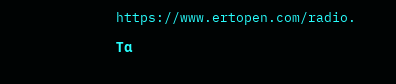https://www.ertopen.com/radio.

Τα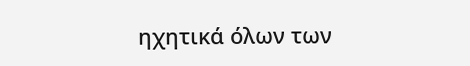ηχητικά όλων των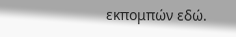εκπομπών εδώ.